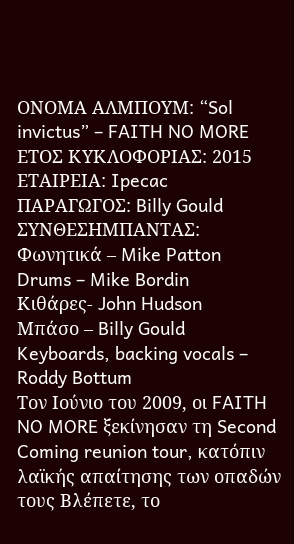ΟΝΟΜΑ ΑΛΜΠΟΥΜ: “Sol invictus” – FAITH NO MORE ΕΤΟΣ ΚΥΚΛΟΦΟΡΙΑΣ: 2015 ΕΤΑΙΡΕΙΑ: Ipecac ΠΑΡΑΓΩΓΟΣ: Billy Gould ΣΥΝΘΕΣΗΜΠΑΝΤΑΣ:
Φωνητικά – Mike Patton
Drums – Mike Bordin
Κιθάρες- John Hudson
Μπάσο – Billy Gould
Keyboards, backing vocals – Roddy Bottum
Τον Ιούνιο του 2009, οι FAITH NO MORE ξεκίνησαν τη Second Coming reunion tour, κατόπιν λαϊκής απαίτησης των οπαδών τους Βλέπετε, το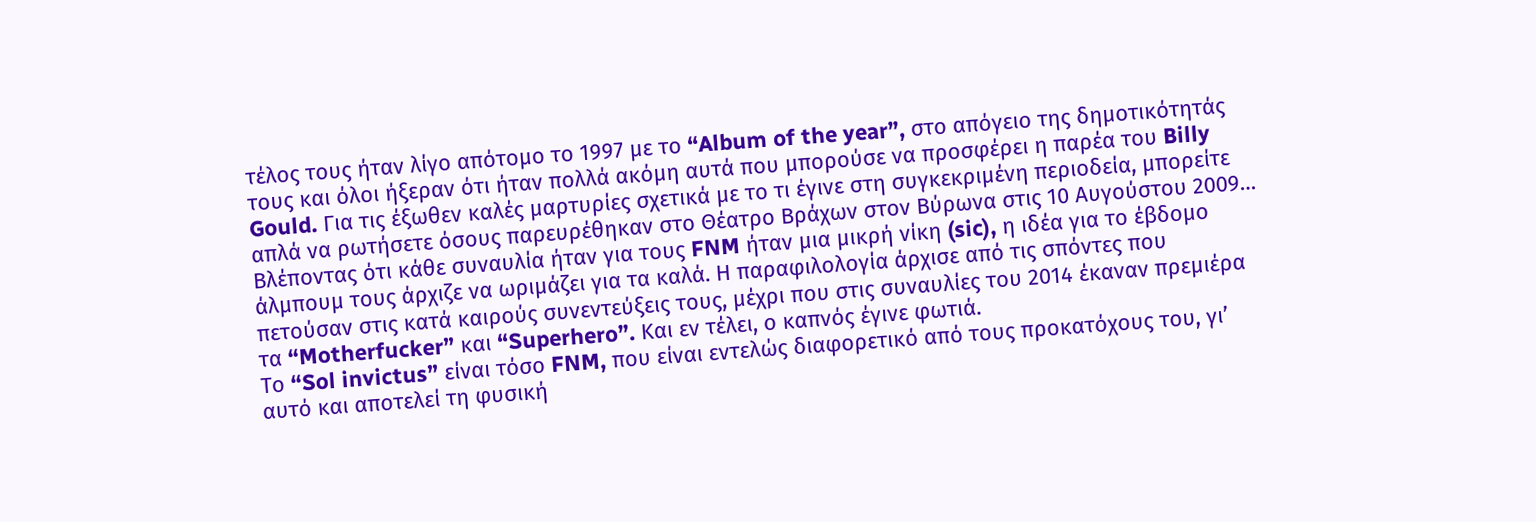τέλος τους ήταν λίγο απότομο το 1997 με το “Album of the year”, στο απόγειο της δημοτικότητάς τους και όλοι ήξεραν ότι ήταν πολλά ακόμη αυτά που μπορούσε να προσφέρει η παρέα του Billy Gould. Για τις έξωθεν καλές μαρτυρίες σχετικά με το τι έγινε στη συγκεκριμένη περιοδεία, μπορείτε απλά να ρωτήσετε όσους παρευρέθηκαν στο Θέατρο Βράχων στον Βύρωνα στις 10 Αυγούστου 2009…
Βλέποντας ότι κάθε συναυλία ήταν για τους FNM ήταν μια μικρή νίκη (sic), η ιδέα για το έβδομο άλμπουμ τους άρχιζε να ωριμάζει για τα καλά. Η παραφιλολογία άρχισε από τις σπόντες που πετούσαν στις κατά καιρούς συνεντεύξεις τους, μέχρι που στις συναυλίες του 2014 έκαναν πρεμιέρα τα “Motherfucker” και “Superhero”. Και εν τέλει, ο καπνός έγινε φωτιά.
Το “Sol invictus” είναι τόσο FNM, που είναι εντελώς διαφορετικό από τους προκατόχους του, γι’ αυτό και αποτελεί τη φυσική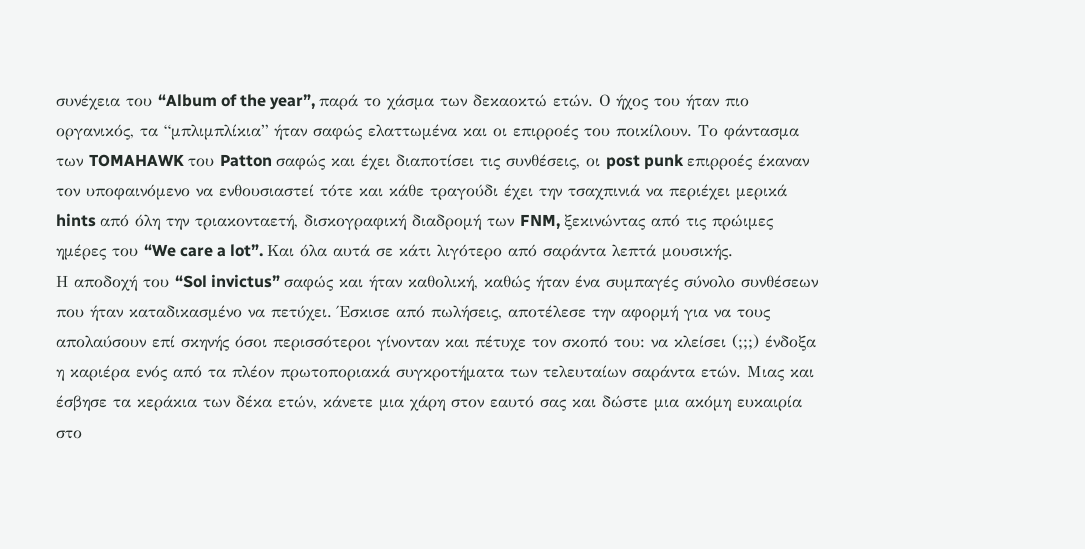συνέχεια του “Album of the year”, παρά το χάσμα των δεκαοκτώ ετών. Ο ήχος του ήταν πιο οργανικός, τα “μπλιμπλίκια” ήταν σαφώς ελαττωμένα και οι επιρροές του ποικίλουν. Το φάντασμα των TOMAHAWK του Patton σαφώς και έχει διαποτίσει τις συνθέσεις, οι post punk επιρροές έκαναν τον υποφαινόμενο να ενθουσιαστεί τότε και κάθε τραγούδι έχει την τσαχπινιά να περιέχει μερικά hints από όλη την τριακονταετή, δισκογραφική διαδρομή των FNM, ξεκινώντας από τις πρώιμες ημέρες του “We care a lot”. Και όλα αυτά σε κάτι λιγότερο από σαράντα λεπτά μουσικής.
Η αποδοχή του “Sol invictus” σαφώς και ήταν καθολική, καθώς ήταν ένα συμπαγές σύνολο συνθέσεων που ήταν καταδικασμένο να πετύχει. Έσκισε από πωλήσεις, αποτέλεσε την αφορμή για να τους απολαύσουν επί σκηνής όσοι περισσότεροι γίνονταν και πέτυχε τον σκοπό του: να κλείσει (;;;) ένδοξα η καριέρα ενός από τα πλέον πρωτοποριακά συγκροτήματα των τελευταίων σαράντα ετών. Μιας και έσβησε τα κεράκια των δέκα ετών, κάνετε μια χάρη στον εαυτό σας και δώστε μια ακόμη ευκαιρία στο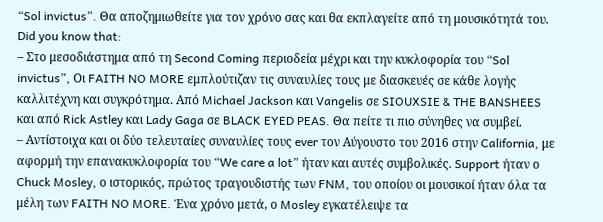“Sol invictus”. Θα αποζημιωθείτε για τον χρόνο σας και θα εκπλαγείτε από τη μουσικότητά του.
Did you know that:
– Στο μεσοδιάστημα από τη Second Coming περιοδεία μέχρι και την κυκλοφορία του “Sol invictus”, Οι FAITH NO MORE εμπλούτιζαν τις συναυλίες τους με διασκευές σε κάθε λογής καλλιτέχνη και συγκρότημα. Από Michael Jackson και Vangelis σε SIOUXSIE & THE BANSHEES και από Rick Astley και Lady Gaga σε BLACK EYED PEAS. Θα πείτε τι πιο σύνηθες να συμβεί.
– Αντίστοιχα και οι δύο τελευταίες συναυλίες τους ever τον Αύγουστο του 2016 στην California, με αφορμή την επανακυκλοφορία του “We care a lot” ήταν και αυτές συμβολικές. Support ήταν ο Chuck Mosley, ο ιστορικός, πρώτος τραγουδιστής των FNM, του οποίου οι μουσικοί ήταν όλα τα μέλη των FAITH NO MORE. Ένα χρόνο μετά, ο Mosley εγκατέλειψε τα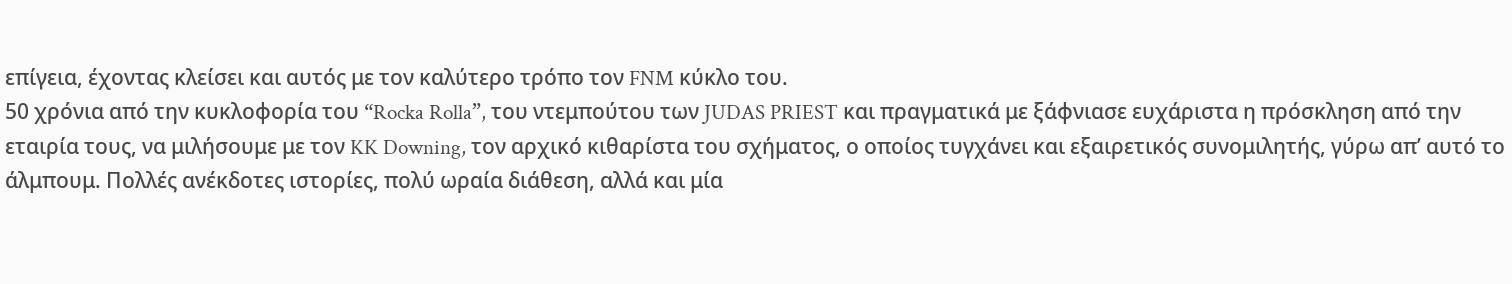επίγεια, έχοντας κλείσει και αυτός με τον καλύτερο τρόπο τον FNM κύκλο του.
50 χρόνια από την κυκλοφορία του “Rocka Rolla”, του ντεμπούτου των JUDAS PRIEST και πραγματικά με ξάφνιασε ευχάριστα η πρόσκληση από την εταιρία τους, να μιλήσουμε με τον KK Downing, τον αρχικό κιθαρίστα του σχήματος, ο οποίος τυγχάνει και εξαιρετικός συνομιλητής, γύρω απ’ αυτό το άλμπουμ. Πολλές ανέκδοτες ιστορίες, πολύ ωραία διάθεση, αλλά και μία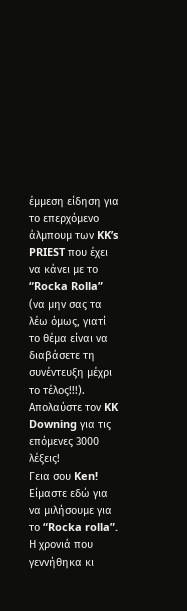έμμεση είδηση για το επερχόμενο άλμπουμ των KK’s PRIEST που έχει να κάνει με το “Rocka Rolla” (να μην σας τα λέω όμως, γιατί το θέμα είναι να διαβάσετε τη συνέντευξη μέχρι το τέλος!!!). Απολαύστε τον KK Downing για τις επόμενες 3000 λέξεις!
Γεια σου Ken! Είμαστε εδώ για να μιλήσουμε για το “Rocka rolla”. Η χρονιά που γεννήθηκα κι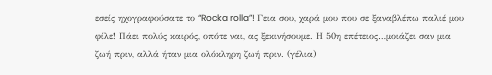εσείς ηχογραφούσατε το “Rocka rolla”! Γεια σου, χαρά μου που σε ξαναβλέπω παλιέ μου φίλε! Πάει πολύς καιρός, οπότε ναι, ας ξεκινήσουμε. Η 50η επέτειος…μοιάζει σαν μια ζωή πριν, αλλά ήταν μια ολόκληρη ζωή πριν. (γέλια)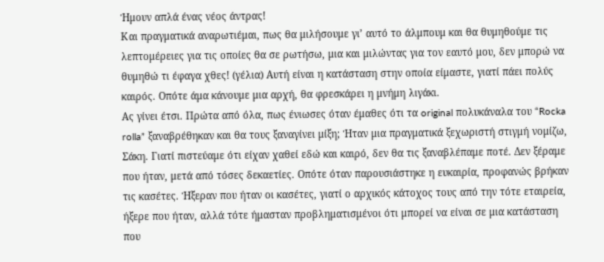Ήμουν απλά ένας νέος άντρας!
Και πραγματικά αναρωτιέμαι, πως θα μιλήσουμε γι’ αυτό το άλμπουμ και θα θυμηθούμε τις λεπτομέρειες για τις οποίες θα σε ρωτήσω, μια και μιλώντας για τον εαυτό μου, δεν μπορώ να θυμηθώ τι έφαγα χθες! (γέλια) Αυτή είναι η κατάσταση στην οποία είμαστε, γιατί πάει πολύς καιρός. Οπότε άμα κάνουμε μια αρχή, θα φρεσκάρει η μνήμη λιγάκι.
Ας γίνει έτσι. Πρώτα από όλα, πως ένιωσες όταν έμαθες ότι τα original πολυκάναλα του “Rocka rolla” ξαναβρέθηκαν και θα τους ξαναγίνει μίξη; Ήταν μια πραγματικά ξεχωριστή στιγμή νομίζω, Σάκη. Γιατί πιστεύαμε ότι είχαν χαθεί εδώ και καιρό, δεν θα τις ξαναβλέπαμε ποτέ. Δεν ξέραμε που ήταν, μετά από τόσες δεκαετίες. Οπότε όταν παρουσιάστηκε η ευκαιρία, προφανώς βρήκαν τις κασέτες. Ήξεραν που ήταν οι κασέτες, γιατί ο αρχικός κάτοχος τους από την τότε εταιρεία, ήξερε που ήταν, αλλά τότε ήμασταν προβληματισμένοι ότι μπορεί να είναι σε μια κατάσταση που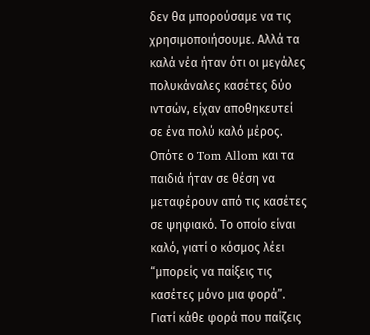δεν θα μπορούσαμε να τις χρησιμοποιήσουμε. Αλλά τα καλά νέα ήταν ότι οι μεγάλες πολυκάναλες κασέτες δύο ιντσών, είχαν αποθηκευτεί σε ένα πολύ καλό μέρος.
Οπότε ο Tom Allom και τα παιδιά ήταν σε θέση να μεταφέρουν από τις κασέτες σε ψηφιακό. Το οποίο είναι καλό, γιατί ο κόσμος λέει “μπορείς να παίξεις τις κασέτες μόνο μια φορά”. Γιατί κάθε φορά που παίζεις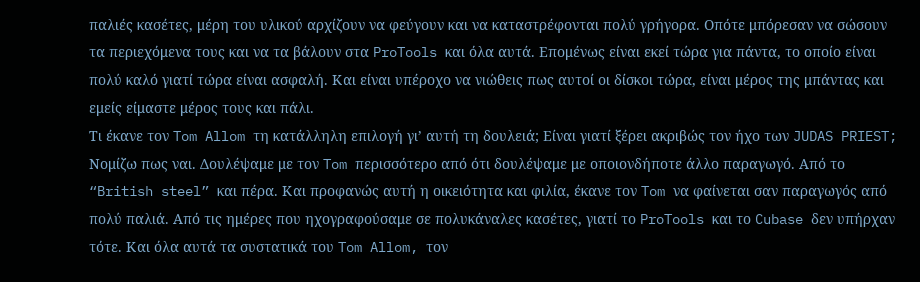παλιές κασέτες, μέρη του υλικού αρχίζουν να φεύγουν και να καταστρέφονται πολύ γρήγορα. Οπότε μπόρεσαν να σώσουν τα περιεχόμενα τους και να τα βάλουν στα ProTools και όλα αυτά. Επομένως είναι εκεί τώρα για πάντα, το οποίο είναι πολύ καλό γιατί τώρα είναι ασφαλή. Και είναι υπέροχο να νιώθεις πως αυτοί οι δίσκοι τώρα, είναι μέρος της μπάντας και εμείς είμαστε μέρος τους και πάλι.
Τι έκανε τον Tom Allom τη κατάλληλη επιλογή γι’ αυτή τη δουλειά; Είναι γιατί ξέρει ακριβώς τον ήχο των JUDAS PRIEST; Νομίζω πως ναι. Δουλέψαμε με τον Tom περισσότερο από ότι δουλέψαμε με οποιονδήποτε άλλο παραγωγό. Από το “British steel” και πέρα. Και προφανώς αυτή η οικειότητα και φιλία, έκανε τον Tom να φαίνεται σαν παραγωγός από πολύ παλιά. Από τις ημέρες που ηχογραφούσαμε σε πολυκάναλες κασέτες, γιατί το ProTools και το Cubase δεν υπήρχαν τότε. Και όλα αυτά τα συστατικά του Tom Allom, τον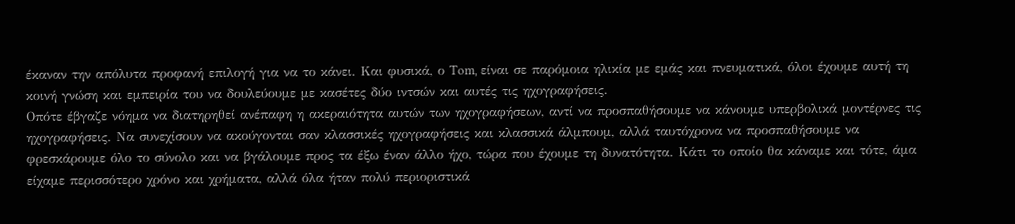έκαναν την απόλυτα προφανή επιλογή για να το κάνει. Και φυσικά, ο Tom, είναι σε παρόμοια ηλικία με εμάς και πνευματικά, όλοι έχουμε αυτή τη κοινή γνώση και εμπειρία του να δουλεύουμε με κασέτες δύο ιντσών και αυτές τις ηχογραφήσεις.
Οπότε έβγαζε νόημα να διατηρηθεί ανέπαφη η ακεραιότητα αυτών των ηχογραφήσεων, αντί να προσπαθήσουμε να κάνουμε υπερβολικά μοντέρνες τις ηχογραφήσεις. Να συνεχίσουν να ακούγονται σαν κλασσικές ηχογραφήσεις και κλασσικά άλμπουμ, αλλά ταυτόχρονα να προσπαθήσουμε να φρεσκάρουμε όλο το σύνολο και να βγάλουμε προς τα έξω έναν άλλο ήχο, τώρα που έχουμε τη δυνατότητα. Κάτι το οποίο θα κάναμε και τότε, άμα είχαμε περισσότερο χρόνο και χρήματα, αλλά όλα ήταν πολύ περιοριστικά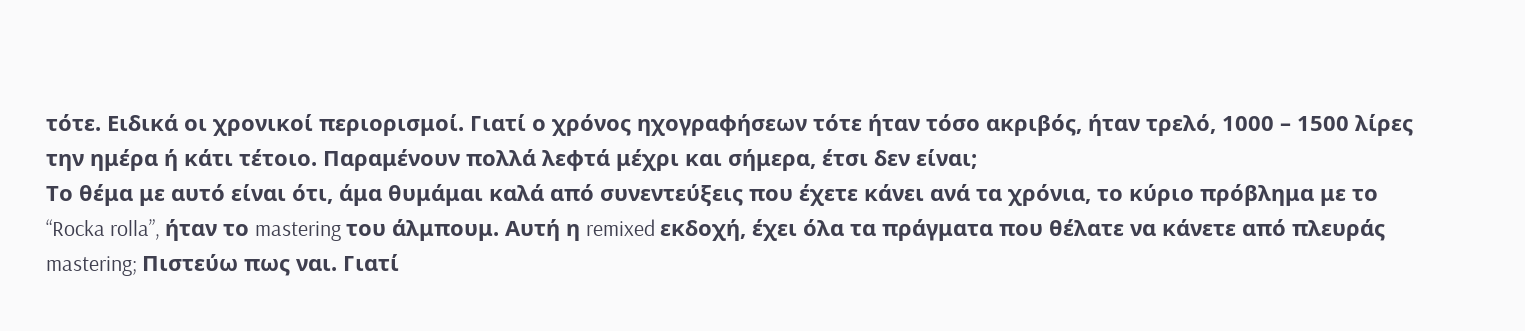τότε. Ειδικά οι χρονικοί περιορισμοί. Γιατί ο χρόνος ηχογραφήσεων τότε ήταν τόσο ακριβός, ήταν τρελό, 1000 – 1500 λίρες την ημέρα ή κάτι τέτοιο. Παραμένουν πολλά λεφτά μέχρι και σήμερα, έτσι δεν είναι;
Το θέμα με αυτό είναι ότι, άμα θυμάμαι καλά από συνεντεύξεις που έχετε κάνει ανά τα χρόνια, το κύριο πρόβλημα με το “Rocka rolla”, ήταν το mastering του άλμπουμ. Αυτή η remixed εκδοχή, έχει όλα τα πράγματα που θέλατε να κάνετε από πλευράς mastering; Πιστεύω πως ναι. Γιατί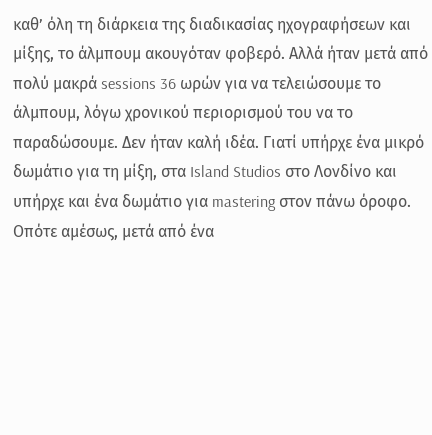καθ’ όλη τη διάρκεια της διαδικασίας ηχογραφήσεων και μίξης, το άλμπουμ ακουγόταν φοβερό. Αλλά ήταν μετά από πολύ μακρά sessions 36 ωρών για να τελειώσουμε το άλμπουμ, λόγω χρονικού περιορισμού του να το παραδώσουμε. Δεν ήταν καλή ιδέα. Γιατί υπήρχε ένα μικρό δωμάτιο για τη μίξη, στα Island Studios στο Λονδίνο και υπήρχε και ένα δωμάτιο για mastering στον πάνω όροφο. Οπότε αμέσως, μετά από ένα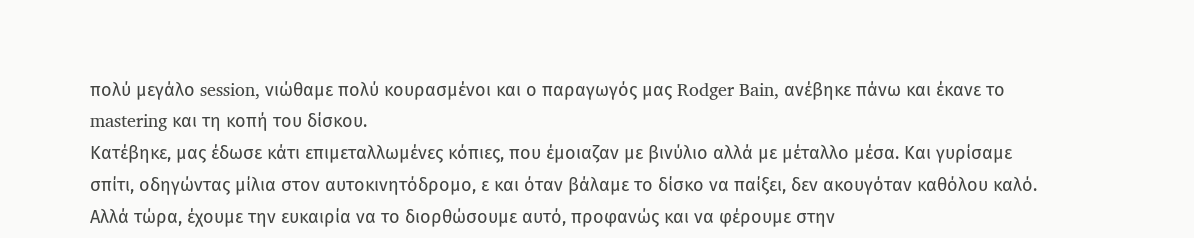πολύ μεγάλο session, νιώθαμε πολύ κουρασμένοι και ο παραγωγός μας Rodger Bain, ανέβηκε πάνω και έκανε το mastering και τη κοπή του δίσκου.
Κατέβηκε, μας έδωσε κάτι επιμεταλλωμένες κόπιες, που έμοιαζαν με βινύλιο αλλά με μέταλλο μέσα. Και γυρίσαμε σπίτι, οδηγώντας μίλια στον αυτοκινητόδρομο, ε και όταν βάλαμε το δίσκο να παίξει, δεν ακουγόταν καθόλου καλό. Αλλά τώρα, έχουμε την ευκαιρία να το διορθώσουμε αυτό, προφανώς και να φέρουμε στην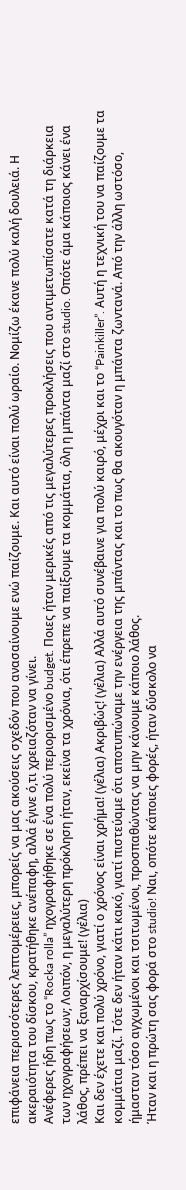επιφάνεια περισσότερες λεπτομέρειες, μπορείς να μας ακούσεις σχεδόν που ανασαίνουμε ενώ παίζουμε. Και αυτό είναι πολύ ωραίο. Νομίζω έκανε πολύ καλή δουλειά. Η ακεραιότητα του δίσκου, κρατήθηκε ανέπαφη, αλλά έγινε ό,τι χρειαζόταν να γίνει.
Ανέφερες ήδη πως το “Rocka rolla” ηχογραφήθηκε σε ένα πολύ περιορισμένο budget. Ποιες ήταν μερικές από τις μεγαλύτερες προκλήσεις που αντιμετωπίσατε κατά τη διάρκεια των ηχογραφήσεων; Λοιπόν, η μεγαλύτερη πρόκληση ήταν, εκείνα τα χρόνια, ότι έπρεπε να παίξουμε τα κομμάτια, όλη η μπάντα μαζί στο studio. Οπότε άμα κάποιος κάνει ένα λάθος, πρέπει να ξαναρχίσουμε! (γέλια)
Και δεν έχετε και πολύ χρόνο, γιατί ο χρόνος είναι χρήμα! (γέλια) Ακριβώς! (γέλια) Αλλά αυτό συνέβαινε για πολύ καιρό, μέχρι και το “Painkiller”. Αυτή η τεχνική του να παίζουμε τα κομμάτια μαζί. Τότε δεν ήταν κάτι κακό, γιατί πιστεύαμε ότι αποτυπώναμε την ενέργεια της μπάντας και το πως θα ακουγόταν η μπάντα ζωντανά. Από την άλλη ωστόσο, ήμασταν τόσο αγχωμένοι και τσιτωμένοι, προσπαθώντας να μην κάνουμε κάποιο λάθος.
Ήταν και η πρώτη σας φορά στο studio! Ναι, οπότε κάποιες φορές, ήταν δύσκολο να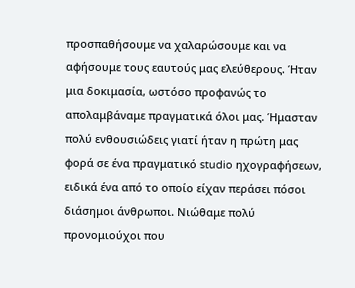προσπαθήσουμε να χαλαρώσουμε και να αφήσουμε τους εαυτούς μας ελεύθερους. Ήταν μια δοκιμασία, ωστόσο προφανώς το απολαμβάναμε πραγματικά όλοι μας. Ήμασταν πολύ ενθουσιώδεις γιατί ήταν η πρώτη μας φορά σε ένα πραγματικό studio ηχογραφήσεων, ειδικά ένα από το οποίο είχαν περάσει πόσοι διάσημοι άνθρωποι. Νιώθαμε πολύ προνομιούχοι που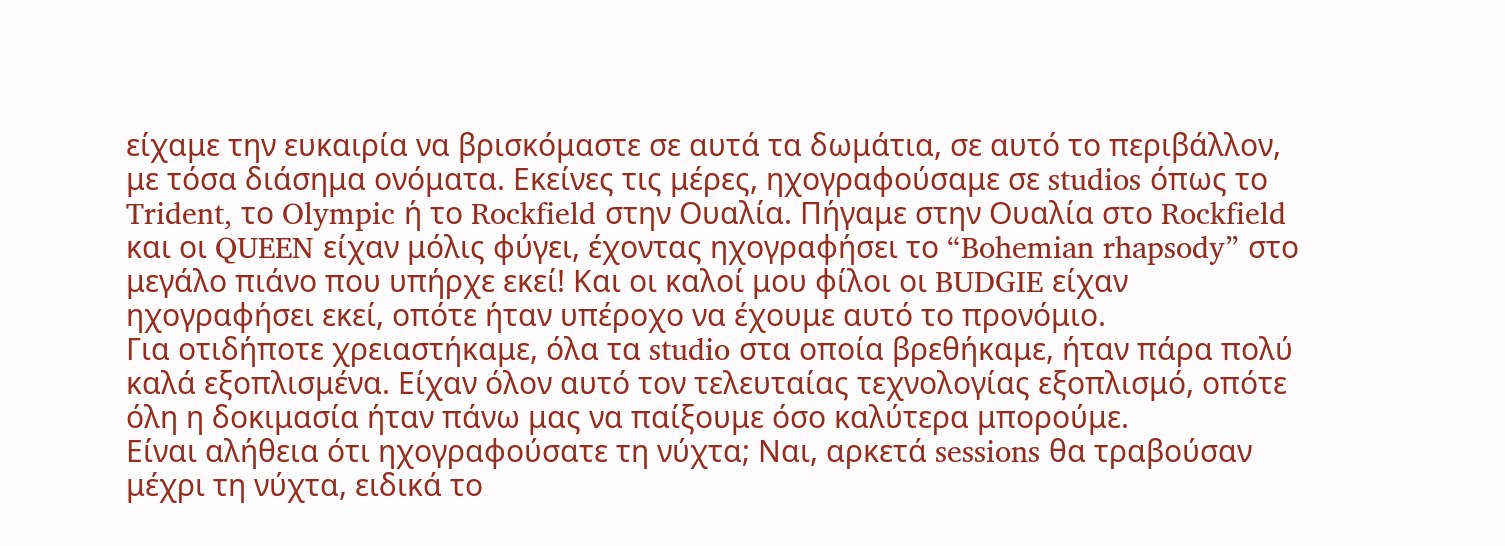είχαμε την ευκαιρία να βρισκόμαστε σε αυτά τα δωμάτια, σε αυτό το περιβάλλον, με τόσα διάσημα ονόματα. Εκείνες τις μέρες, ηχογραφούσαμε σε studios όπως το Trident, το Olympic ή το Rockfield στην Ουαλία. Πήγαμε στην Ουαλία στο Rockfield και οι QUEEN είχαν μόλις φύγει, έχοντας ηχογραφήσει το “Bohemian rhapsody” στο μεγάλο πιάνο που υπήρχε εκεί! Και οι καλοί μου φίλοι οι BUDGIE είχαν ηχογραφήσει εκεί, οπότε ήταν υπέροχο να έχουμε αυτό το προνόμιο.
Για οτιδήποτε χρειαστήκαμε, όλα τα studio στα οποία βρεθήκαμε, ήταν πάρα πολύ καλά εξοπλισμένα. Είχαν όλον αυτό τον τελευταίας τεχνολογίας εξοπλισμό, οπότε όλη η δοκιμασία ήταν πάνω μας να παίξουμε όσο καλύτερα μπορούμε.
Είναι αλήθεια ότι ηχογραφούσατε τη νύχτα; Ναι, αρκετά sessions θα τραβούσαν μέχρι τη νύχτα, ειδικά το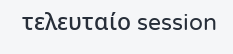τελευταίο session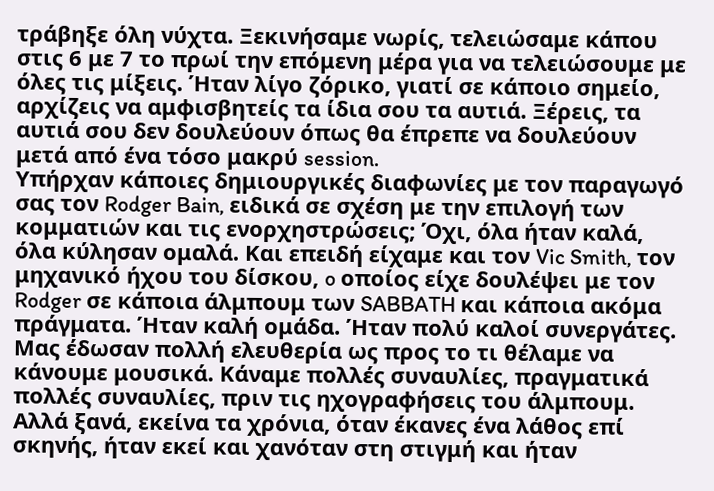τράβηξε όλη νύχτα. Ξεκινήσαμε νωρίς, τελειώσαμε κάπου στις 6 με 7 το πρωί την επόμενη μέρα για να τελειώσουμε με όλες τις μίξεις. Ήταν λίγο ζόρικο, γιατί σε κάποιο σημείο, αρχίζεις να αμφισβητείς τα ίδια σου τα αυτιά. Ξέρεις, τα αυτιά σου δεν δουλεύουν όπως θα έπρεπε να δουλεύουν μετά από ένα τόσο μακρύ session.
Υπήρχαν κάποιες δημιουργικές διαφωνίες με τον παραγωγό σας τον Rodger Bain, ειδικά σε σχέση με την επιλογή των κομματιών και τις ενορχηστρώσεις; Όχι, όλα ήταν καλά, όλα κύλησαν ομαλά. Και επειδή είχαμε και τον Vic Smith, τον μηχανικό ήχου του δίσκου, o οποίος είχε δουλέψει με τον Rodger σε κάποια άλμπουμ των SABBATH και κάποια ακόμα πράγματα. Ήταν καλή ομάδα. Ήταν πολύ καλοί συνεργάτες. Μας έδωσαν πολλή ελευθερία ως προς το τι θέλαμε να κάνουμε μουσικά. Κάναμε πολλές συναυλίες, πραγματικά πολλές συναυλίες, πριν τις ηχογραφήσεις του άλμπουμ. Αλλά ξανά, εκείνα τα χρόνια, όταν έκανες ένα λάθος επί σκηνής, ήταν εκεί και χανόταν στη στιγμή και ήταν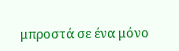μπροστά σε ένα μόνο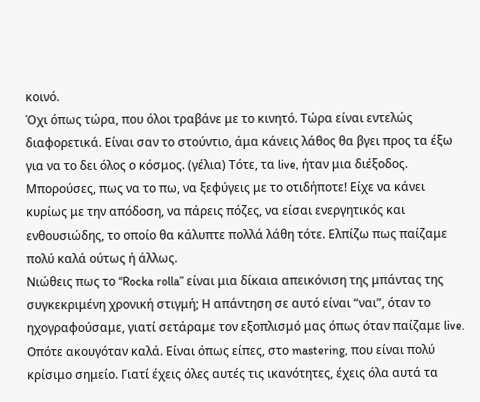κοινό.
Όχι όπως τώρα, που όλοι τραβάνε με το κινητό. Τώρα είναι εντελώς διαφορετικά. Είναι σαν το στούντιο, άμα κάνεις λάθος θα βγει προς τα έξω για να το δει όλος ο κόσμος. (γέλια) Τότε, τα live, ήταν μια διέξοδος. Μπορούσες, πως να το πω, να ξεφύγεις με το οτιδήποτε! Είχε να κάνει κυρίως με την απόδοση, να πάρεις πόζες, να είσαι ενεργητικός και ενθουσιώδης, το οποίο θα κάλυπτε πολλά λάθη τότε. Ελπίζω πως παίζαμε πολύ καλά ούτως ή άλλως.
Νιώθεις πως το “Rocka rolla” είναι μια δίκαια απεικόνιση της μπάντας της συγκεκριμένη χρονική στιγμή; Η απάντηση σε αυτό είναι “ναι”, όταν το ηχογραφούσαμε, γιατί σετάραμε τον εξοπλισμό μας όπως όταν παίζαμε live. Οπότε ακουγόταν καλά. Είναι όπως είπες, στο mastering, που είναι πολύ κρίσιμο σημείο. Γιατί έχεις όλες αυτές τις ικανότητες, έχεις όλα αυτά τα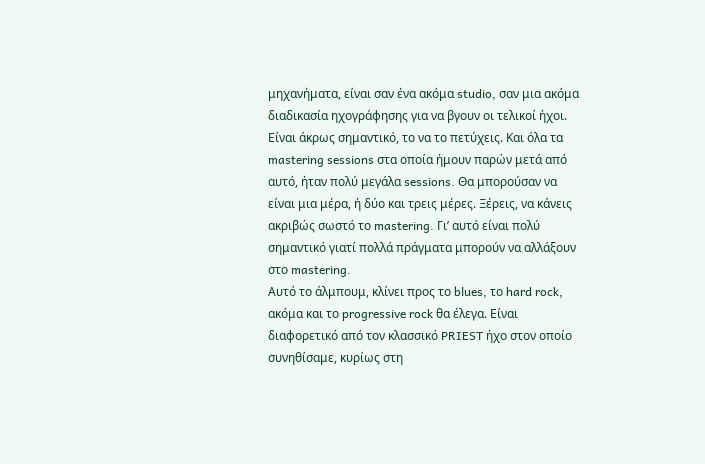μηχανήματα, είναι σαν ένα ακόμα studio, σαν μια ακόμα διαδικασία ηχογράφησης για να βγουν οι τελικοί ήχοι. Είναι άκρως σημαντικό, το να το πετύχεις. Και όλα τα mastering sessions στα οποία ήμουν παρών μετά από αυτό, ήταν πολύ μεγάλα sessions. Θα μπορούσαν να είναι μια μέρα, ή δύο και τρεις μέρες. Ξέρεις, να κάνεις ακριβώς σωστό το mastering. Γι’ αυτό είναι πολύ σημαντικό γιατί πολλά πράγματα μπορούν να αλλάξουν στο mastering.
Αυτό το άλμπουμ, κλίνει προς το blues, το hard rock, ακόμα και το progressive rock θα έλεγα. Είναι διαφορετικό από τον κλασσικό PRIEST ήχο στον οποίο συνηθίσαμε, κυρίως στη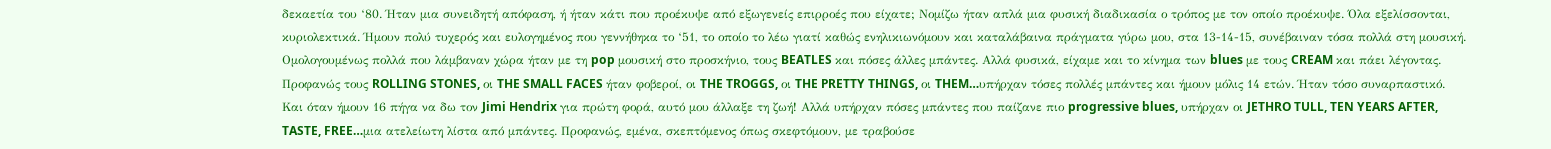δεκαετία του ‘80. Ήταν μια συνειδητή απόφαση, ή ήταν κάτι που προέκυψε από εξωγενείς επιρροές που είχατε; Νομίζω ήταν απλά μια φυσική διαδικασία ο τρόπος με τον οποίο προέκυψε. Όλα εξελίσσονται, κυριολεκτικά. Ήμουν πολύ τυχερός και ευλογημένος που γεννήθηκα το ‘51, το οποίο το λέω γιατί καθώς ενηλικιωνόμουν και καταλάβαινα πράγματα γύρω μου, στα 13-14-15, συνέβαιναν τόσα πολλά στη μουσική. Ομολογουμένως πολλά που λάμβαναν χώρα ήταν με τη pop μουσική στο προσκήνιο, τους BEATLES και πόσες άλλες μπάντες. Αλλά φυσικά, είχαμε και το κίνημα των blues με τους CREAM και πάει λέγοντας. Προφανώς τους ROLLING STONES, οι THE SMALL FACES ήταν φοβεροί, οι THE TROGGS, οι THE PRETTY THINGS, οι THEM…υπήρχαν τόσες πολλές μπάντες και ήμουν μόλις 14 ετών. Ήταν τόσο συναρπαστικό.
Και όταν ήμουν 16 πήγα να δω τον Jimi Hendrix για πρώτη φορά, αυτό μου άλλαξε τη ζωή! Αλλά υπήρχαν πόσες μπάντες που παίζανε πιο progressive blues, υπήρχαν οι JETHRO TULL, TEN YEARS AFTER, TASTE, FREE…μια ατελείωτη λίστα από μπάντες. Προφανώς, εμένα, σκεπτόμενος όπως σκεφτόμουν, με τραβούσε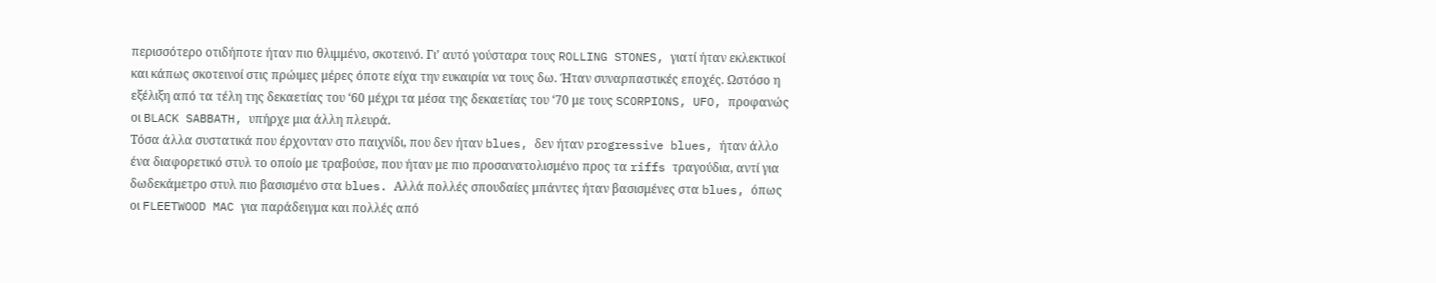περισσότερο οτιδήποτε ήταν πιο θλιμμένο, σκοτεινό. Γι’ αυτό γούσταρα τους ROLLING STONES, γιατί ήταν εκλεκτικοί και κάπως σκοτεινοί στις πρώιμες μέρες όποτε είχα την ευκαιρία να τους δω. Ήταν συναρπαστικές εποχές. Ωστόσο η εξέλιξη από τα τέλη της δεκαετίας του ‘60 μέχρι τα μέσα της δεκαετίας του ‘70 με τους SCORPIONS, UFO, προφανώς οι BLACK SABBATH, υπήρχε μια άλλη πλευρά.
Τόσα άλλα συστατικά που έρχονταν στο παιχνίδι, που δεν ήταν blues, δεν ήταν progressive blues, ήταν άλλο ένα διαφορετικό στυλ το οποίο με τραβούσε, που ήταν με πιο προσανατολισμένο προς τα riffs τραγούδια, αντί για δωδεκάμετρο στυλ πιο βασισμένο στα blues. Αλλά πολλές σπουδαίες μπάντες ήταν βασισμένες στα blues, όπως οι FLEETWOOD MAC για παράδειγμα και πολλές από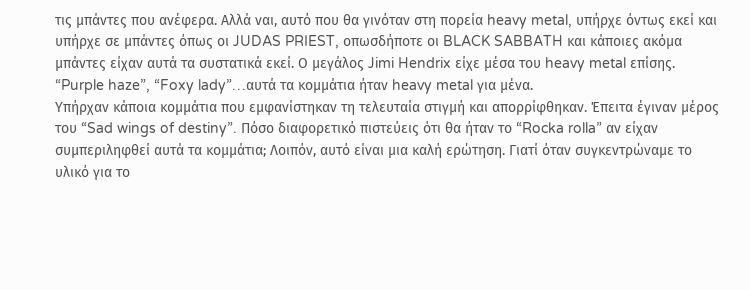τις μπάντες που ανέφερα. Αλλά ναι, αυτό που θα γινόταν στη πορεία heavy metal, υπήρχε όντως εκεί και υπήρχε σε μπάντες όπως οι JUDAS PRIEST, οπωσδήποτε οι BLACK SABBATH και κάποιες ακόμα μπάντες είχαν αυτά τα συστατικά εκεί. Ο μεγάλος Jimi Hendrix είχε μέσα του heavy metal επίσης. “Purple haze”, “Foxy lady”…αυτά τα κομμάτια ήταν heavy metal για μένα.
Υπήρχαν κάποια κομμάτια που εμφανίστηκαν τη τελευταία στιγμή και απορρίφθηκαν. Έπειτα έγιναν μέρος του “Sad wings of destiny”. Πόσο διαφορετικό πιστεύεις ότι θα ήταν το “Rocka rolla” αν είχαν συμπεριληφθεί αυτά τα κομμάτια; Λοιπόν, αυτό είναι μια καλή ερώτηση. Γιατί όταν συγκεντρώναμε το υλικό για το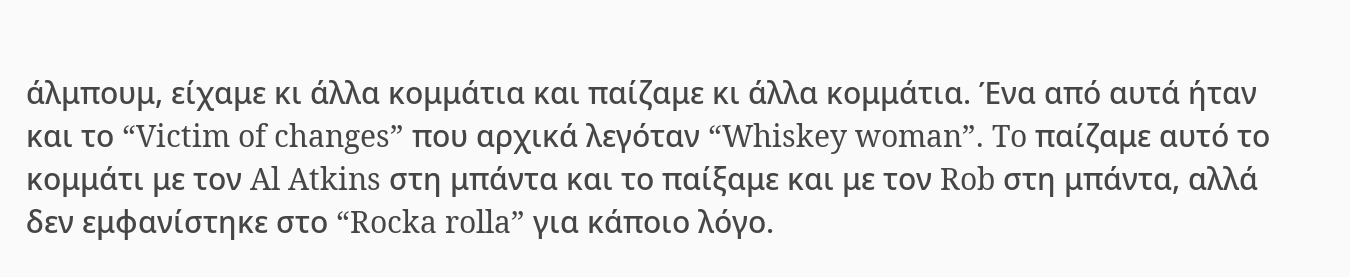άλμπουμ, είχαμε κι άλλα κομμάτια και παίζαμε κι άλλα κομμάτια. Ένα από αυτά ήταν και το “Victim of changes” που αρχικά λεγόταν “Whiskey woman”. To παίζαμε αυτό το κομμάτι με τον Al Atkins στη μπάντα και το παίξαμε και με τον Rob στη μπάντα, αλλά δεν εμφανίστηκε στο “Rocka rolla” για κάποιο λόγο.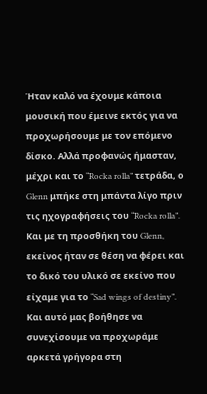Ήταν καλό να έχουμε κάποια μουσική που έμεινε εκτός για να προχωρήσουμε με τον επόμενο δίσκο. Αλλά προφανώς ήμασταν, μέχρι και το “Rocka rolla” τετράδα, ο Glenn μπήκε στη μπάντα λίγο πριν τις ηχογραφήσεις του “Rocka rolla”. Και με τη προσθήκη του Glenn, εκείνος ήταν σε θέση να φέρει και το δικό του υλικό σε εκείνο που είχαμε για το “Sad wings of destiny”. Και αυτό μας βοήθησε να συνεχίσουμε να προχωράμε αρκετά γρήγορα στη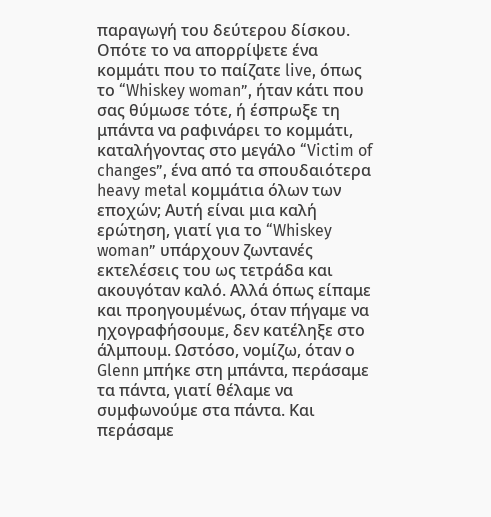παραγωγή του δεύτερου δίσκου.
Οπότε το να απορρίψετε ένα κομμάτι που το παίζατε live, όπως το “Whiskey woman”, ήταν κάτι που σας θύμωσε τότε, ή έσπρωξε τη μπάντα να ραφινάρει το κομμάτι, καταλήγοντας στο μεγάλο “Victim of changes”, ένα από τα σπουδαιότερα heavy metal κομμάτια όλων των εποχών; Αυτή είναι μια καλή ερώτηση, γιατί για το “Whiskey woman” υπάρχουν ζωντανές εκτελέσεις του ως τετράδα και ακουγόταν καλό. Αλλά όπως είπαμε και προηγουμένως, όταν πήγαμε να ηχογραφήσουμε, δεν κατέληξε στο άλμπουμ. Ωστόσο, νομίζω, όταν ο Glenn μπήκε στη μπάντα, περάσαμε τα πάντα, γιατί θέλαμε να συμφωνούμε στα πάντα. Και περάσαμε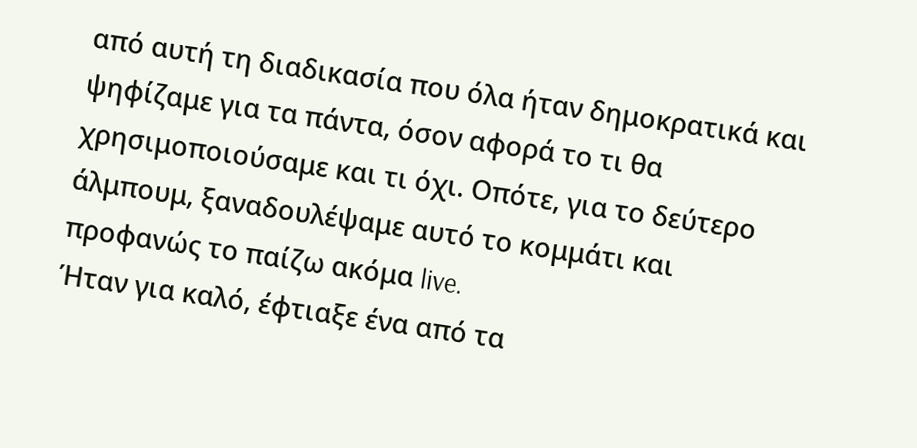από αυτή τη διαδικασία που όλα ήταν δημοκρατικά και ψηφίζαμε για τα πάντα, όσον αφορά το τι θα χρησιμοποιούσαμε και τι όχι. Οπότε, για το δεύτερο άλμπουμ, ξαναδουλέψαμε αυτό το κομμάτι και προφανώς το παίζω ακόμα live.
Ήταν για καλό, έφτιαξε ένα από τα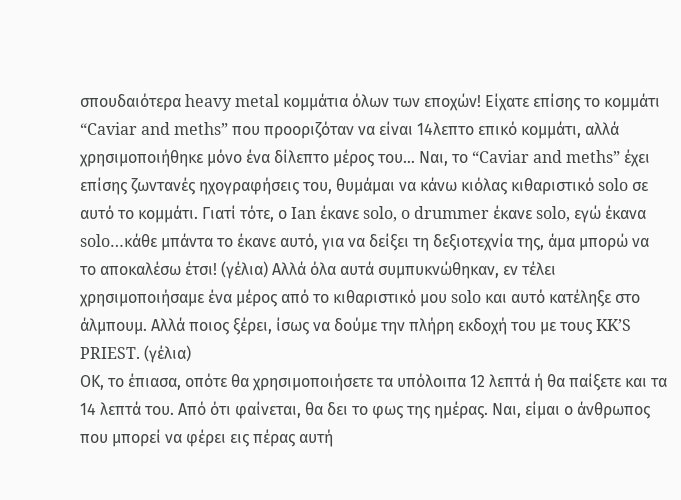σπουδαιότερα heavy metal κομμάτια όλων των εποχών! Είχατε επίσης το κομμάτι “Caviar and meths” που προοριζόταν να είναι 14λεπτο επικό κομμάτι, αλλά χρησιμοποιήθηκε μόνο ένα δίλεπτο μέρος του… Ναι, το “Caviar and meths” έχει επίσης ζωντανές ηχογραφήσεις του, θυμάμαι να κάνω κιόλας κιθαριστικό solo σε αυτό το κομμάτι. Γιατί τότε, ο Ian έκανε solo, o drummer έκανε solo, εγώ έκανα solo…κάθε μπάντα το έκανε αυτό, για να δείξει τη δεξιοτεχνία της, άμα μπορώ να το αποκαλέσω έτσι! (γέλια) Αλλά όλα αυτά συμπυκνώθηκαν, εν τέλει χρησιμοποιήσαμε ένα μέρος από το κιθαριστικό μου solo και αυτό κατέληξε στο άλμπουμ. Αλλά ποιος ξέρει, ίσως να δούμε την πλήρη εκδοχή του με τους KK’S PRIEST. (γέλια)
ΟΚ, το έπιασα, οπότε θα χρησιμοποιήσετε τα υπόλοιπα 12 λεπτά ή θα παίξετε και τα 14 λεπτά του. Από ότι φαίνεται, θα δει το φως της ημέρας. Ναι, είμαι ο άνθρωπος που μπορεί να φέρει εις πέρας αυτή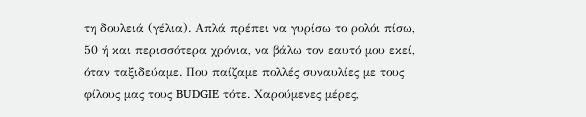τη δουλειά (γέλια). Απλά πρέπει να γυρίσω το ρολόι πίσω, 50 ή και περισσότερα χρόνια, να βάλω τον εαυτό μου εκεί, όταν ταξιδεύαμε. Που παίζαμε πολλές συναυλίες με τους φίλους μας τους BUDGIE τότε. Χαρούμενες μέρες,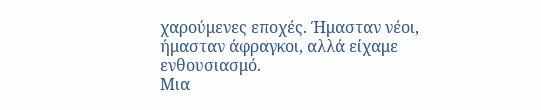χαρούμενες εποχές. Ήμασταν νέοι, ήμασταν άφραγκοι, αλλά είχαμε ενθουσιασμό.
Μια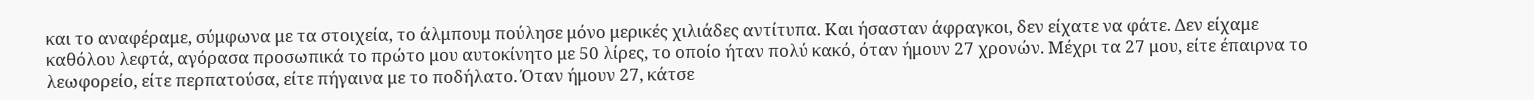και το αναφέραμε, σύμφωνα με τα στοιχεία, το άλμπουμ πούλησε μόνο μερικές χιλιάδες αντίτυπα. Και ήσασταν άφραγκοι, δεν είχατε να φάτε. Δεν είχαμε καθόλου λεφτά, αγόρασα προσωπικά το πρώτο μου αυτοκίνητο με 50 λίρες, το οποίο ήταν πολύ κακό, όταν ήμουν 27 χρονών. Μέχρι τα 27 μου, είτε έπαιρνα το λεωφορείο, είτε περπατούσα, είτε πήγαινα με το ποδήλατο. Όταν ήμουν 27, κάτσε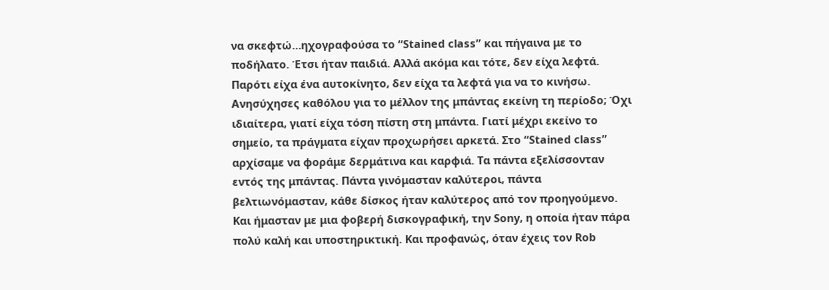να σκεφτώ…ηχογραφούσα το “Stained class” και πήγαινα με το ποδήλατο. Έτσι ήταν παιδιά. Αλλά ακόμα και τότε, δεν είχα λεφτά. Παρότι είχα ένα αυτοκίνητο, δεν είχα τα λεφτά για να το κινήσω.
Ανησύχησες καθόλου για το μέλλον της μπάντας εκείνη τη περίοδο; Όχι ιδιαίτερα, γιατί είχα τόση πίστη στη μπάντα. Γιατί μέχρι εκείνο το σημείο, τα πράγματα είχαν προχωρήσει αρκετά. Στο “Stained class” αρχίσαμε να φοράμε δερμάτινα και καρφιά. Τα πάντα εξελίσσονταν εντός της μπάντας. Πάντα γινόμασταν καλύτεροι, πάντα βελτιωνόμασταν, κάθε δίσκος ήταν καλύτερος από τον προηγούμενο. Και ήμασταν με μια φοβερή δισκογραφική, την Sony, η οποία ήταν πάρα πολύ καλή και υποστηρικτική. Και προφανώς, όταν έχεις τον Rob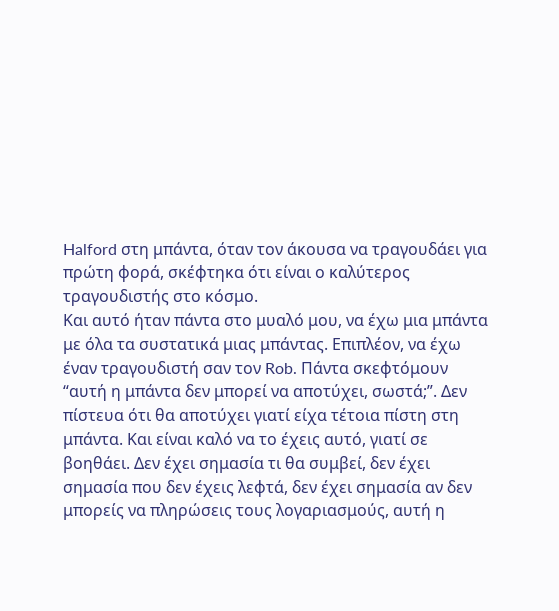Halford στη μπάντα, όταν τον άκουσα να τραγουδάει για πρώτη φορά, σκέφτηκα ότι είναι ο καλύτερος τραγουδιστής στο κόσμο.
Και αυτό ήταν πάντα στο μυαλό μου, να έχω μια μπάντα με όλα τα συστατικά μιας μπάντας. Επιπλέον, να έχω έναν τραγουδιστή σαν τον Rob. Πάντα σκεφτόμουν “αυτή η μπάντα δεν μπορεί να αποτύχει, σωστά;”. Δεν πίστευα ότι θα αποτύχει γιατί είχα τέτοια πίστη στη μπάντα. Και είναι καλό να το έχεις αυτό, γιατί σε βοηθάει. Δεν έχει σημασία τι θα συμβεί, δεν έχει σημασία που δεν έχεις λεφτά, δεν έχει σημασία αν δεν μπορείς να πληρώσεις τους λογαριασμούς, αυτή η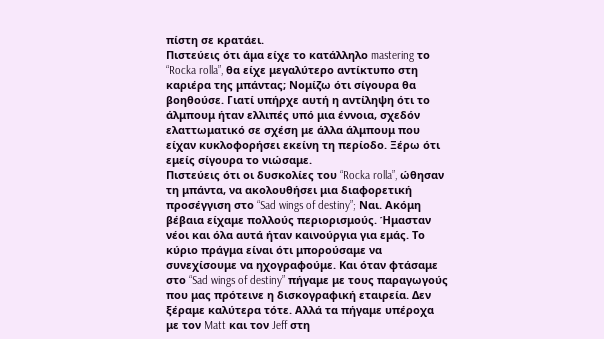πίστη σε κρατάει.
Πιστεύεις ότι άμα είχε το κατάλληλο mastering το “Rocka rolla”, θα είχε μεγαλύτερο αντίκτυπο στη καριέρα της μπάντας; Νομίζω ότι σίγουρα θα βοηθούσε. Γιατί υπήρχε αυτή η αντίληψη ότι το άλμπουμ ήταν ελλιπές υπό μια έννοια, σχεδόν ελαττωματικό σε σχέση με άλλα άλμπουμ που είχαν κυκλοφορήσει εκείνη τη περίοδο. Ξέρω ότι εμείς σίγουρα το νιώσαμε.
Πιστεύεις ότι οι δυσκολίες του “Rocka rolla”, ώθησαν τη μπάντα, να ακολουθήσει μια διαφορετική προσέγγιση στο “Sad wings of destiny”; Ναι. Ακόμη βέβαια είχαμε πολλούς περιορισμούς. Ήμασταν νέοι και όλα αυτά ήταν καινούργια για εμάς. Το κύριο πράγμα είναι ότι μπορούσαμε να συνεχίσουμε να ηχογραφούμε. Και όταν φτάσαμε στο “Sad wings of destiny” πήγαμε με τους παραγωγούς που μας πρότεινε η δισκογραφική εταιρεία. Δεν ξέραμε καλύτερα τότε. Αλλά τα πήγαμε υπέροχα με τον Matt και τον Jeff στη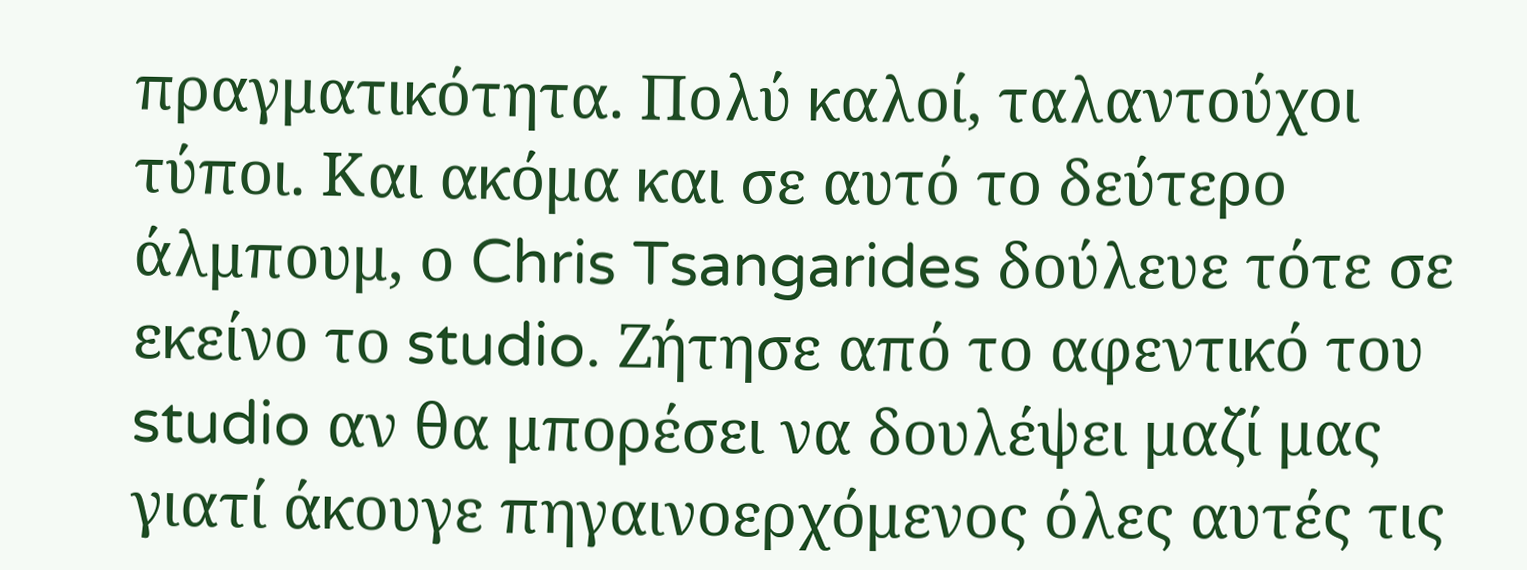πραγματικότητα. Πολύ καλοί, ταλαντούχοι τύποι. Και ακόμα και σε αυτό το δεύτερο άλμπουμ, ο Chris Tsangarides δούλευε τότε σε εκείνο το studio. Ζήτησε από το αφεντικό του studio αν θα μπορέσει να δουλέψει μαζί μας γιατί άκουγε πηγαινοερχόμενος όλες αυτές τις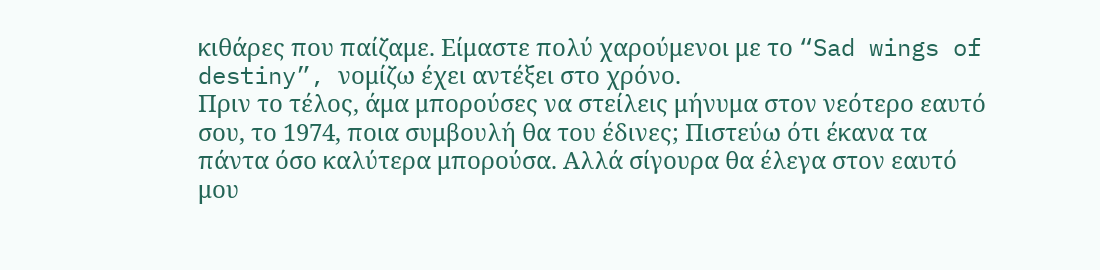κιθάρες που παίζαμε. Είμαστε πολύ χαρούμενοι με το “Sad wings of destiny”, νομίζω έχει αντέξει στο χρόνο.
Πριν το τέλος, άμα μπορούσες να στείλεις μήνυμα στον νεότερο εαυτό σου, το 1974, ποια συμβουλή θα του έδινες; Πιστεύω ότι έκανα τα πάντα όσο καλύτερα μπορούσα. Αλλά σίγουρα θα έλεγα στον εαυτό μου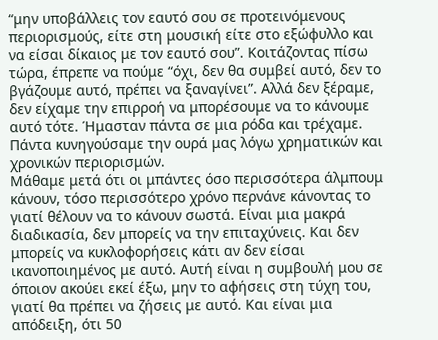“μην υποβάλλεις τον εαυτό σου σε προτεινόμενους περιορισμούς, είτε στη μουσική είτε στο εξώφυλλο και να είσαι δίκαιος με τον εαυτό σου”. Κοιτάζοντας πίσω τώρα, έπρεπε να πούμε “όχι, δεν θα συμβεί αυτό, δεν το βγάζουμε αυτό, πρέπει να ξαναγίνει”. Αλλά δεν ξέραμε, δεν είχαμε την επιρροή να μπορέσουμε να το κάνουμε αυτό τότε. Ήμασταν πάντα σε μια ρόδα και τρέχαμε. Πάντα κυνηγούσαμε την ουρά μας λόγω χρηματικών και χρονικών περιορισμών.
Μάθαμε μετά ότι οι μπάντες όσο περισσότερα άλμπουμ κάνουν, τόσο περισσότερο χρόνο περνάνε κάνοντας το γιατί θέλουν να το κάνουν σωστά. Είναι μια μακρά διαδικασία, δεν μπορείς να την επιταχύνεις. Και δεν μπορείς να κυκλοφορήσεις κάτι αν δεν είσαι ικανοποιημένος με αυτό. Αυτή είναι η συμβουλή μου σε όποιον ακούει εκεί έξω, μην το αφήσεις στη τύχη του, γιατί θα πρέπει να ζήσεις με αυτό. Και είναι μια απόδειξη, ότι 50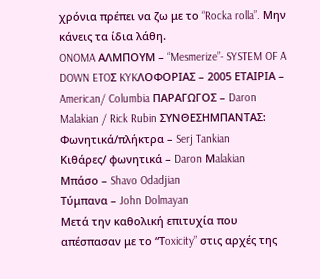χρόνια πρέπει να ζω με το “Rocka rolla”. Μην κάνεις τα ίδια λάθη.
ONOMA ΑΛΜΠΟΥΜ – “Mesmerize”- SYSTEM OF A DOWN ETOΣ KYKΛΟΦΟΡΙΑΣ – 2005 ΕΤΑΙΡΙΑ – American/ Columbia ΠΑΡΑΓΩΓΟΣ – Daron Malakian / Rick Rubin ΣΥΝΘΕΣΗΜΠΑΝΤΑΣ:
Φωνητικά/πλήκτρα – Serj Tankian
Kιθάρες/ φωνητικά – Daron Μalakian
Mπάσο – Shavo Odadjian
Τύμπανα – John Dolmayan
Μετά την καθολική επιτυχία που απέσπασαν με το “Τoxicity” στις αρχές της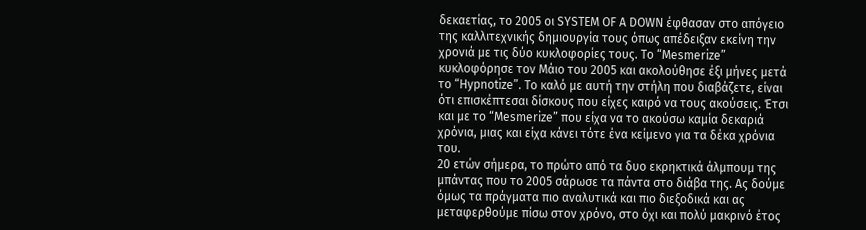δεκαετίας, το 2005 οι SYSTEM OF A DOWN έφθασαν στο απόγειο της καλλιτεχνικής δημιουργία τους όπως απέδειξαν εκείνη την χρονιά με τις δύο κυκλοφορίες τους. Το “Mesmerize” κυκλοφόρησε τον Μάιο του 2005 και ακολούθησε έξι μήνες μετά το “Hypnotize”. To καλό με αυτή την στήλη που διαβάζετε, είναι ότι επισκέπτεσαι δίσκους που είχες καιρό να τους ακούσεις. Έτσι και με το “Mesmerize” που είχα να το ακούσω καμία δεκαριά χρόνια, μιας και είχα κάνει τότε ένα κείμενο για τα δέκα χρόνια του.
20 ετών σήμερα, το πρώτο από τα δυο εκρηκτικά άλμπουμ της μπάντας που το 2005 σάρωσε τα πάντα στο διάβα της. Ας δούμε όμως τα πράγματα πιο αναλυτικά και πιο διεξοδικά και ας μεταφερθούμε πίσω στον χρόνο, στο όχι και πολύ μακρινό έτος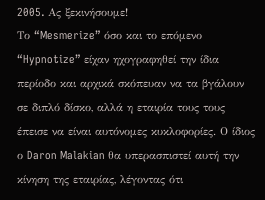2005. Aς ξεκινήσουμε!
Το “Mesmerize” όσο και το επόμενο “Hypnotize” είχαν ηχογραφηθεί την ίδια περίοδο και αρχικά σκόπευαν να τα βγάλουν σε διπλό δίσκο, αλλά η εταιρία τους τους έπεισε να είναι αυτόνομες κυκλοφορίες. Ο ίδιος ο Daron Malakian θα υπερασπιστεί αυτή την κίνηση της εταιρίας, λέγοντας ότι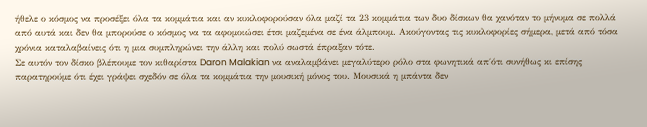ήθελε ο κόσμος να προσέξει όλα τα κομμάτια και αν κυκλοφορούσαν όλα μαζί τα 23 κομμάτια των δυο δίσκων θα χανόταν το μήνυμα σε πολλά από αυτά και δεν θα μπορούσε ο κόσμος να τα αφομοιώσει έτσι μαζεμένα σε ένα άλμπουμ. Ακούγοντας τις κυκλοφορίες σήμερα, μετά από τόσα χρόνια καταλαβαίνεις ότι η μια συμπληρώνει την άλλη και πολύ σωστά έπραξαν τότε.
Σε αυτόν τον δίσκο βλέπουμε τον κιθαρίστα Daron Malakian να αναλαμβάνει μεγαλύτερο ρόλο στα φωνητικά απ΄ότι συνήθως κι επίσης παρατηρούμε ότι έχει γράψει σχεδόν σε όλα τα κομμάτια την μουσική μόνος του. Μουσικά η μπάντα δεν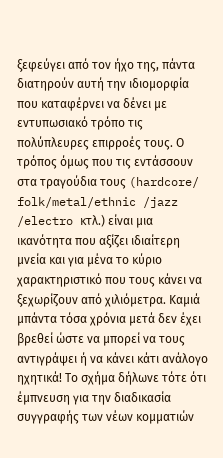ξεφεύγει από τον ήχο της, πάντα διατηρούν αυτή την ιδιομορφία που καταφέρνει να δένει με εντυπωσιακό τρόπο τις πολύπλευρες επιρροές τους. Ο τρόπος όμως που τις εντάσσουν στα τραγούδια τους (hardcore/ folk/metal/ethnic /jazz /electro κτλ.) είναι μια ικανότητα που αξίζει ιδιαίτερη μνεία και για μένα το κύριο χαρακτηριστικό που τους κάνει να ξεχωρίζουν από χιλιόμετρα. Καμιά μπάντα τόσα χρόνια μετά δεν έχει βρεθεί ώστε να μπορεί να τους αντιγράψει ή να κάνει κάτι ανάλογο ηχητικά! Το σχήμα δήλωνε τότε ότι έμπνευση για την διαδικασία συγγραφής των νέων κομματιών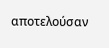αποτελούσαν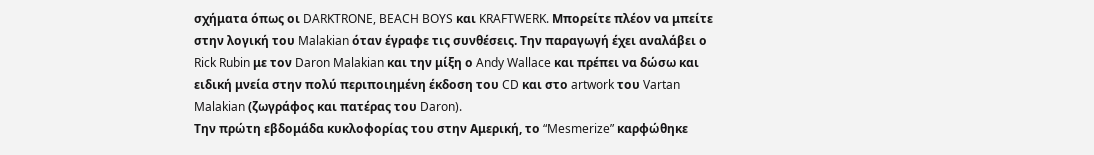σχήματα όπως οι DARKTRONE, BEACH BOYS και KRAFTWERK. Μπορείτε πλέον να μπείτε στην λογική του Malakian όταν έγραφε τις συνθέσεις. Tην παραγωγή έχει αναλάβει ο Rick Rubin με τον Daron Malakian και την μίξη ο Andy Wallace και πρέπει να δώσω και ειδική μνεία στην πολύ περιποιημένη έκδοση του CD και στο artwork του Vartan Malakian (ζωγράφος και πατέρας του Daron).
Την πρώτη εβδομάδα κυκλοφορίας του στην Αμερική, το “Mesmerize” καρφώθηκε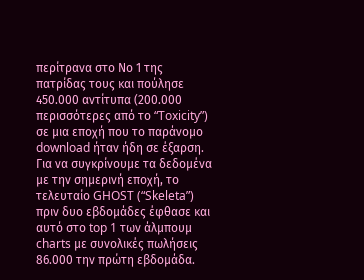περίτρανα στο Νο 1 της πατρίδας τους και πούλησε 450.000 αντίτυπα (200.000 περισσότερες από το “Toxicity”) σε μια εποχή που το παράνομο download ήταν ήδη σε έξαρση. Για να συγκρίνουμε τα δεδομένα με την σημερινή εποχή, το τελευταίο GHOST (“Skeleta”) πριν δυο εβδομάδες έφθασε και αυτό στο top 1 των άλμπουμ charts με συνολικές πωλήσεις 86.000 την πρώτη εβδομάδα.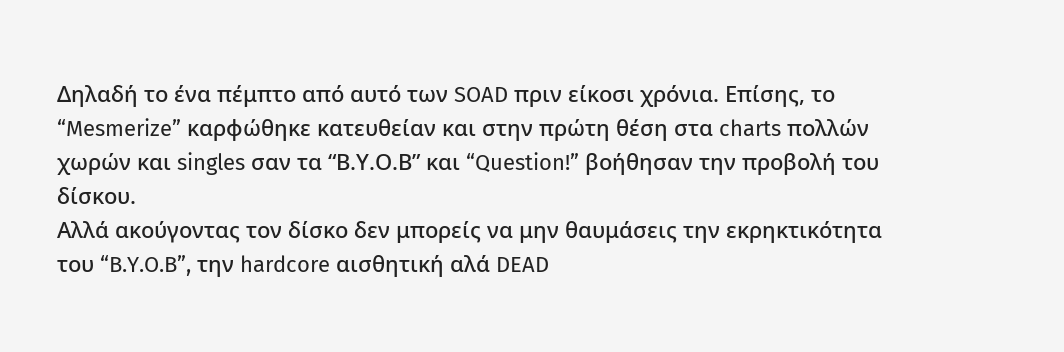Δηλαδή το ένα πέμπτο από αυτό των SOAD πριν είκοσι χρόνια. Επίσης, το “Mesmerize” καρφώθηκε κατευθείαν και στην πρώτη θέση στα charts πολλών χωρών και singles σαν τα “Β.Υ.Ο.Β” και “Question!” βοήθησαν την προβολή του δίσκου.
Αλλά ακούγοντας τον δίσκο δεν μπορείς να μην θαυμάσεις την εκρηκτικότητα του “B.Y.O.B”, την hardcore αισθητική αλά DEAD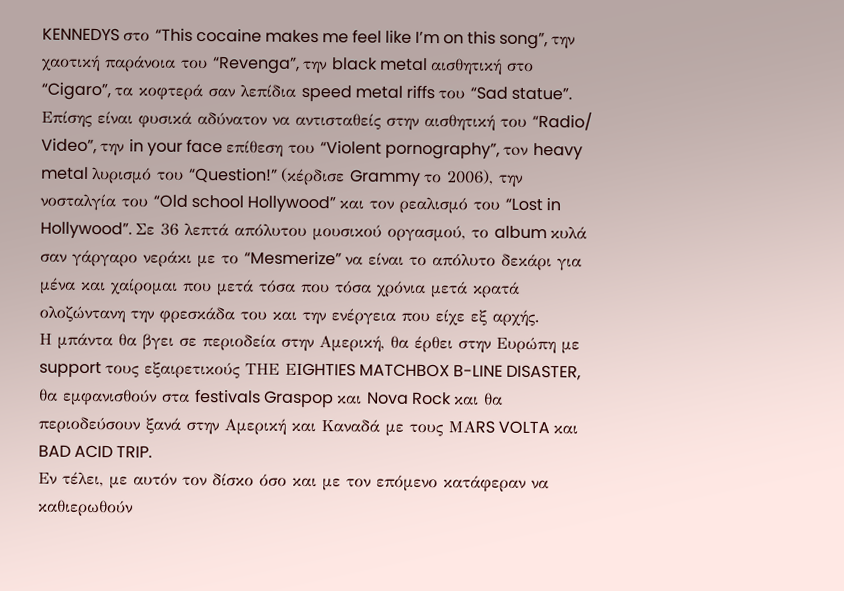KENNEDYS στο “This cocaine makes me feel like I’m on this song”, την χαοτική παράνοια του “Revenga”, την black metal αισθητική στο “Cigaro”, τα κοφτερά σαν λεπίδια speed metal riffs του “Sad statue”. Eπίσης είναι φυσικά αδύνατον να αντισταθείς στην αισθητική του “Radio/ Video”, την in your face επίθεση του “Violent pornography”, τoν heavy metal λυρισμό του “Question!” (κέρδισε Grammy το 2006), την νοσταλγία του “Old school Hollywood” και τον ρεαλισμό του “Lost in Hollywood”. Σε 36 λεπτά απόλυτου μουσικού οργασμού, το album κυλά σαν γάργαρο νεράκι με το “Mesmerize” να είναι το απόλυτο δεκάρι για μένα και χαίρομαι που μετά τόσα που τόσα χρόνια μετά κρατά ολοζώντανη την φρεσκάδα του και την ενέργεια που είχε εξ αρχής.
Η μπάντα θα βγει σε περιοδεία στην Αμερική, θα έρθει στην Ευρώπη με support τους εξαιρετικούς ΤΗΕ ΕΙGHTIES MATCHBOX B-LINE DISASTER, θα εμφανισθούν στα festivals Graspop και Nova Rock και θα περιοδεύσουν ξανά στην Αμερική και Καναδά με τους ΜΑRS VOLTA και BAD ACID TRIP.
Εν τέλει, με αυτόν τον δίσκο όσο και με τον επόμενο κατάφεραν να καθιερωθούν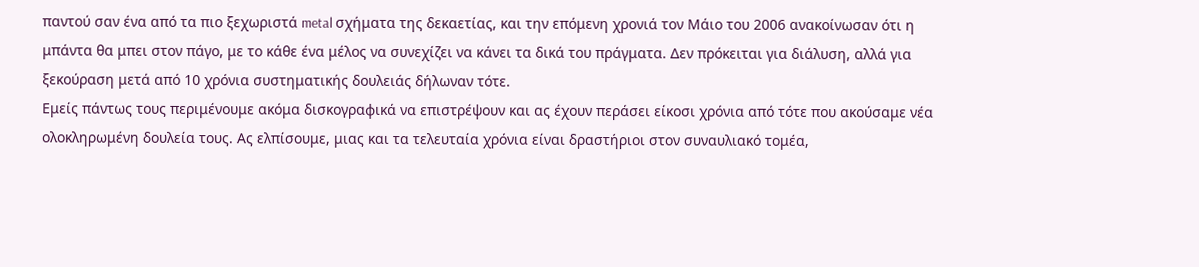παντού σαν ένα από τα πιο ξεχωριστά metal σχήματα της δεκαετίας, και την επόμενη χρονιά τον Μάιο του 2006 ανακοίνωσαν ότι η μπάντα θα μπει στον πάγο, με το κάθε ένα μέλος να συνεχίζει να κάνει τα δικά του πράγματα. Δεν πρόκειται για διάλυση, αλλά για ξεκούραση μετά από 10 χρόνια συστηματικής δουλειάς δήλωναν τότε.
Εμείς πάντως τους περιμένουμε ακόμα δισκογραφικά να επιστρέψουν και ας έχουν περάσει είκοσι χρόνια από τότε που ακούσαμε νέα ολοκληρωμένη δουλεία τους. Ας ελπίσουμε, μιας και τα τελευταία χρόνια είναι δραστήριοι στον συναυλιακό τομέα,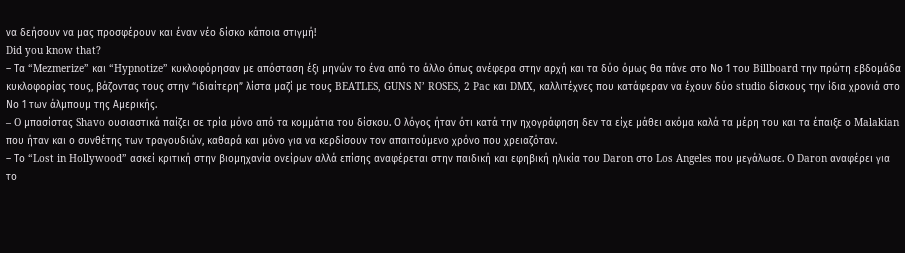να δεήσουν να μας προσφέρουν και έναν νέο δίσκο κάποια στιγμή!
Did you know that?
– Τα “Mezmerize” και “Hypnotize” κυκλοφόρησαν με απόσταση έξι μηνών το ένα από το άλλο όπως ανέφερα στην αρχή και τα δύο όμως θα πάνε στο Νο 1 του Billboard την πρώτη εβδομάδα κυκλοφορίας τους, βάζοντας τους στην “ιδιαίτερη” λίστα μαζί με τους BEATLES, GUNS N’ ROSES, 2 Pac και DMX, καλλιτέχνες που κατάφεραν να έχουν δύο studio δίσκους την ίδια χρονιά στο Νο 1 των άλμπουμ της Αμερικής.
– O μπασίστας Shavo ουσιαστικά παίζει σε τρία μόνο από τα κομμάτια του δίσκου. Ο λόγος ήταν ότι κατά την ηχογράφηση δεν τα είχε μάθει ακόμα καλά τα μέρη του και τα έπαιξε ο Malakian που ήταν και ο συνθέτης των τραγουδιών, καθαρά και μόνο για να κερδίσουν τον απαιτούμενο χρόνο που χρειαζόταν.
– Το “Lost in Hollywood” ασκεί κριτική στην βιομηχανία ονείρων αλλά επίσης αναφέρεται στην παιδική και εφηβική ηλικία του Daron στο Los Angeles που μεγάλωσε. O Daron αναφέρει για το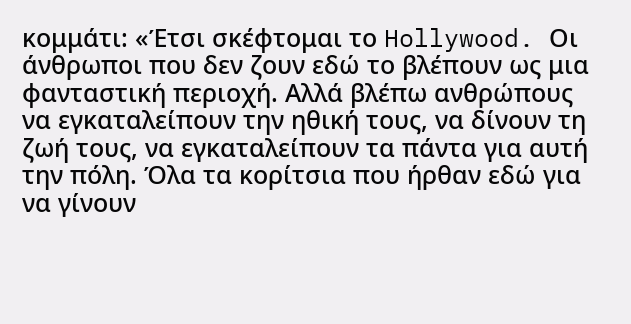κομμάτι: «Έτσι σκέφτομαι το Hollywood. Οι άνθρωποι που δεν ζουν εδώ το βλέπουν ως μια φανταστική περιοχή. Αλλά βλέπω ανθρώπους να εγκαταλείπουν την ηθική τους, να δίνουν τη ζωή τους, να εγκαταλείπουν τα πάντα για αυτή την πόλη. Όλα τα κορίτσια που ήρθαν εδώ για να γίνουν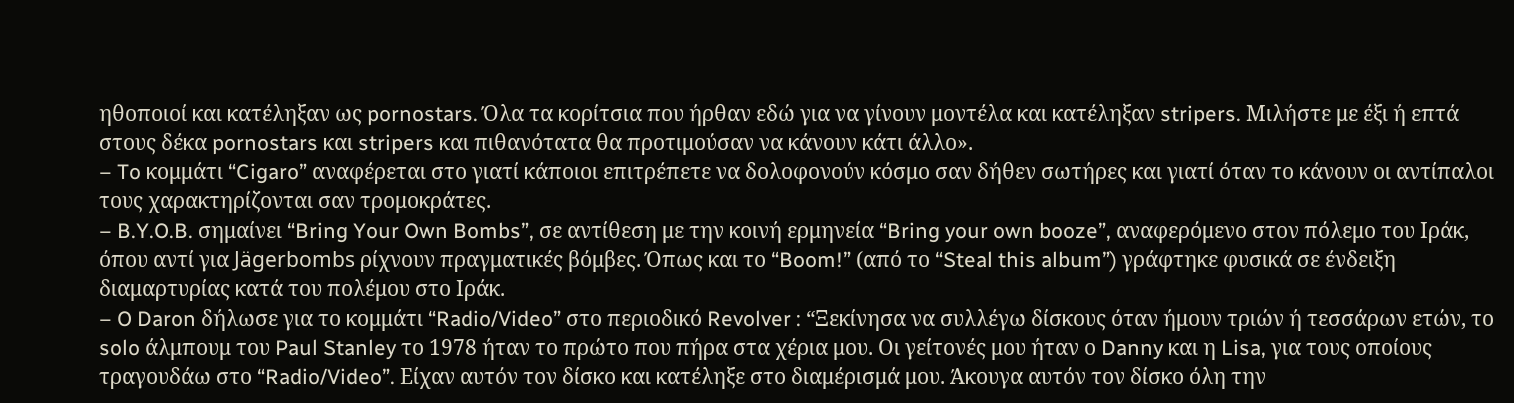ηθοποιοί και κατέληξαν ως pornostars. Όλα τα κορίτσια που ήρθαν εδώ για να γίνουν μοντέλα και κατέληξαν stripers. Μιλήστε με έξι ή επτά στους δέκα pornostars και stripers και πιθανότατα θα προτιμούσαν να κάνουν κάτι άλλο».
– To κομμάτι “Cigaro” αναφέρεται στο γιατί κάποιοι επιτρέπετε να δολοφονούν κόσμο σαν δήθεν σωτήρες και γιατί όταν το κάνουν οι αντίπαλοι τους χαρακτηρίζονται σαν τρομοκράτες.
– B.Y.O.B. σημαίνει “Bring Your Own Bombs”, σε αντίθεση με την κοινή ερμηνεία “Bring your own booze”, αναφερόμενο στον πόλεμο του Ιράκ, όπου αντί για Jägerbombs ρίχνουν πραγματικές βόμβες. Όπως και το “Boom!” (από το “Steal this album”) γράφτηκε φυσικά σε ένδειξη διαμαρτυρίας κατά του πολέμου στο Ιράκ.
– O Daron δήλωσε για το κομμάτι “Radio/Video” στο περιοδικό Revolver : “Ξεκίνησα να συλλέγω δίσκους όταν ήμουν τριών ή τεσσάρων ετών, το solo άλμπουμ του Paul Stanley το 1978 ήταν το πρώτο που πήρα στα χέρια μου. Οι γείτονές μου ήταν ο Danny και η Lisa, για τους οποίους τραγουδάω στο “Radio/Video”. Είχαν αυτόν τον δίσκο και κατέληξε στο διαμέρισμά μου. Άκουγα αυτόν τον δίσκο όλη την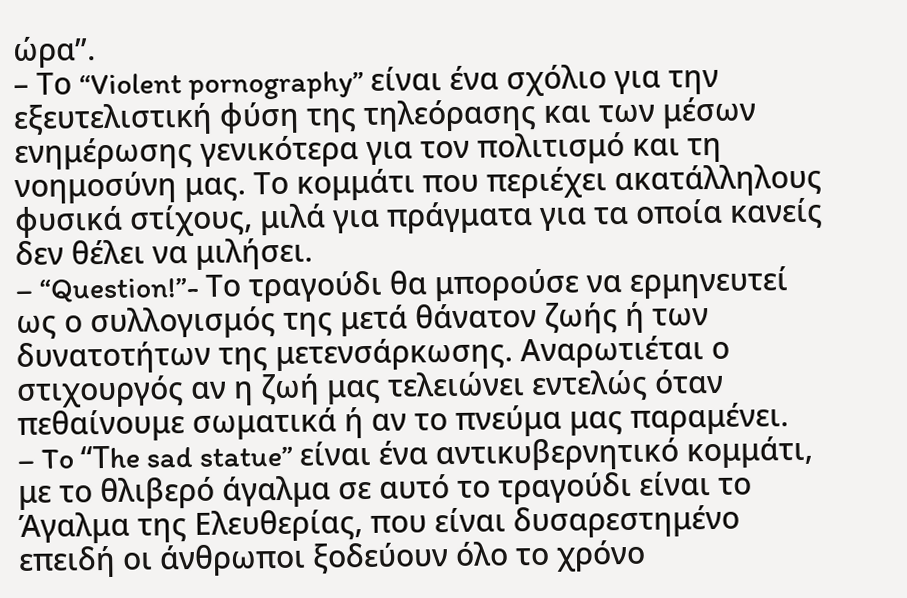ώρα”.
– Το “Violent pornography” είναι ένα σχόλιο για την εξευτελιστική φύση της τηλεόρασης και των μέσων ενημέρωσης γενικότερα για τον πολιτισμό και τη νοημοσύνη μας. Το κομμάτι που περιέχει ακατάλληλους φυσικά στίχους, μιλά για πράγματα για τα οποία κανείς δεν θέλει να μιλήσει.
– “Question!”- Το τραγούδι θα μπορούσε να ερμηνευτεί ως ο συλλογισμός της μετά θάνατον ζωής ή των δυνατοτήτων της μετενσάρκωσης. Αναρωτιέται ο στιχουργός αν η ζωή μας τελειώνει εντελώς όταν πεθαίνουμε σωματικά ή αν το πνεύμα μας παραμένει.
– To “Τhe sad statue” είναι ένα αντικυβερνητικό κομμάτι, με το θλιβερό άγαλμα σε αυτό το τραγούδι είναι το Άγαλμα της Ελευθερίας, που είναι δυσαρεστημένο επειδή οι άνθρωποι ξοδεύουν όλο το χρόνο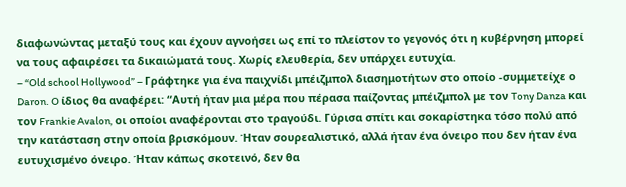διαφωνώντας μεταξύ τους και έχουν αγνοήσει ως επί το πλείστον το γεγονός ότι η κυβέρνηση μπορεί να τους αφαιρέσει τα δικαιώματά τους. Χωρίς ελευθερία, δεν υπάρχει ευτυχία.
– “Old school Hollywood” – Γράφτηκε για ένα παιχνίδι μπέιζμπολ διασημοτήτων στο οποίο -συμμετείχε ο Daron. O ίδιος θα αναφέρει: “Αυτή ήταν μια μέρα που πέρασα παίζοντας μπέιζμπολ με τον Tony Danza και τον Frankie Avalon, οι οποίοι αναφέρονται στο τραγούδι. Γύρισα σπίτι και σοκαρίστηκα τόσο πολύ από την κατάσταση στην οποία βρισκόμουν. Ήταν σουρεαλιστικό, αλλά ήταν ένα όνειρο που δεν ήταν ένα ευτυχισμένο όνειρο. Ήταν κάπως σκοτεινό, δεν θα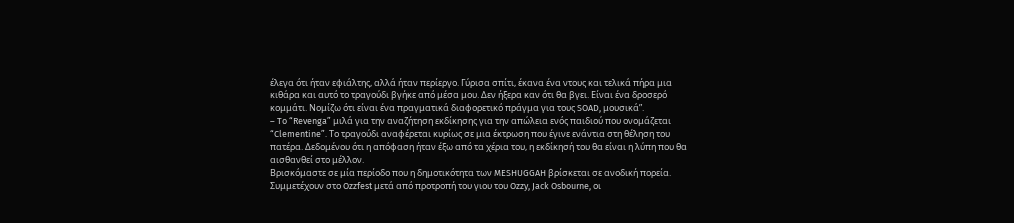έλεγα ότι ήταν εφιάλτης, αλλά ήταν περίεργο. Γύρισα σπίτι, έκανα ένα ντους και τελικά πήρα μια κιθάρα και αυτό το τραγούδι βγήκε από μέσα μου. Δεν ήξερα καν ότι θα βγει. Είναι ένα δροσερό κομμάτι. Νομίζω ότι είναι ένα πραγματικά διαφορετικό πράγμα για τους SOAD, μουσικά”.
– To “Revenga” μιλά για την αναζήτηση εκδίκησης για την απώλεια ενός παιδιού που ονομάζεται “Clementine”. Το τραγούδι αναφέρεται κυρίως σε μια έκτρωση που έγινε ενάντια στη θέληση του πατέρα. Δεδομένου ότι η απόφαση ήταν έξω από τα χέρια του, η εκδίκησή του θα είναι η λύπη που θα αισθανθεί στο μέλλον.
Βρισκόμαστε σε μία περίοδο που η δημοτικότητα των MESHUGGAH βρίσκεται σε ανοδική πορεία. Συμμετέχουν στο Ozzfest μετά από προτροπή του γιου του Ozzy, Jack Osbourne, οι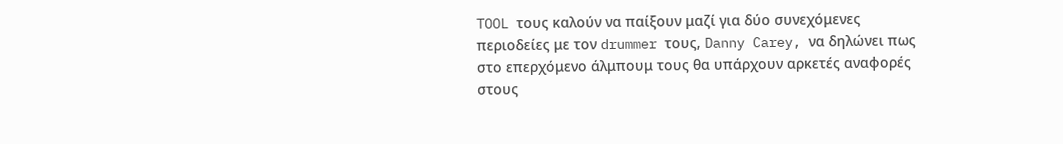TOOL τους καλούν να παίξουν μαζί για δύο συνεχόμενες περιοδείες με τον drummer τους, Danny Carey, να δηλώνει πως στο επερχόμενο άλμπουμ τους θα υπάρχουν αρκετές αναφορές στους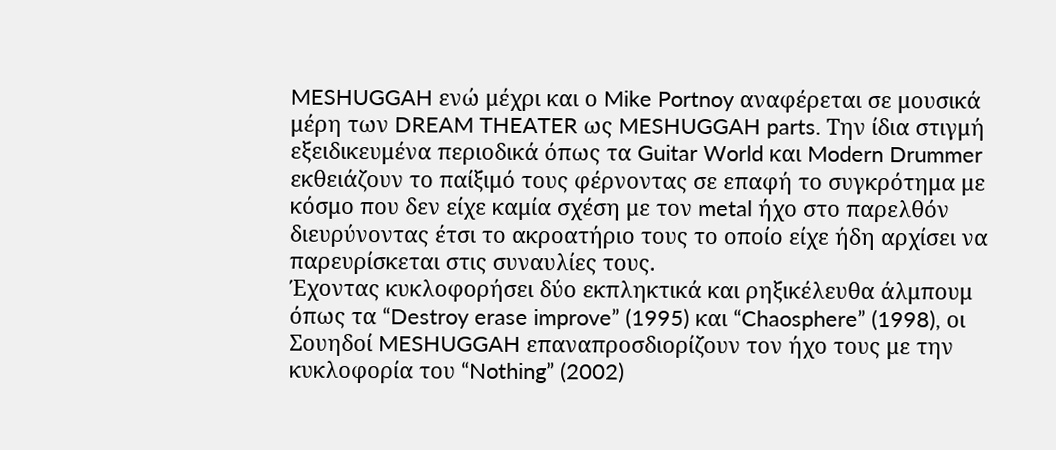MESHUGGAH ενώ μέχρι και ο Mike Portnoy αναφέρεται σε μουσικά μέρη των DREAM THEATER ως MESHUGGAH parts. Την ίδια στιγμή εξειδικευμένα περιοδικά όπως τα Guitar World και Modern Drummer εκθειάζουν το παίξιμό τους φέρνοντας σε επαφή το συγκρότημα με κόσμο που δεν είχε καμία σχέση με τον metal ήχο στο παρελθόν διευρύνοντας έτσι το ακροατήριο τους το οποίο είχε ήδη αρχίσει να παρευρίσκεται στις συναυλίες τους.
Έχοντας κυκλοφορήσει δύο εκπληκτικά και ρηξικέλευθα άλμπουμ όπως τα “Destroy erase improve” (1995) και “Chaosphere” (1998), οι Σουηδοί MESHUGGAH επαναπροσδιορίζουν τον ήχο τους με την κυκλοφορία του “Nothing” (2002)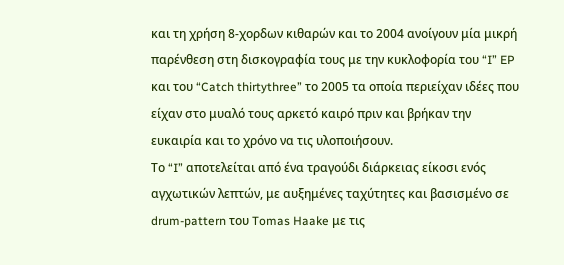και τη χρήση 8-χορδων κιθαρών και το 2004 ανοίγουν μία μικρή παρένθεση στη δισκογραφία τους με την κυκλοφορία του “I” EP και του “Catch thirtythree” το 2005 τα οποία περιείχαν ιδέες που είχαν στο μυαλό τους αρκετό καιρό πριν και βρήκαν την ευκαιρία και το χρόνο να τις υλοποιήσουν.
Το “I” αποτελείται από ένα τραγούδι διάρκειας είκοσι ενός αγχωτικών λεπτών, με αυξημένες ταχύτητες και βασισμένο σε drum-pattern του Tomas Haake με τις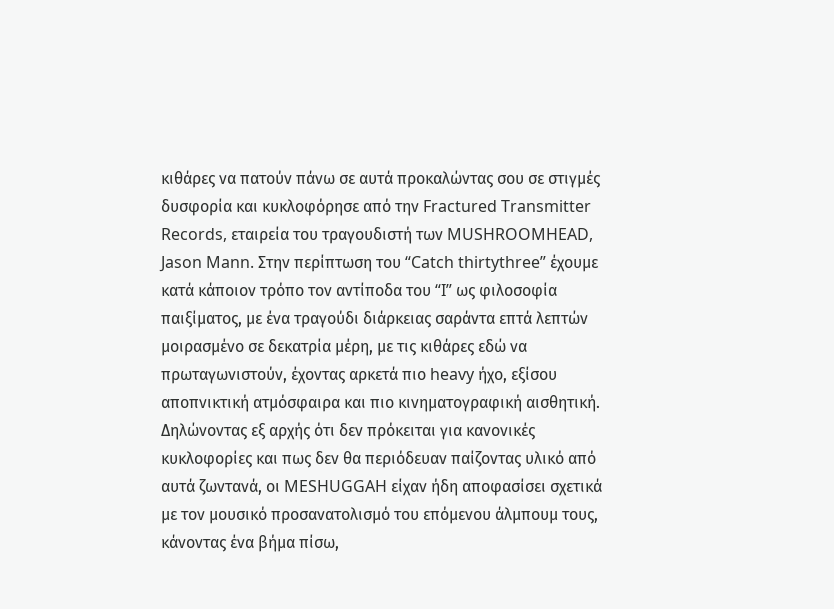κιθάρες να πατούν πάνω σε αυτά προκαλώντας σου σε στιγμές δυσφορία και κυκλοφόρησε από την Fractured Transmitter Records, εταιρεία του τραγουδιστή των MUSHROOMHEAD, Jason Mann. Στην περίπτωση του “Catch thirtythree” έχουμε κατά κάποιον τρόπο τον αντίποδα του “I” ως φιλοσοφία παιξίματος, με ένα τραγούδι διάρκειας σαράντα επτά λεπτών μοιρασμένο σε δεκατρία μέρη, με τις κιθάρες εδώ να πρωταγωνιστούν, έχοντας αρκετά πιο heavy ήχο, εξίσου αποπνικτική ατμόσφαιρα και πιο κινηματογραφική αισθητική.
Δηλώνοντας εξ αρχής ότι δεν πρόκειται για κανονικές κυκλοφορίες και πως δεν θα περιόδευαν παίζοντας υλικό από αυτά ζωντανά, οι MESHUGGAH είχαν ήδη αποφασίσει σχετικά με τον μουσικό προσανατολισμό του επόμενου άλμπουμ τους, κάνοντας ένα βήμα πίσω,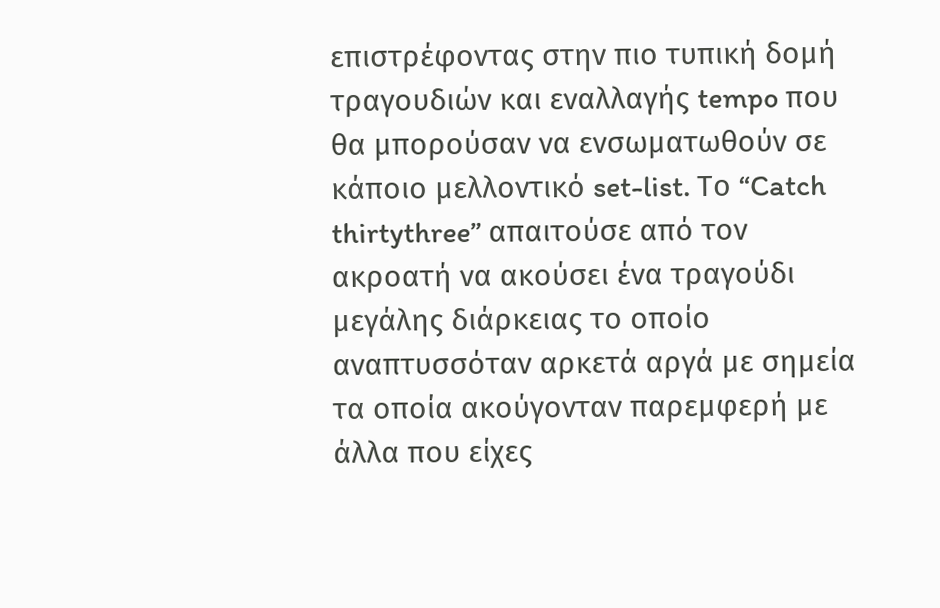επιστρέφοντας στην πιο τυπική δομή τραγουδιών και εναλλαγής tempo που θα μπορούσαν να ενσωματωθούν σε κάποιο μελλοντικό set-list. Το “Catch thirtythree” απαιτούσε από τον ακροατή να ακούσει ένα τραγούδι μεγάλης διάρκειας το οποίο αναπτυσσόταν αρκετά αργά με σημεία τα οποία ακούγονταν παρεμφερή με άλλα που είχες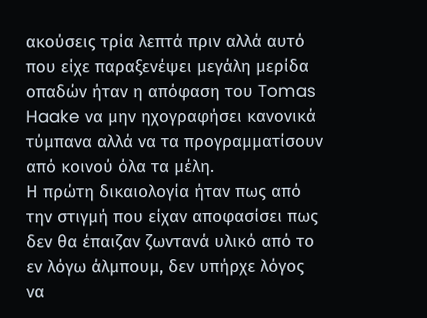ακούσεις τρία λεπτά πριν αλλά αυτό που είχε παραξενέψει μεγάλη μερίδα οπαδών ήταν η απόφαση του Tomas Haake να μην ηχογραφήσει κανονικά τύμπανα αλλά να τα προγραμματίσουν από κοινού όλα τα μέλη.
Η πρώτη δικαιολογία ήταν πως από την στιγμή που είχαν αποφασίσει πως δεν θα έπαιζαν ζωντανά υλικό από το εν λόγω άλμπουμ, δεν υπήρχε λόγος να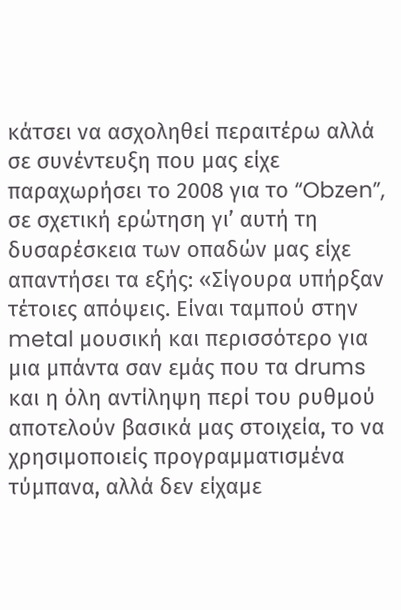κάτσει να ασχοληθεί περαιτέρω αλλά σε συνέντευξη που μας είχε παραχωρήσει το 2008 για το “Obzen”, σε σχετική ερώτηση γι’ αυτή τη δυσαρέσκεια των οπαδών μας είχε απαντήσει τα εξής: «Σίγουρα υπήρξαν τέτοιες απόψεις. Είναι ταμπού στην metal μουσική και περισσότερο για μια μπάντα σαν εμάς που τα drums και η όλη αντίληψη περί του ρυθμού αποτελούν βασικά μας στοιχεία, το να χρησιμοποιείς προγραμματισμένα τύμπανα, αλλά δεν είχαμε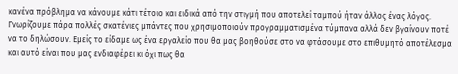κανένα πρόβλημα να κάνουμε κάτι τέτοιο και ειδικά από την στιγμή που αποτελεί ταμπού ήταν άλλος ένας λόγος. Γνωρίζουμε πάρα πολλές σκατένιες μπάντες που χρησιμοποιούν προγραμματισμένα τύμπανα αλλά δεν βγαίνουν ποτέ να το δηλώσουν. Εμείς το είδαμε ως ένα εργαλείο που θα μας βοηθούσε στο να φτάσουμε στο επιθυμητό αποτέλεσμα και αυτό είναι που μας ενδιαφέρει κι όχι πως θα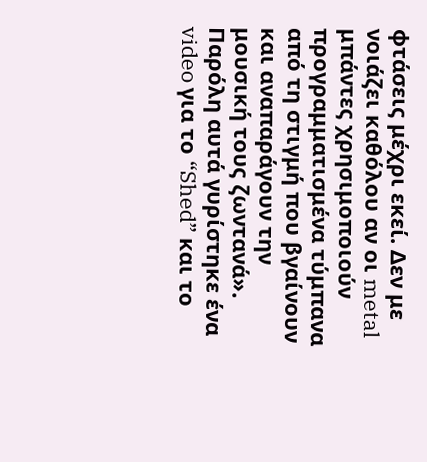φτάσεις μέχρι εκεί. Δεν με νοιάζει καθόλου αν οι metal μπάντες χρησιμοποιούν προγραμματισμένα τύμπανα από τη στιγμή που βγαίνουν και αναπαράγουν την μουσική τους ζωντανά».
Παρόλη αυτά γυρίστηκε ένα video για το “Shed” και το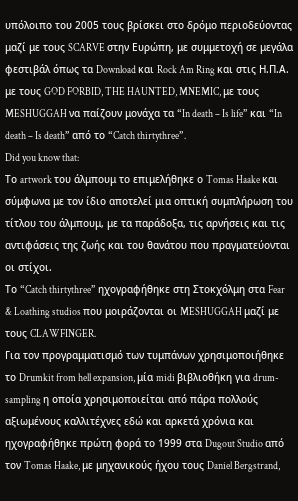υπόλοιπο του 2005 τους βρίσκει στο δρόμο περιοδεύοντας μαζί με τους SCARVE στην Ευρώπη, με συμμετοχή σε μεγάλα φεστιβάλ όπως τα Download και Rock Am Ring και στις Η.Π.Α. με τους GOD FORBID, THE HAUNTED, MNEMIC, με τους MESHUGGAH να παίζουν μονάχα τα “In death – Is life” και “In death – Is death” από το “Catch thirtythree”.
Did you know that:
Το artwork του άλμπουμ το επιμελήθηκε ο Tomas Haake και σύμφωνα με τον ίδιο αποτελεί μια οπτική συμπλήρωση του τίτλου του άλμπουμ, με τα παράδοξα, τις αρνήσεις και τις αντιφάσεις της ζωής και του θανάτου που πραγματεύονται οι στίχοι.
Το “Catch thirtythree” ηχογραφήθηκε στη Στοκχόλμη στα Fear & Loathing studios που μοιράζονται οι MESHUGGAH μαζί με τους CLAWFINGER.
Για τον προγραμματισμό των τυμπάνων χρησιμοποιήθηκε το Drumkit from hell expansion, μία midi βιβλιοθήκη για drum-sampling η οποία χρησιμοποιείται από πάρα πολλούς αξιωμένους καλλιτέχνες εδώ και αρκετά χρόνια και ηχογραφήθηκε πρώτη φορά το 1999 στα Dugout Studio από τον Tomas Haake, με μηχανικούς ήχου τους Daniel Bergstrand,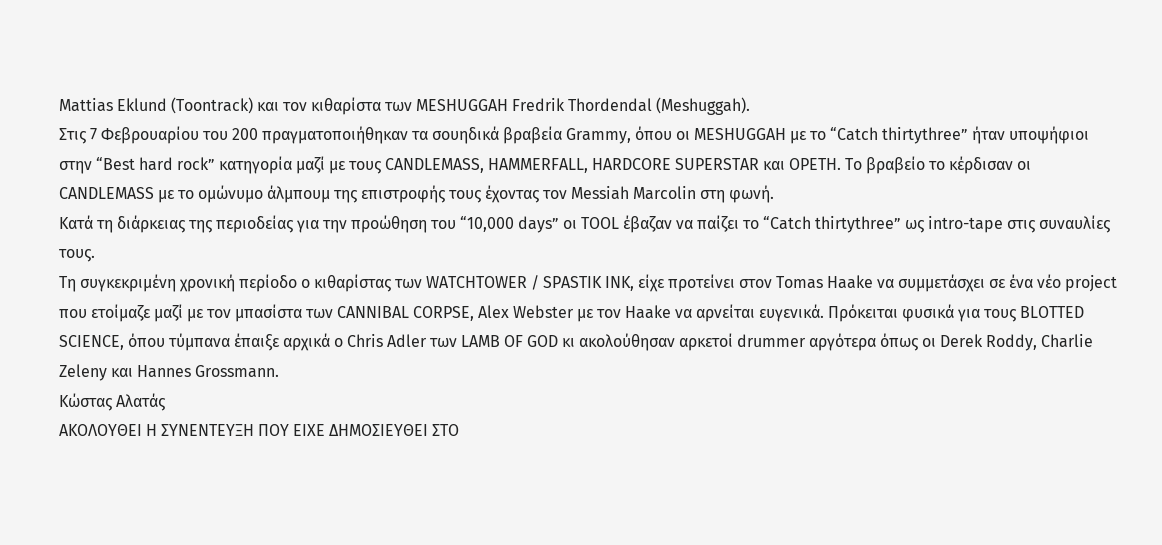Mattias Eklund (Toontrack) και τον κιθαρίστα των MESHUGGAH Fredrik Thordendal (Meshuggah).
Στις 7 Φεβρουαρίου του 200 πραγματοποιήθηκαν τα σουηδικά βραβεία Grammy, όπου οι MESHUGGAH με το “Catch thirtythree” ήταν υποψήφιοι στην “Best hard rock” κατηγορία μαζί με τους CANDLEMASS, HAMMERFALL, HARDCORE SUPERSTAR και OPETH. To βραβείο το κέρδισαν οι CANDLEMASS με το ομώνυμο άλμπουμ της επιστροφής τους έχοντας τον Messiah Marcolin στη φωνή.
Κατά τη διάρκειας της περιοδείας για την προώθηση του “10,000 days” οι TOOL έβαζαν να παίζει το “Catch thirtythree” ως intro-tape στις συναυλίες τους.
Τη συγκεκριμένη χρονική περίοδο ο κιθαρίστας των WATCHTOWER / SPASTIK INK, είχε προτείνει στον Tomas Haake να συμμετάσχει σε ένα νέο project που ετοίμαζε μαζί με τον μπασίστα των CANNIBAL CORPSE, Alex Webster με τον Haake να αρνείται ευγενικά. Πρόκειται φυσικά για τους BLOTTED SCIENCE, όπου τύμπανα έπαιξε αρχικά ο Chris Adler των LAMB OF GOD κι ακολούθησαν αρκετοί drummer αργότερα όπως οι Derek Roddy, Charlie Zeleny και Hannes Grossmann.
Κώστας Αλατάς
ΑΚΟΛΟΥΘΕΙ Η ΣΥΝΕΝΤΕΥΞΗ ΠΟΥ ΕΙΧΕ ΔΗΜΟΣΙΕΥΘΕΙ ΣΤΟ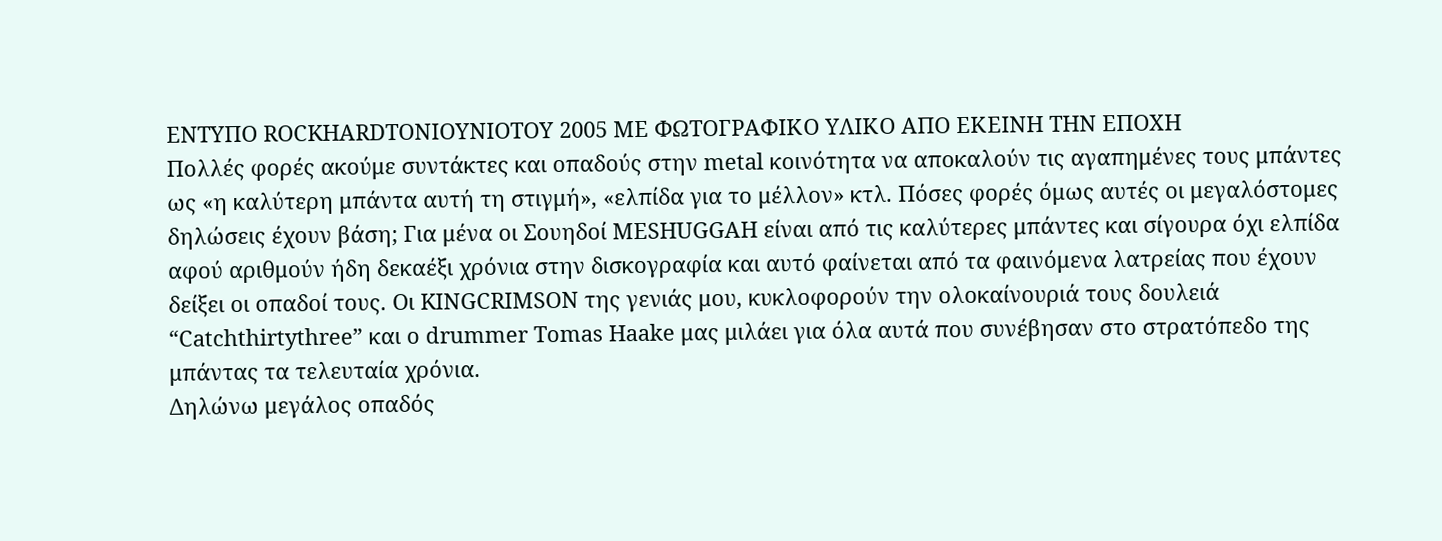ΕΝΤΥΠΟ ROCKHARDTONIOYNIOTOY 2005 ΜΕ ΦΩΤΟΓΡΑΦΙΚΟ ΥΛΙΚΟ ΑΠΟ ΕΚΕΙΝΗ ΤΗΝ ΕΠΟΧΗ
Πολλές φορές ακούμε συντάκτες και οπαδούς στην metal κοινότητα να αποκαλούν τις αγαπημένες τους μπάντες ως «η καλύτερη μπάντα αυτή τη στιγμή», «ελπίδα για το μέλλον» κτλ. Πόσες φορές όμως αυτές οι μεγαλόστομες δηλώσεις έχουν βάση; Για μένα οι Σουηδοί MESHUGGAH είναι από τις καλύτερες μπάντες και σίγουρα όχι ελπίδα αφού αριθμούν ήδη δεκαέξι χρόνια στην δισκογραφία και αυτό φαίνεται από τα φαινόμενα λατρείας που έχουν δείξει οι οπαδοί τους. Οι KINGCRIMSON της γενιάς μου, κυκλοφορούν την ολοκαίνουριά τους δουλειά “Catchthirtythree” και ο drummer Tomas Haake μας μιλάει για όλα αυτά που συνέβησαν στο στρατόπεδο της μπάντας τα τελευταία χρόνια.
Δηλώνω μεγάλος οπαδός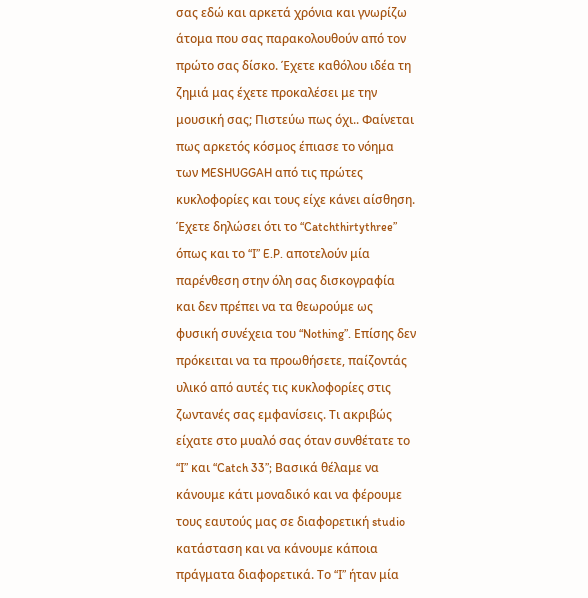σας εδώ και αρκετά χρόνια και γνωρίζω άτομα που σας παρακολουθούν από τον πρώτο σας δίσκο. Έχετε καθόλου ιδέα τη ζημιά μας έχετε προκαλέσει με την μουσική σας; Πιστεύω πως όχι.. Φαίνεται πως αρκετός κόσμος έπιασε το νόημα των MESHUGGAH από τις πρώτες κυκλοφορίες και τους είχε κάνει αίσθηση.
Έχετε δηλώσει ότι το “Catchthirtythree” όπως και το “I” E.P. αποτελούν μία παρένθεση στην όλη σας δισκογραφία και δεν πρέπει να τα θεωρούμε ως φυσική συνέχεια του “Nothing”. Επίσης δεν πρόκειται να τα προωθήσετε, παίζοντάς υλικό από αυτές τις κυκλοφορίες στις ζωντανές σας εμφανίσεις. Τι ακριβώς είχατε στο μυαλό σας όταν συνθέτατε το “I” και “Catch 33”; Βασικά θέλαμε να κάνουμε κάτι μοναδικό και να φέρουμε τους εαυτούς μας σε διαφορετική studio κατάσταση και να κάνουμε κάποια πράγματα διαφορετικά. Το “I” ήταν μία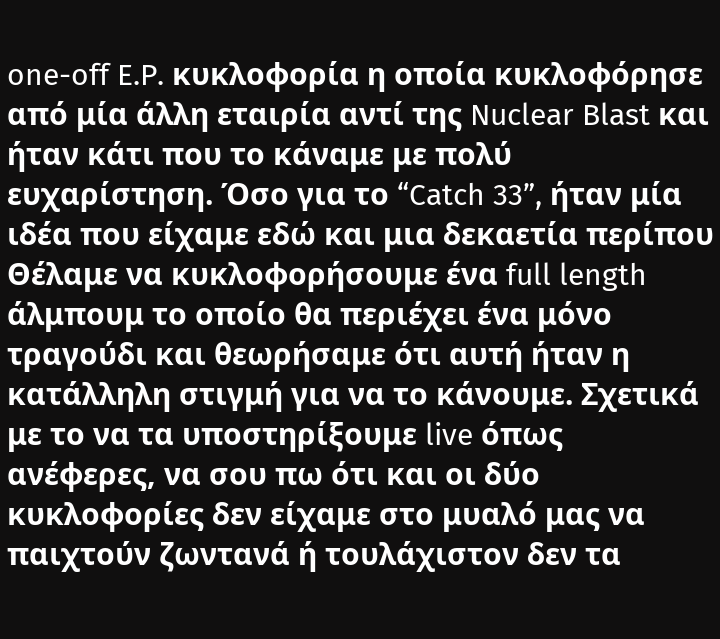one-off E.P. κυκλοφορία η οποία κυκλοφόρησε από μία άλλη εταιρία αντί της Nuclear Blast και ήταν κάτι που το κάναμε με πολύ ευχαρίστηση. Όσο για το “Catch 33”, ήταν μία ιδέα που είχαμε εδώ και μια δεκαετία περίπου Θέλαμε να κυκλοφορήσουμε ένα full length άλμπουμ το οποίο θα περιέχει ένα μόνο τραγούδι και θεωρήσαμε ότι αυτή ήταν η κατάλληλη στιγμή για να το κάνουμε. Σχετικά με το να τα υποστηρίξουμε live όπως ανέφερες, να σου πω ότι και οι δύο κυκλοφορίες δεν είχαμε στο μυαλό μας να παιχτούν ζωντανά ή τουλάχιστον δεν τα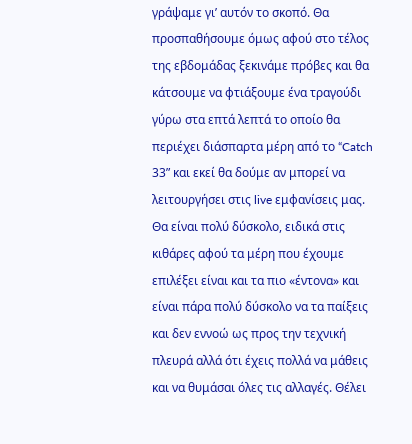γράψαμε γι’ αυτόν το σκοπό. Θα προσπαθήσουμε όμως αφού στο τέλος της εβδομάδας ξεκινάμε πρόβες και θα κάτσουμε να φτιάξουμε ένα τραγούδι γύρω στα επτά λεπτά το οποίο θα περιέχει διάσπαρτα μέρη από το “Catch 33” και εκεί θα δούμε αν μπορεί να λειτουργήσει στις live εμφανίσεις μας. Θα είναι πολύ δύσκολο, ειδικά στις κιθάρες αφού τα μέρη που έχουμε επιλέξει είναι και τα πιο «έντονα» και είναι πάρα πολύ δύσκολο να τα παίξεις και δεν εννοώ ως προς την τεχνική πλευρά αλλά ότι έχεις πολλά να μάθεις και να θυμάσαι όλες τις αλλαγές. Θέλει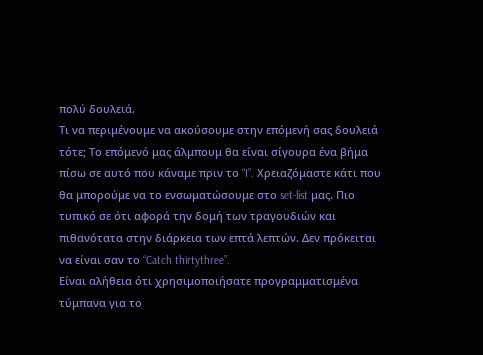πολύ δουλειά.
Τι να περιμένουμε να ακούσουμε στην επόμενή σας δουλειά τότε; Το επόμενό μας άλμπουμ θα είναι σίγουρα ένα βήμα πίσω σε αυτό που κάναμε πριν το “I”. Χρειαζόμαστε κάτι που θα μπορούμε να το ενσωματώσουμε στο set-list μας. Πιο τυπικό σε ότι αφορά την δομή των τραγουδιών και πιθανότατα στην διάρκεια των επτά λεπτών. Δεν πρόκειται να είναι σαν το “Catch thirtythree”.
Είναι αλήθεια ότι χρησιμοποιήσατε προγραμματισμένα τύμπανα για το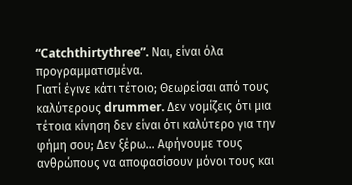“Catchthirtythree”. Ναι, είναι όλα προγραμματισμένα.
Γιατί έγινε κάτι τέτοιο; Θεωρείσαι από τους καλύτερους drummer. Δεν νομίζεις ότι μια τέτοια κίνηση δεν είναι ότι καλύτερο για την φήμη σου; Δεν ξέρω… Αφήνουμε τους ανθρώπους να αποφασίσουν μόνοι τους και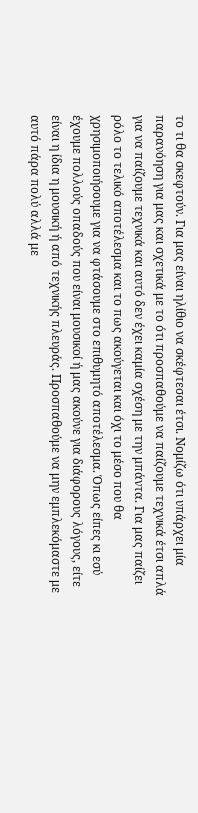το τι θα σκεφτούν. Για μας είναι ηλίθιο να σκέφτεσαι έτσι. Νομίζω ότι υπάρχει μία παρανόηση για μας και σχετικά με το ότι προσπαθούμε να παίζουμε τεχνικά έτσι απλά για να παίζουμε τεχνικά και αυτό δεν έχει καμία σχέση με την μπάντα. Για μας παίζει ρόλο το τελικό αποτέλεσμα και το πως ακούγεται και όχι το μέσο που θα χρησιμοποιήσουμε για να φτάσουμε στο επιθυμητό αποτέλεσμα. Όπως είπες κι εσύ έχουμε πολλούς οπαδούς που είναι μουσικοί ή μας ακούνε για διάφορους λόγους, είτε είναι η ίδια η μουσική ή από τεχνικής πλευράς. Προσπαθούμε να μην εμπλεκόμαστε με αυτό πάρα πολύ αλλά με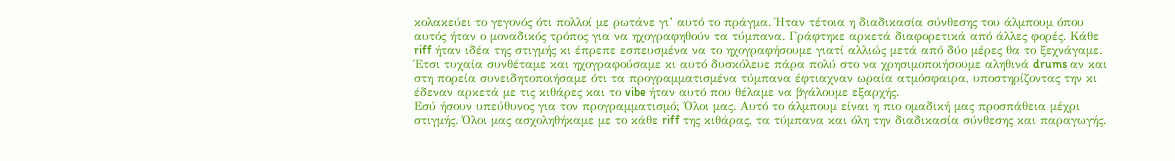κολακεύει το γεγονός ότι πολλοί με ρωτάνε γι’ αυτό το πράγμα. Ήταν τέτοια η διαδικασία σύνθεσης του άλμπουμ όπου αυτός ήταν ο μοναδικός τρόπος για να ηχογραφηθούν τα τύμπανα. Γράφτηκε αρκετά διαφορετικά από άλλες φορές. Κάθε riff ήταν ιδέα της στιγμής κι έπρεπε εσπευσμένα να το ηχογραφήσουμε γιατί αλλιώς μετά από δύο μέρες θα το ξεχνάγαμε. Έτσι τυχαία συνθέταμε και ηχογραφούσαμε κι αυτό δυσκόλευε πάρα πολύ στο να χρησιμοποιήσουμε αληθινά drums αν και στη πορεία συνειδητοποιήσαμε ότι τα προγραμματισμένα τύμπανα έφτιαχναν ωραία ατμόσφαιρα, υποστηρίζοντας την κι έδεναν αρκετά με τις κιθάρες και το vibe ήταν αυτό που θέλαμε να βγάλουμε εξαρχής.
Εσύ ήσουν υπεύθυνος για τον προγραμματισμό; Όλοι μας. Αυτό το άλμπουμ είναι η πιο ομαδική μας προσπάθεια μέχρι στιγμής. Όλοι μας ασχοληθήκαμε με το κάθε riff της κιθάρας, τα τύμπανα και όλη την διαδικασία σύνθεσης και παραγωγής.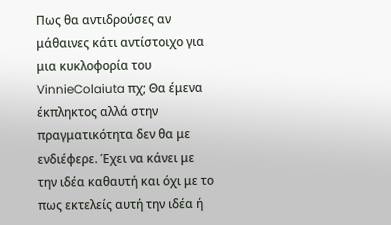Πως θα αντιδρούσες αν μάθαινες κάτι αντίστοιχο για μια κυκλοφορία του VinnieColaiuta πχ; Θα έμενα έκπληκτος αλλά στην πραγματικότητα δεν θα με ενδιέφερε. Έχει να κάνει με την ιδέα καθαυτή και όχι με το πως εκτελείς αυτή την ιδέα ή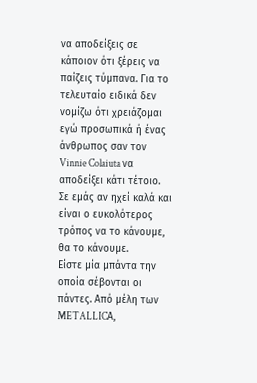να αποδείξεις σε κάποιον ότι ξέρεις να παίζεις τύμπανα. Για το τελευταίο ειδικά δεν νομίζω ότι χρειάζομαι εγώ προσωπικά ή ένας άνθρωπος σαν τον Vinnie Colaiuta να αποδείξει κάτι τέτοιο. Σε εμάς αν ηχεί καλά και είναι ο ευκολότερος τρόπος να το κάνουμε, θα το κάνουμε.
Είστε μία μπάντα την οποία σέβονται οι πάντες. Από μέλη των METALLICΑ,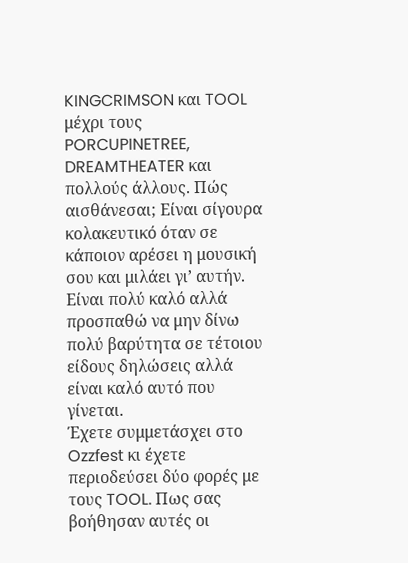KINGCRIMSON και TOOL μέχρι τους PORCUPINETREE, DREAMTHEATER και πολλούς άλλους. Πώς αισθάνεσαι; Είναι σίγουρα κολακευτικό όταν σε κάποιον αρέσει η μουσική σου και μιλάει γι’ αυτήν. Είναι πολύ καλό αλλά προσπαθώ να μην δίνω πολύ βαρύτητα σε τέτοιου είδους δηλώσεις αλλά είναι καλό αυτό που γίνεται.
Έχετε συμμετάσχει στο Ozzfest κι έχετε περιοδεύσει δύο φορές με τους TOOL. Πως σας βοήθησαν αυτές οι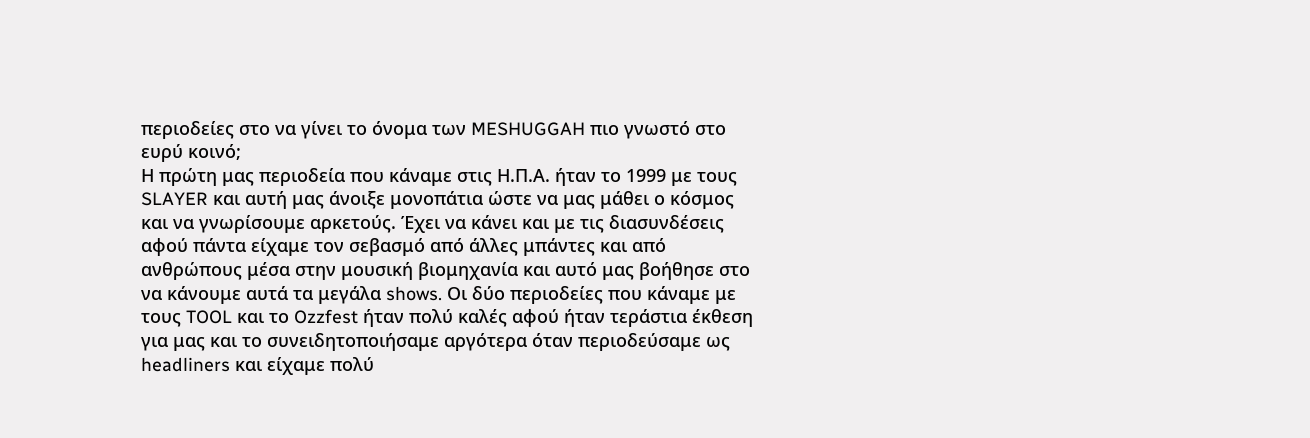περιοδείες στο να γίνει το όνομα των MESHUGGAH πιο γνωστό στο ευρύ κοινό;
Η πρώτη μας περιοδεία που κάναμε στις Η.Π.Α. ήταν το 1999 με τους SLAYER και αυτή μας άνοιξε μονοπάτια ώστε να μας μάθει ο κόσμος και να γνωρίσουμε αρκετούς. Έχει να κάνει και με τις διασυνδέσεις αφού πάντα είχαμε τον σεβασμό από άλλες μπάντες και από ανθρώπους μέσα στην μουσική βιομηχανία και αυτό μας βοήθησε στο να κάνουμε αυτά τα μεγάλα shows. Oι δύο περιοδείες που κάναμε με τους TOOL και το Ozzfest ήταν πολύ καλές αφού ήταν τεράστια έκθεση για μας και το συνειδητοποιήσαμε αργότερα όταν περιοδεύσαμε ως headliners και είχαμε πολύ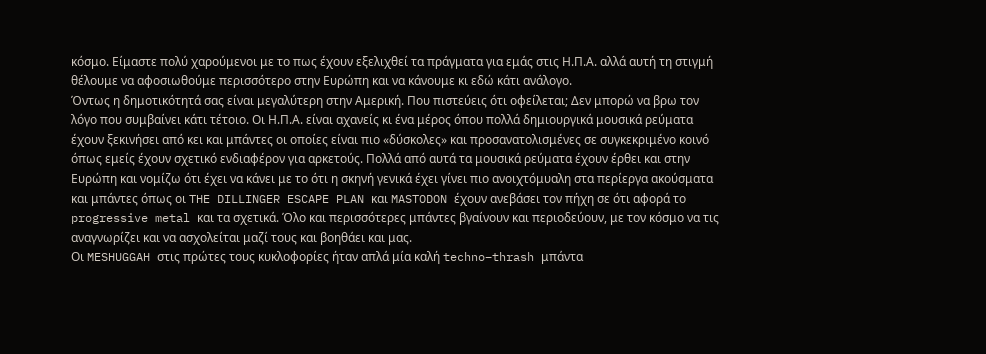κόσμο. Είμαστε πολύ χαρούμενοι με το πως έχουν εξελιχθεί τα πράγματα για εμάς στις Η.Π.Α. αλλά αυτή τη στιγμή θέλουμε να αφοσιωθούμε περισσότερο στην Ευρώπη και να κάνουμε κι εδώ κάτι ανάλογο.
Όντως η δημοτικότητά σας είναι μεγαλύτερη στην Αμερική. Που πιστεύεις ότι οφείλεται; Δεν μπορώ να βρω τον λόγο που συμβαίνει κάτι τέτοιο. Οι Η.Π.Α. είναι αχανείς κι ένα μέρος όπου πολλά δημιουργικά μουσικά ρεύματα έχουν ξεκινήσει από κει και μπάντες οι οποίες είναι πιο «δύσκολες» και προσανατολισμένες σε συγκεκριμένο κοινό όπως εμείς έχουν σχετικό ενδιαφέρον για αρκετούς. Πολλά από αυτά τα μουσικά ρεύματα έχουν έρθει και στην Ευρώπη και νομίζω ότι έχει να κάνει με το ότι η σκηνή γενικά έχει γίνει πιο ανοιχτόμυαλη στα περίεργα ακούσματα και μπάντες όπως οι THE DILLINGER ESCAPE PLAN και MASTODON έχουν ανεβάσει τον πήχη σε ότι αφορά το progressive metal και τα σχετικά. Όλο και περισσότερες μπάντες βγαίνουν και περιοδεύουν, με τον κόσμο να τις αναγνωρίζει και να ασχολείται μαζί τους και βοηθάει και μας.
Οι MESHUGGAH στις πρώτες τους κυκλοφορίες ήταν απλά μία καλή techno–thrash μπάντα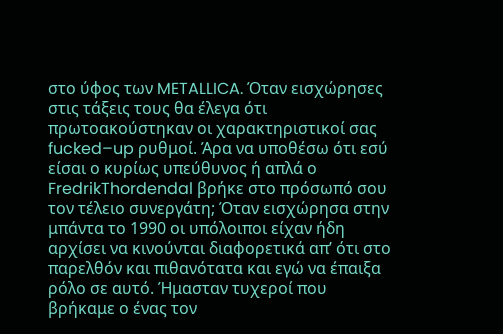στο ύφος των METALLICA. Όταν εισχώρησες στις τάξεις τους θα έλεγα ότι πρωτοακούστηκαν οι χαρακτηριστικοί σας fucked–up ρυθμοί. Άρα να υποθέσω ότι εσύ είσαι ο κυρίως υπεύθυνος ή απλά ο FredrikThordendal βρήκε στο πρόσωπό σου τον τέλειο συνεργάτη; Όταν εισχώρησα στην μπάντα το 1990 οι υπόλοιποι είχαν ήδη αρχίσει να κινούνται διαφορετικά απ’ ότι στο παρελθόν και πιθανότατα και εγώ να έπαιξα ρόλο σε αυτό. Ήμασταν τυχεροί που βρήκαμε ο ένας τον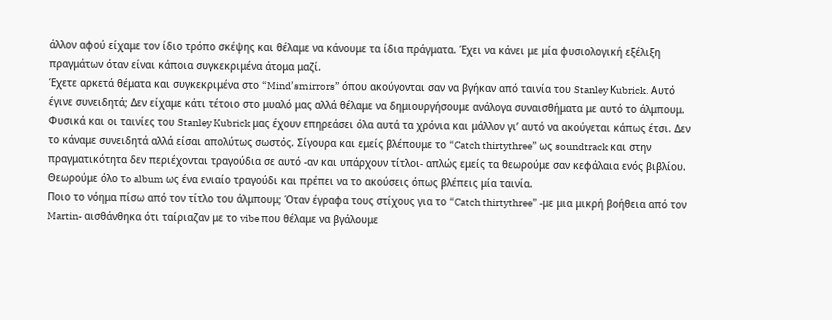άλλον αφού είχαμε τον ίδιο τρόπο σκέψης και θέλαμε να κάνουμε τα ίδια πράγματα. Έχει να κάνει με μία φυσιολογική εξέλιξη πραγμάτων όταν είναι κάποια συγκεκριμένα άτομα μαζί.
Έχετε αρκετά θέματα και συγκεκριμένα στο “Mind’smirrors” όπου ακούγονται σαν να βγήκαν από ταινία του Stanley Κubrick. Αυτό έγινε συνειδητά; Δεν είχαμε κάτι τέτοιο στο μυαλό μας αλλά θέλαμε να δημιουργήσουμε ανάλογα συναισθήματα με αυτό το άλμπουμ. Φυσικά και οι ταινίες του Stanley Kubrick μας έχουν επηρεάσει όλα αυτά τα χρόνια και μάλλον γι’ αυτό να ακούγεται κάπως έτσι. Δεν το κάναμε συνειδητά αλλά είσαι απολύτως σωστός. Σίγουρα και εμείς βλέπουμε το “Catch thirtythree” ως soundtrack και στην πραγματικότητα δεν περιέχονται τραγούδια σε αυτό -αν και υπάρχουν τίτλοι- απλώς εμείς τα θεωρούμε σαν κεφάλαια ενός βιβλίου. Θεωρούμε όλο τo album ως ένα ενιαίο τραγούδι και πρέπει να το ακούσεις όπως βλέπεις μία ταινία.
Ποιο το νόημα πίσω από τον τίτλο του άλμπουμ; Όταν έγραφα τους στίχους για το “Catch thirtythree” -με μια μικρή βοήθεια από τον Martin- αισθάνθηκα ότι ταίριαζαν με το vibe που θέλαμε να βγάλουμε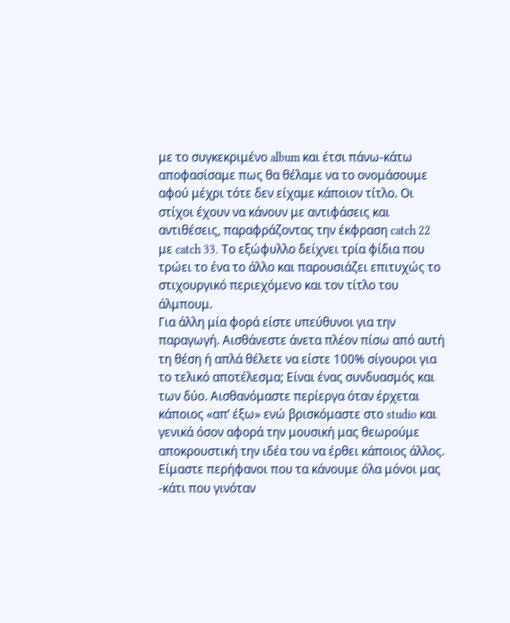με το συγκεκριμένο album και έτσι πάνω-κάτω αποφασίσαμε πως θα θέλαμε να το ονομάσουμε αφού μέχρι τότε δεν είχαμε κάποιον τίτλο. Οι στίχοι έχουν να κάνουν με αντιφάσεις και αντιθέσεις, παραφράζοντας την έκφραση catch 22 με catch 33. Το εξώφυλλο δείχνει τρία φίδια που τρώει το ένα το άλλο και παρουσιάζει επιτυχώς το στιχουργικό περιεχόμενο και τον τίτλο του άλμπουμ.
Για άλλη μία φορά είστε υπεύθυνοι για την παραγωγή. Αισθάνεστε άνετα πλέον πίσω από αυτή τη θέση ή απλά θέλετε να είστε 100% σίγουροι για το τελικό αποτέλεσμα; Είναι ένας συνδυασμός και των δύο. Αισθανόμαστε περίεργα όταν έρχεται κάποιος «απ’ έξω» ενώ βρισκόμαστε στο studio και γενικά όσον αφορά την μουσική μας θεωρούμε αποκρουστική την ιδέα του να έρθει κάποιος άλλος. Είμαστε περήφανοι που τα κάνουμε όλα μόνοι μας -κάτι που γινόταν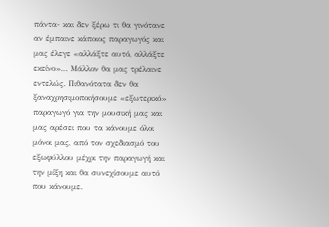πάντα- και δεν ξέρω τι θα γινότανε αν έμπαινε κάποιος παραγωγός και μας έλεγε «αλλάξτε αυτό, αλλάξτε εκείνο»… Μάλλον θα μας τρέλαινε εντελώς. Πιθανότατα δεν θα ξαναχρησιμοποιήσουμε «εξωτερικό» παραγωγό για την μουσική μας και μας αρέσει που τα κάνουμε όλοι μόνοι μας, από τον σχεδιασμό του εξωφύλλου μέχρι την παραγωγή και την μίξη και θα συνεχίσουμε αυτό που κάνουμε.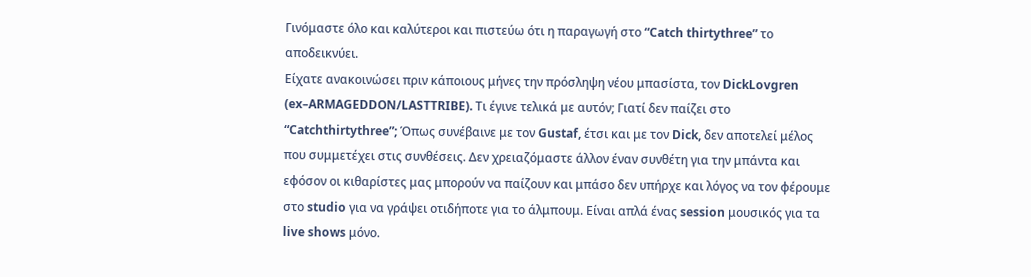Γινόμαστε όλο και καλύτεροι και πιστεύω ότι η παραγωγή στο “Catch thirtythree” το αποδεικνύει.
Είχατε ανακοινώσει πριν κάποιους μήνες την πρόσληψη νέου μπασίστα, τον DickLovgren (ex–ARMAGEDDON/LASTTRIBE). Τι έγινε τελικά με αυτόν; Γιατί δεν παίζει στο “Catchthirtythree”; Όπως συνέβαινε με τον Gustaf, έτσι και με τον Dick, δεν αποτελεί μέλος που συμμετέχει στις συνθέσεις. Δεν χρειαζόμαστε άλλον έναν συνθέτη για την μπάντα και εφόσον οι κιθαρίστες μας μπορούν να παίζουν και μπάσο δεν υπήρχε και λόγος να τον φέρουμε στο studio για να γράψει οτιδήποτε για το άλμπουμ. Είναι απλά ένας session μουσικός για τα live shows μόνο.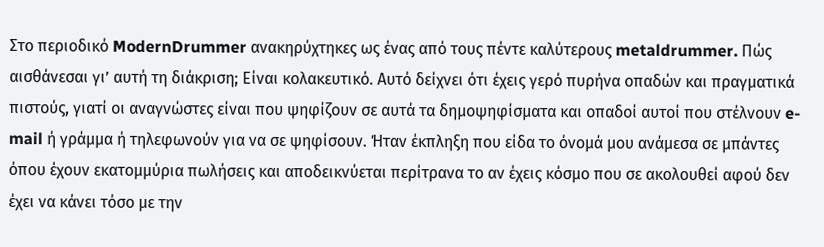Στο περιοδικό ModernDrummer ανακηρύχτηκες ως ένας από τους πέντε καλύτερους metaldrummer. Πώς αισθάνεσαι γι’ αυτή τη διάκριση; Είναι κολακευτικό. Αυτό δείχνει ότι έχεις γερό πυρήνα οπαδών και πραγματικά πιστούς, γιατί οι αναγνώστες είναι που ψηφίζουν σε αυτά τα δημοψηφίσματα και οπαδοί αυτοί που στέλνουν e-mail ή γράμμα ή τηλεφωνούν για να σε ψηφίσουν. Ήταν έκπληξη που είδα το όνομά μου ανάμεσα σε μπάντες όπου έχουν εκατομμύρια πωλήσεις και αποδεικνύεται περίτρανα το αν έχεις κόσμο που σε ακολουθεί αφού δεν έχει να κάνει τόσο με την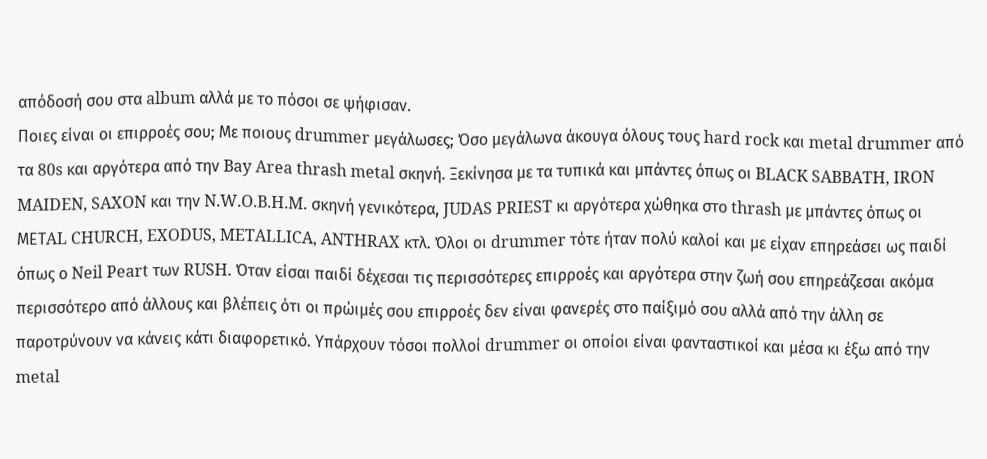απόδοσή σου στα album αλλά με το πόσοι σε ψήφισαν.
Ποιες είναι οι επιρροές σου; Με ποιους drummer μεγάλωσες; Όσο μεγάλωνα άκουγα όλους τους hard rock και metal drummer από τα 80s και αργότερα από την Bay Area thrash metal σκηνή. Ξεκίνησα με τα τυπικά και μπάντες όπως οι BLACK SABBATH, IRON MAIDEN, SAXON και την N.W.O.B.H.M. σκηνή γενικότερα, JUDAS PRIEST κι αργότερα χώθηκα στο thrash με μπάντες όπως οι MEΤAL CHURCH, EXODUS, METALLICA, ANTHRAX κτλ. Όλοι οι drummer τότε ήταν πολύ καλοί και με είχαν επηρεάσει ως παιδί όπως ο Neil Peart των RUSH. Όταν είσαι παιδί δέχεσαι τις περισσότερες επιρροές και αργότερα στην ζωή σου επηρεάζεσαι ακόμα περισσότερο από άλλους και βλέπεις ότι οι πρώιμές σου επιρροές δεν είναι φανερές στο παίξιμό σου αλλά από την άλλη σε παροτρύνουν να κάνεις κάτι διαφορετικό. Υπάρχουν τόσοι πολλοί drummer οι οποίοι είναι φανταστικοί και μέσα κι έξω από την metal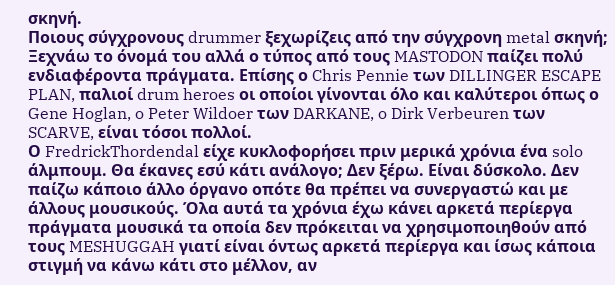σκηνή.
Ποιους σύγχρονους drummer ξεχωρίζεις από την σύγχρονη metal σκηνή; Ξεχνάω το όνομά του αλλά ο τύπος από τους MASTODON παίζει πολύ ενδιαφέροντα πράγματα. Επίσης ο Chris Pennie των DILLINGER ESCAPE PLAN, παλιοί drum heroes οι οποίοι γίνονται όλο και καλύτεροι όπως ο Gene Hoglan, o Peter Wildoer των DARKANE, o Dirk Verbeuren των SCARVE, είναι τόσοι πολλοί.
Ο FredrickThordendal είχε κυκλοφορήσει πριν μερικά χρόνια ένα solo άλμπουμ. Θα έκανες εσύ κάτι ανάλογο; Δεν ξέρω. Είναι δύσκολο. Δεν παίζω κάποιο άλλο όργανο οπότε θα πρέπει να συνεργαστώ και με άλλους μουσικούς. Όλα αυτά τα χρόνια έχω κάνει αρκετά περίεργα πράγματα μουσικά τα οποία δεν πρόκειται να χρησιμοποιηθούν από τους MESHUGGAH γιατί είναι όντως αρκετά περίεργα και ίσως κάποια στιγμή να κάνω κάτι στο μέλλον, αν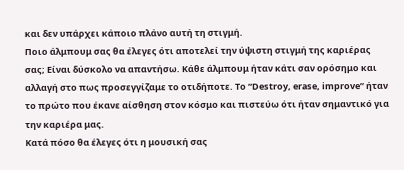και δεν υπάρχει κάποιο πλάνο αυτή τη στιγμή.
Ποιο άλμπουμ σας θα έλεγες ότι αποτελεί την ύψιστη στιγμή της καριέρας σας; Είναι δύσκολο να απαντήσω. Κάθε άλμπουμ ήταν κάτι σαν ορόσημο και αλλαγή στο πως προσεγγίζαμε το οτιδήποτε. Tο “Destroy, erase, improve” ήταν το πρώτο που έκανε αίσθηση στον κόσμο και πιστεύω ότι ήταν σημαντικό για την καριέρα μας.
Κατά πόσο θα έλεγες ότι η μουσική σας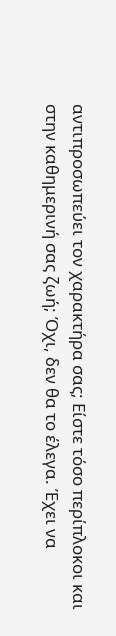αντιπροσωπεύει τον χαρακτήρα σας; Είστε τόσο περίπλοκοι και στην καθημερινή σας ζωή; Όχι, δεν θα το έλεγα. Έχει να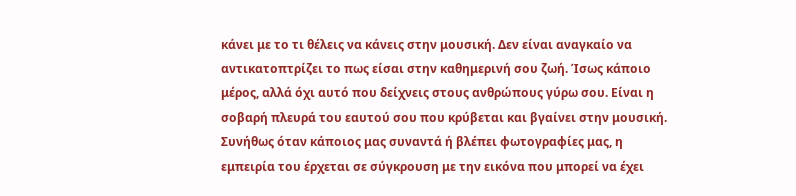κάνει με το τι θέλεις να κάνεις στην μουσική. Δεν είναι αναγκαίο να αντικατοπτρίζει το πως είσαι στην καθημερινή σου ζωή. Ίσως κάποιο μέρος, αλλά όχι αυτό που δείχνεις στους ανθρώπους γύρω σου. Είναι η σοβαρή πλευρά του εαυτού σου που κρύβεται και βγαίνει στην μουσική. Συνήθως όταν κάποιος μας συναντά ή βλέπει φωτογραφίες μας, η εμπειρία του έρχεται σε σύγκρουση με την εικόνα που μπορεί να έχει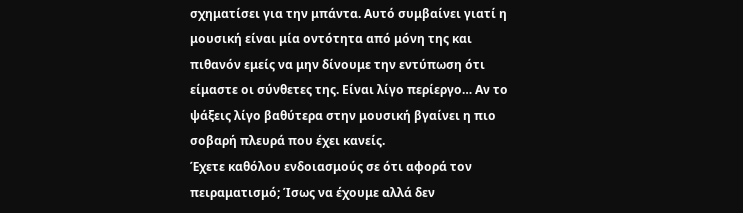σχηματίσει για την μπάντα. Αυτό συμβαίνει γιατί η μουσική είναι μία οντότητα από μόνη της και πιθανόν εμείς να μην δίνουμε την εντύπωση ότι είμαστε οι σύνθετες της. Είναι λίγο περίεργο… Αν το ψάξεις λίγο βαθύτερα στην μουσική βγαίνει η πιο σοβαρή πλευρά που έχει κανείς.
Έχετε καθόλου ενδοιασμούς σε ότι αφορά τον πειραματισμό; Ίσως να έχουμε αλλά δεν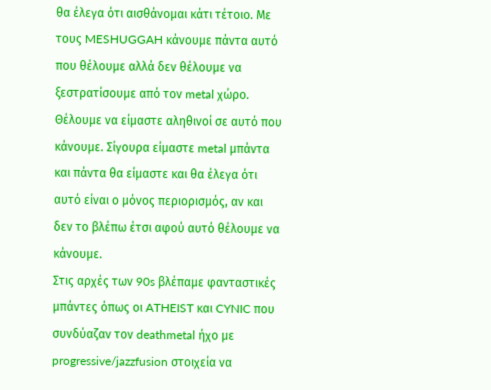θα έλεγα ότι αισθάνομαι κάτι τέτοιο. Με τους MESHUGGAH κάνουμε πάντα αυτό που θέλουμε αλλά δεν θέλουμε να ξεστρατίσουμε από τον metal χώρο. Θέλουμε να είμαστε αληθινοί σε αυτό που κάνουμε. Σίγουρα είμαστε metal μπάντα και πάντα θα είμαστε και θα έλεγα ότι αυτό είναι ο μόνος περιορισμός, αν και δεν το βλέπω έτσι αφού αυτό θέλουμε να κάνουμε.
Στις αρχές των 90s βλέπαμε φανταστικές μπάντες όπως οι ATHEIST και CYNIC που συνδύαζαν τον deathmetal ήχο με progressive/jazzfusion στοιχεία να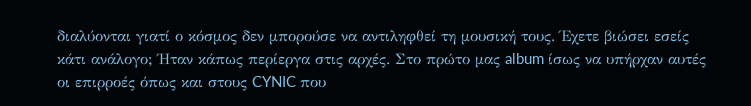διαλύονται γιατί ο κόσμος δεν μπορούσε να αντιληφθεί τη μουσική τους. Έχετε βιώσει εσείς κάτι ανάλογο; Ήταν κάπως περίεργα στις αρχές. Στο πρώτο μας album ίσως να υπήρχαν αυτές οι επιρροές όπως και στους CYNIC που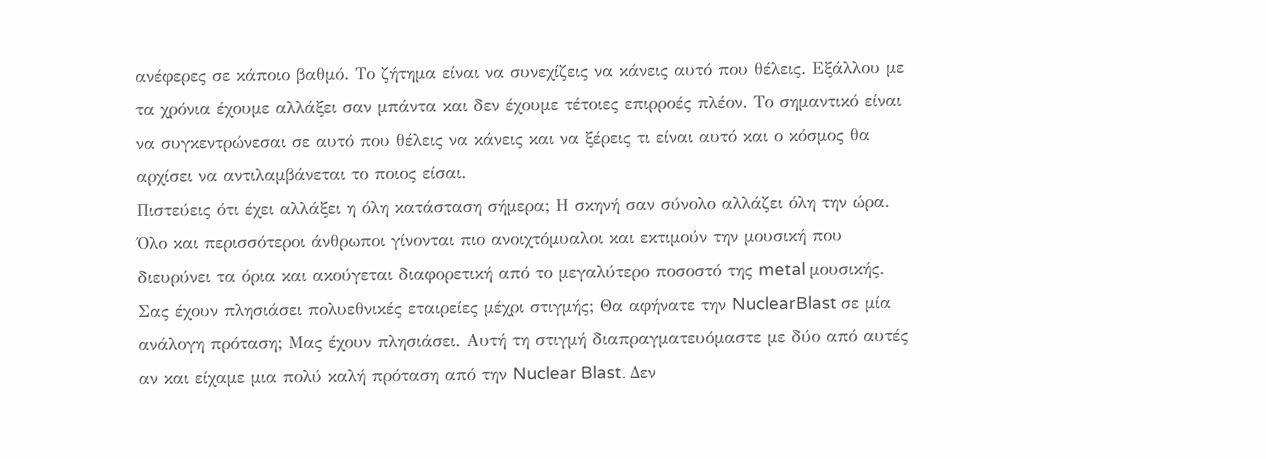ανέφερες σε κάποιο βαθμό. Το ζήτημα είναι να συνεχίζεις να κάνεις αυτό που θέλεις. Εξάλλου με τα χρόνια έχουμε αλλάξει σαν μπάντα και δεν έχουμε τέτοιες επιρροές πλέον. Το σημαντικό είναι να συγκεντρώνεσαι σε αυτό που θέλεις να κάνεις και να ξέρεις τι είναι αυτό και ο κόσμος θα αρχίσει να αντιλαμβάνεται το ποιος είσαι.
Πιστεύεις ότι έχει αλλάξει η όλη κατάσταση σήμερα; Η σκηνή σαν σύνολο αλλάζει όλη την ώρα. Όλο και περισσότεροι άνθρωποι γίνονται πιο ανοιχτόμυαλοι και εκτιμούν την μουσική που διευρύνει τα όρια και ακούγεται διαφορετική από το μεγαλύτερο ποσοστό της metal μουσικής.
Σας έχουν πλησιάσει πολυεθνικές εταιρείες μέχρι στιγμής; Θα αφήνατε την NuclearBlast σε μία ανάλογη πρόταση; Μας έχουν πλησιάσει. Αυτή τη στιγμή διαπραγματευόμαστε με δύο από αυτές αν και είχαμε μια πολύ καλή πρόταση από την Nuclear Blast. Δεν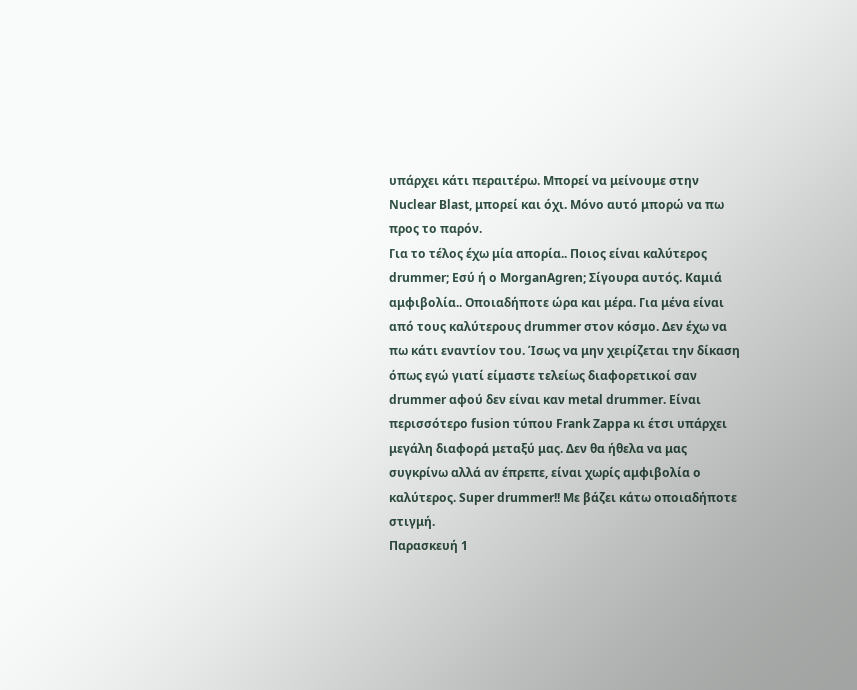υπάρχει κάτι περαιτέρω. Μπορεί να μείνουμε στην Nuclear Blast, μπορεί και όχι. Μόνο αυτό μπορώ να πω προς το παρόν.
Για το τέλος έχω μία απορία.. Ποιος είναι καλύτερος drummer; Εσύ ή ο MorganAgren; Σίγουρα αυτός. Καμιά αμφιβολία.. Οποιαδήποτε ώρα και μέρα. Για μένα είναι από τους καλύτερους drummer στον κόσμο. Δεν έχω να πω κάτι εναντίον του. Ίσως να μην χειρίζεται την δίκαση όπως εγώ γιατί είμαστε τελείως διαφορετικοί σαν drummer αφού δεν είναι καν metal drummer. Είναι περισσότερο fusion τύπου Frank Zappa κι έτσι υπάρχει μεγάλη διαφορά μεταξύ μας. Δεν θα ήθελα να μας συγκρίνω αλλά αν έπρεπε, είναι χωρίς αμφιβολία ο καλύτερος. Super drummer!! Με βάζει κάτω οποιαδήποτε στιγμή.
Παρασκευή 1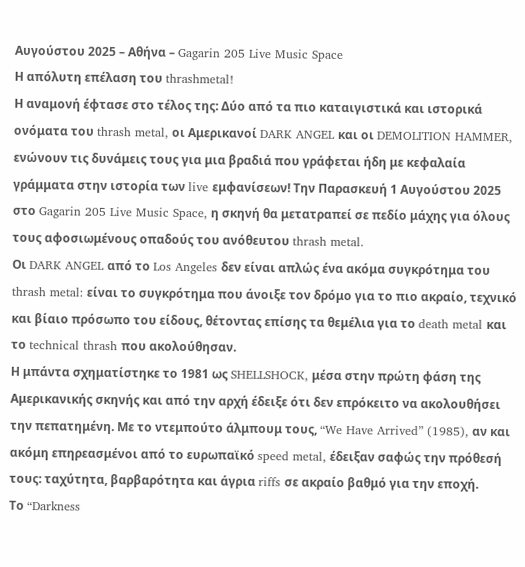Αυγούστου 2025 – Αθήνα – Gagarin 205 Live Music Space
Η απόλυτη επέλαση του thrashmetal!
Η αναμονή έφτασε στο τέλος της: Δύο από τα πιο καταιγιστικά και ιστορικά ονόματα του thrash metal, οι Αμερικανοί DARK ANGEL και οι DEMOLITION HAMMER, ενώνουν τις δυνάμεις τους για μια βραδιά που γράφεται ήδη με κεφαλαία γράμματα στην ιστορία των live εμφανίσεων! Την Παρασκευή 1 Αυγούστου 2025 στο Gagarin 205 Live Music Space, η σκηνή θα μετατραπεί σε πεδίο μάχης για όλους τους αφοσιωμένους οπαδούς του ανόθευτου thrash metal.
Οι DARK ANGEL από το Los Angeles δεν είναι απλώς ένα ακόμα συγκρότημα του thrash metal: είναι το συγκρότημα που άνοιξε τον δρόμο για το πιο ακραίο, τεχνικό και βίαιο πρόσωπο του είδους, θέτοντας επίσης τα θεμέλια για το death metal και το technical thrash που ακολούθησαν.
Η μπάντα σχηματίστηκε το 1981 ως SHELLSHOCK, μέσα στην πρώτη φάση της Αμερικανικής σκηνής και από την αρχή έδειξε ότι δεν επρόκειτο να ακολουθήσει την πεπατημένη. Με το ντεμπούτο άλμπουμ τους, “We Have Arrived” (1985), αν και ακόμη επηρεασμένοι από το ευρωπαϊκό speed metal, έδειξαν σαφώς την πρόθεσή τους: ταχύτητα, βαρβαρότητα και άγρια riffs σε ακραίο βαθμό για την εποχή.
Το “Darkness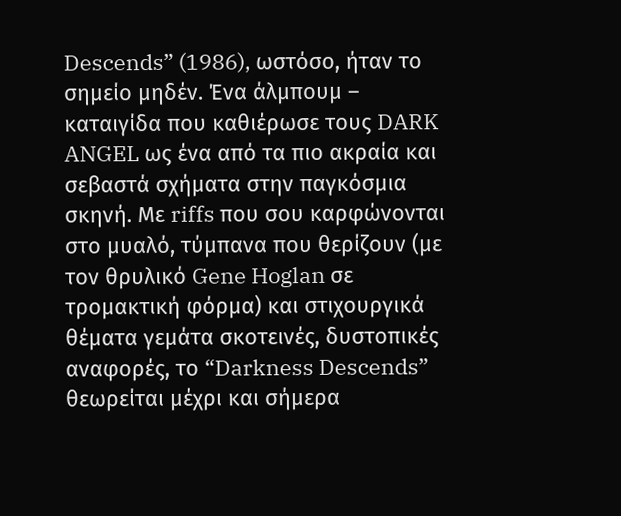Descends” (1986), ωστόσο, ήταν το σημείο μηδέν. Ένα άλμπουμ – καταιγίδα που καθιέρωσε τους DARK ANGEL ως ένα από τα πιο ακραία και σεβαστά σχήματα στην παγκόσμια σκηνή. Με riffs που σου καρφώνονται στο μυαλό, τύμπανα που θερίζουν (με τον θρυλικό Gene Hoglan σε τρομακτική φόρμα) και στιχουργικά θέματα γεμάτα σκοτεινές, δυστοπικές αναφορές, το “Darkness Descends” θεωρείται μέχρι και σήμερα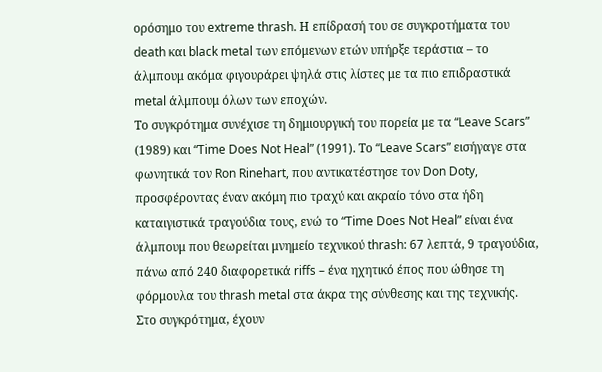ορόσημο του extreme thrash. Η επίδρασή του σε συγκροτήματα του death και black metal των επόμενων ετών υπήρξε τεράστια – το άλμπουμ ακόμα φιγουράρει ψηλά στις λίστες με τα πιο επιδραστικά metal άλμπουμ όλων των εποχών.
Το συγκρότημα συνέχισε τη δημιουργική του πορεία με τα “Leave Scars” (1989) και “Time Does Not Heal” (1991). Το “Leave Scars” εισήγαγε στα φωνητικά τον Ron Rinehart, που αντικατέστησε τον Don Doty, προσφέροντας έναν ακόμη πιο τραχύ και ακραίο τόνο στα ήδη καταιγιστικά τραγούδια τους, ενώ το “Time Does Not Heal” είναι ένα άλμπουμ που θεωρείται μνημείο τεχνικού thrash: 67 λεπτά, 9 τραγούδια, πάνω από 240 διαφορετικά riffs – ένα ηχητικό έπος που ώθησε τη φόρμουλα του thrash metal στα άκρα της σύνθεσης και της τεχνικής.
Στο συγκρότημα, έχουν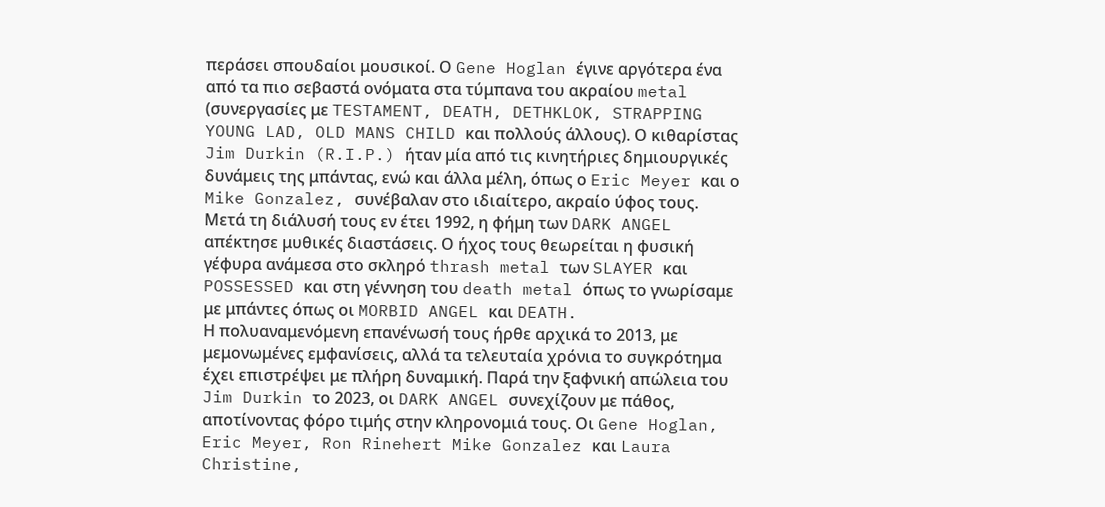περάσει σπουδαίοι μουσικοί. Ο Gene Hoglan έγινε αργότερα ένα από τα πιο σεβαστά ονόματα στα τύμπανα του ακραίου metal (συνεργασίες με TESTAMENT, DEATH, DETHKLOK, STRAPPING YOUNG LAD, OLD MANS CHILD και πολλούς άλλους). Ο κιθαρίστας Jim Durkin (R.I.P.) ήταν μία από τις κινητήριες δημιουργικές δυνάμεις της μπάντας, ενώ και άλλα μέλη, όπως ο Eric Meyer και ο Mike Gonzalez, συνέβαλαν στο ιδιαίτερο, ακραίο ύφος τους.
Μετά τη διάλυσή τους εν έτει 1992, η φήμη των DARK ANGEL απέκτησε μυθικές διαστάσεις. Ο ήχος τους θεωρείται η φυσική γέφυρα ανάμεσα στο σκληρό thrash metal των SLAYER και POSSESSED και στη γέννηση του death metal όπως το γνωρίσαμε με μπάντες όπως οι MORBID ANGEL και DEATH.
Η πολυαναμενόμενη επανένωσή τους ήρθε αρχικά το 2013, με μεμονωμένες εμφανίσεις, αλλά τα τελευταία χρόνια το συγκρότημα έχει επιστρέψει με πλήρη δυναμική. Παρά την ξαφνική απώλεια του Jim Durkin το 2023, οι DARK ANGEL συνεχίζουν με πάθος, αποτίνοντας φόρο τιμής στην κληρονομιά τους. Οι Gene Hoglan, Eric Meyer, Ron Rinehert Mike Gonzalez και Laura Christine,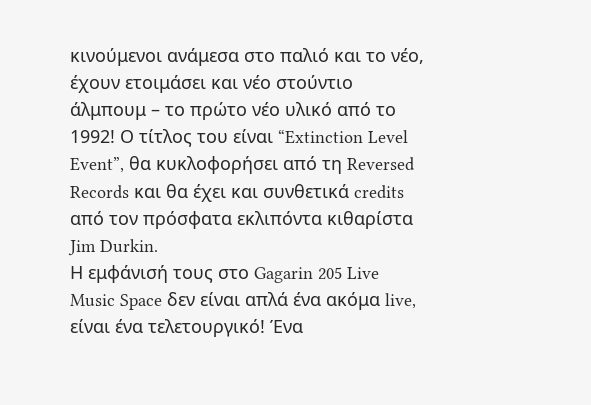κινούμενοι ανάμεσα στο παλιό και το νέο, έχουν ετοιμάσει και νέο στούντιο άλμπουμ – το πρώτο νέο υλικό από το 1992! Ο τίτλος του είναι “Extinction Level Event”, θα κυκλοφορήσει από τη Reversed Records και θα έχει και συνθετικά credits από τον πρόσφατα εκλιπόντα κιθαρίστα Jim Durkin.
Η εμφάνισή τους στο Gagarin 205 Live Music Space δεν είναι απλά ένα ακόμα live, είναι ένα τελετουργικό! Ένα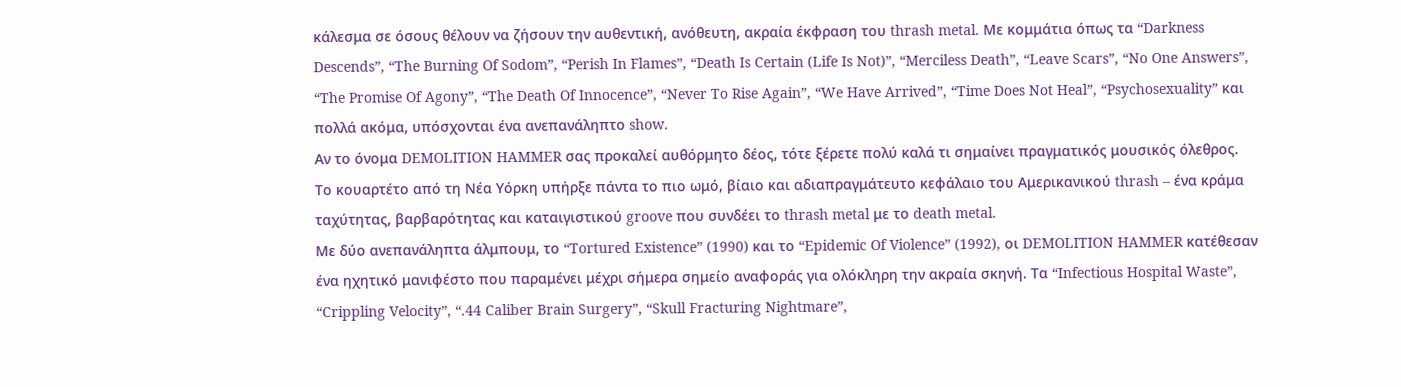κάλεσμα σε όσους θέλουν να ζήσουν την αυθεντική, ανόθευτη, ακραία έκφραση του thrash metal. Με κομμάτια όπως τα “Darkness Descends”, “The Burning Of Sodom”, “Perish In Flames”, “Death Is Certain (Life Is Not)”, “Merciless Death”, “Leave Scars”, “No One Answers”, “The Promise Of Agony”, “The Death Of Innocence”, “Never To Rise Again”, “We Have Arrived”, “Time Does Not Heal”, “Psychosexuality” και πολλά ακόμα, υπόσχονται ένα ανεπανάληπτο show.
Αν το όνομα DEMOLITION HAMMER σας προκαλεί αυθόρμητο δέος, τότε ξέρετε πολύ καλά τι σημαίνει πραγματικός μουσικός όλεθρος. Το κουαρτέτο από τη Νέα Υόρκη υπήρξε πάντα το πιο ωμό, βίαιο και αδιαπραγμάτευτο κεφάλαιο του Αμερικανικού thrash – ένα κράμα ταχύτητας, βαρβαρότητας και καταιγιστικού groove που συνδέει το thrash metal με το death metal.
Με δύο ανεπανάληπτα άλμπουμ, το “Tortured Existence” (1990) και το “Epidemic Of Violence” (1992), οι DEMOLITION HAMMER κατέθεσαν ένα ηχητικό μανιφέστο που παραμένει μέχρι σήμερα σημείο αναφοράς για ολόκληρη την ακραία σκηνή. Τα “Infectious Hospital Waste”, “Crippling Velocity”, “.44 Caliber Brain Surgery”, “Skull Fracturing Nightmare”,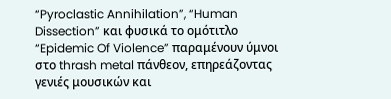“Pyroclastic Annihilation”, “Human Dissection” και φυσικά το ομότιτλο “Epidemic Of Violence” παραμένουν ύμνοι στο thrash metal πάνθεον, επηρεάζοντας γενιές μουσικών και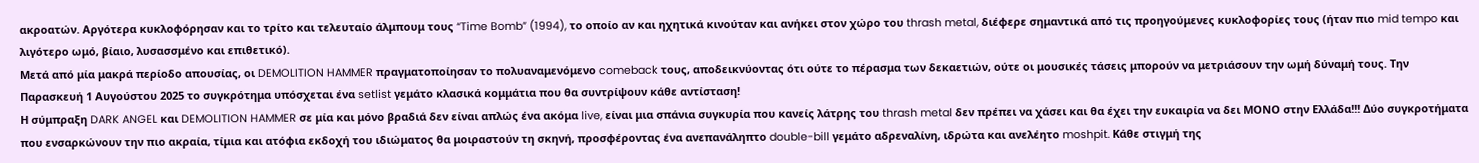ακροατών. Αργότερα κυκλοφόρησαν και το τρίτο και τελευταίο άλμπουμ τους “Time Bomb” (1994), το οποίο αν και ηχητικά κινούταν και ανήκει στον χώρο του thrash metal, διέφερε σημαντικά από τις προηγούμενες κυκλοφορίες τους (ήταν πιο mid tempo και λιγότερο ωμό, βίαιο, λυσασσμένο και επιθετικό).
Μετά από μία μακρά περίοδο απουσίας, οι DEMOLITION HAMMER πραγματοποίησαν το πολυαναμενόμενο comeback τους, αποδεικνύοντας ότι ούτε το πέρασμα των δεκαετιών, ούτε οι μουσικές τάσεις μπορούν να μετριάσουν την ωμή δύναμή τους. Την Παρασκευή 1 Αυγούστου 2025 το συγκρότημα υπόσχεται ένα setlist γεμάτο κλασικά κομμάτια που θα συντρίψουν κάθε αντίσταση!
Η σύμπραξη DARK ANGEL και DEMOLITION HAMMER σε μία και μόνο βραδιά δεν είναι απλώς ένα ακόμα live, είναι μια σπάνια συγκυρία που κανείς λάτρης του thrash metal δεν πρέπει να χάσει και θα έχει την ευκαιρία να δει ΜΟΝΟ στην Ελλάδα!!! Δύο συγκροτήματα που ενσαρκώνουν την πιο ακραία, τίμια και ατόφια εκδοχή του ιδιώματος θα μοιραστούν τη σκηνή, προσφέροντας ένα ανεπανάληπτο double-bill γεμάτο αδρεναλίνη, ιδρώτα και ανελέητο moshpit. Κάθε στιγμή της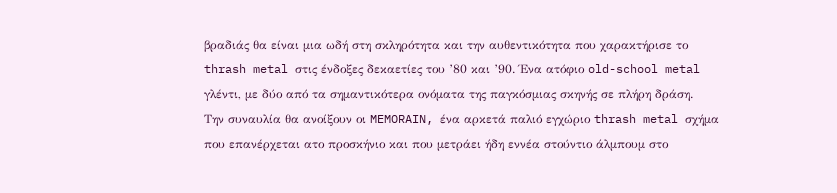βραδιάς θα είναι μια ωδή στη σκληρότητα και την αυθεντικότητα που χαρακτήρισε το thrash metal στις ένδοξες δεκαετίες του ’80 και ’90. Ένα ατόφιο old-school metal γλέντι, με δύο από τα σημαντικότερα ονόματα της παγκόσμιας σκηνής σε πλήρη δράση.
Την συναυλία θα ανοίξουν οι MEMORAIN, ένα αρκετά παλιό εγχώριο thrash metal σχήμα που επανέρχεται ατο προσκήνιο και που μετράει ήδη εννέα στούντιο άλμπουμ στο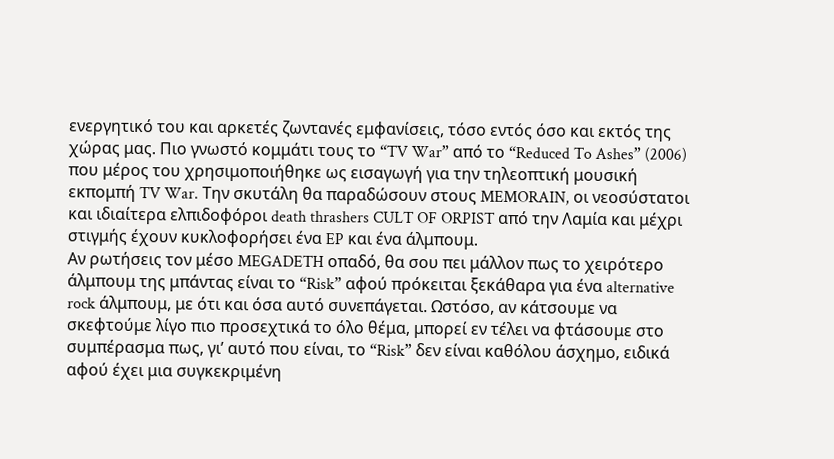ενεργητικό του και αρκετές ζωντανές εμφανίσεις, τόσο εντός όσο και εκτός της χώρας μας. Πιο γνωστό κομμάτι τους το “TV War” από το “Reduced To Ashes” (2006) που μέρος του χρησιμοποιήθηκε ως εισαγωγή για την τηλεοπτική μουσική εκπομπή TV War. Την σκυτάλη θα παραδώσουν στους MEMORAIN, οι νεοσύστατοι και ιδιαίτερα ελπιδοφόροι death thrashers CULT OF ORPIST από την Λαμία και μέχρι στιγμής έχουν κυκλοφορήσει ένα EP και ένα άλμπουμ.
Αν ρωτήσεις τον μέσο MEGADETH οπαδό, θα σου πει μάλλον πως το χειρότερο άλμπουμ της μπάντας είναι το “Risk” αφού πρόκειται ξεκάθαρα για ένα alternative rock άλμπουμ, με ότι και όσα αυτό συνεπάγεται. Ωστόσο, αν κάτσουμε να σκεφτούμε λίγο πιο προσεχτικά το όλο θέμα, μπορεί εν τέλει να φτάσουμε στο συμπέρασμα πως, γι’ αυτό που είναι, το “Risk” δεν είναι καθόλου άσχημο, ειδικά αφού έχει μια συγκεκριμένη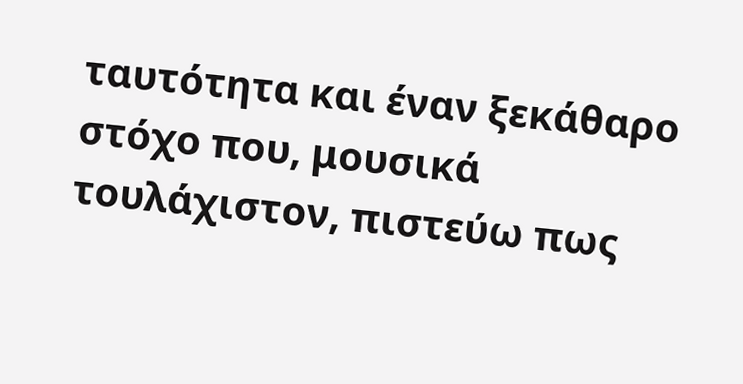ταυτότητα και έναν ξεκάθαρο στόχο που, μουσικά τουλάχιστον, πιστεύω πως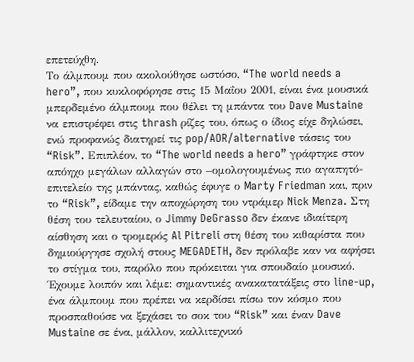επετεύχθη.
Το άλμπουμ που ακολούθησε ωστόσο, “The world needs a hero”, που κυκλοφόρησε στις 15 Μαΐου 2001, είναι ένα μουσικά μπερδεμένο άλμπουμ που θέλει τη μπάντα του Dave Mustaine να επιστρέφει στις thrash ρίζες του, όπως ο ίδιος είχε δηλώσει, ενώ προφανώς διατηρεί τις pop/AOR/alternative τάσεις του “Risk”. Επιπλέον, το “The world needs a hero” γράφτηκε στον απόηχο μεγάλων αλλαγών στο –ομολογουμένως πιο αγαπητό- επιτελείο της μπάντας, καθώς έφυγε ο Marty Friedman και, πριν το “Risk”, είδαμε την αποχώρηση του ντράμερ Nick Menza. Στη θέση του τελευταίου, ο Jimmy DeGrasso δεν έκανε ιδιαίτερη αίσθηση και ο τρομερός Al Pitreli στη θέση του κιθαρίστα που δημιούργησε σχολή στους MEGADETH, δεν πρόλαβε καν να αφήσει το στίγμα του, παρόλο που πρόκειται για σπουδαίο μουσικό.
Έχουμε λοιπόν και λέμε: σημαντικές ανακατατάξεις στο line-up, ένα άλμπουμ που πρέπει να κερδίσει πίσω τον κόσμο που προσπαθούσε να ξεχάσει το σοκ του “Risk” και έναν Dave Mustaine σε ένα, μάλλον, καλλιτεχνικό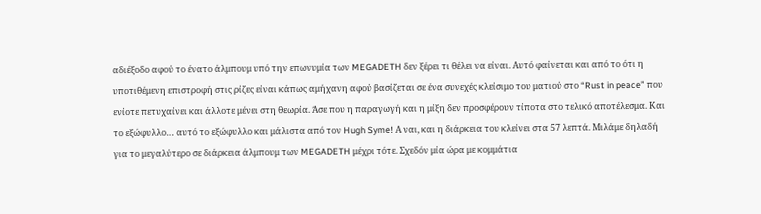αδιέξοδο αφού το ένατο άλμπουμ υπό την επωνυμία των MEGADETH δεν ξέρει τι θέλει να είναι. Αυτό φαίνεται και από το ότι η υποτιθέμενη επιστροφή στις ρίζες είναι κάπως αμήχανη αφού βασίζεται σε ένα συνεχές κλείσιμο του ματιού στο “Rust in peace” που ενίοτε πετυχαίνει και άλλοτε μένει στη θεωρία. Άσε που η παραγωγή και η μίξη δεν προσφέρουν τίποτα στο τελικό αποτέλεσμα. Και το εξώφυλλο… αυτό το εξώφυλλο και μάλιστα από τον Hugh Syme! Α ναι, και η διάρκεια του κλείνει στα 57 λεπτά. Μιλάμε δηλαδή για το μεγαλύτερο σε διάρκεια άλμπουμ των MEGADETH μέχρι τότε. Σχεδόν μία ώρα με κομμάτια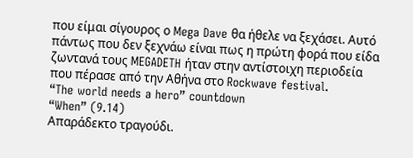που είμαι σίγουρος ο Mega Dave θα ήθελε να ξεχάσει. Αυτό πάντως που δεν ξεχνάω είναι πως η πρώτη φορά που είδα ζωντανά τους MEGADETH ήταν στην αντίστοιχη περιοδεία που πέρασε από την Αθήνα στο Rockwave festival.
“The world needs a hero” countdown
“When” (9.14)
Απαράδεκτο τραγούδι.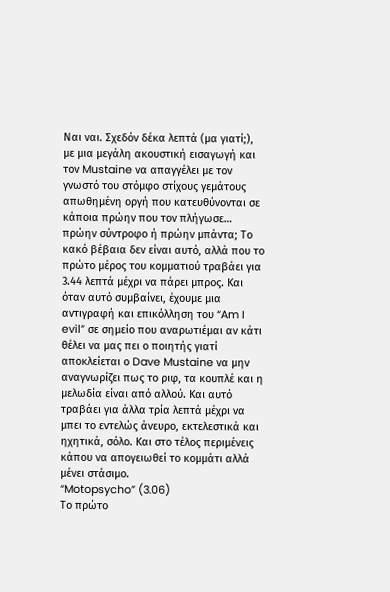Ναι ναι. Σχεδόν δέκα λεπτά (μα γιατί;), με μια μεγάλη ακουστική εισαγωγή και τον Mustaine να απαγγέλει με τον γνωστό του στόμφο στίχους γεμάτους απωθημένη οργή που κατευθύνονται σε κάποια πρώην που τον πλήγωσε… πρώην σύντροφο ή πρώην μπάντα; Το κακό βέβαια δεν είναι αυτό, αλλά που το πρώτο μέρος του κομματιού τραβάει για 3.44 λεπτά μέχρι να πάρει μπρος. Και όταν αυτό συμβαίνει, έχουμε μια αντιγραφή και επικόλληση του “Am I evil” σε σημείο που αναρωτιέμαι αν κάτι θέλει να μας πει ο ποιητής γιατί αποκλείεται ο Dave Mustaine να μην αναγνωρίζει πως το ριφ, τα κουπλέ και η μελωδία είναι από αλλού. Και αυτό τραβάει για άλλα τρία λεπτά μέχρι να μπει το εντελώς άνευρο, εκτελεστικά και ηχητικά, σόλο. Και στο τέλος περιμένεις κάπου να απογειωθεί το κομμάτι αλλά μένει στάσιμο.
“Motopsycho” (3.06)
Το πρώτο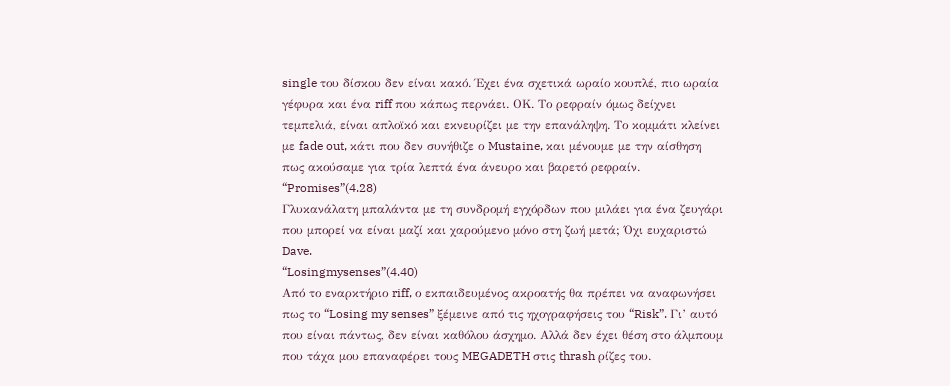single του δίσκου δεν είναι κακό. Έχει ένα σχετικά ωραίο κουπλέ, πιο ωραία γέφυρα και ένα riff που κάπως περνάει. ΟΚ. Το ρεφραίν όμως δείχνει τεμπελιά, είναι απλοϊκό και εκνευρίζει με την επανάληψη. Το κομμάτι κλείνει με fade out, κάτι που δεν συνήθιζε ο Mustaine, και μένουμε με την αίσθηση πως ακούσαμε για τρία λεπτά ένα άνευρο και βαρετό ρεφραίν.
“Promises”(4.28)
Γλυκανάλατη μπαλάντα με τη συνδρομή εγχόρδων που μιλάει για ένα ζευγάρι που μπορεί να είναι μαζί και χαρούμενο μόνο στη ζωή μετά; Όχι ευχαριστώ Dave.
“Losingmysenses”(4.40)
Από το εναρκτήριο riff, ο εκπαιδευμένος ακροατής θα πρέπει να αναφωνήσει πως το “Losing my senses” ξέμεινε από τις ηχογραφήσεις του “Risk”. Γι’ αυτό που είναι πάντως, δεν είναι καθόλου άσχημο. Αλλά δεν έχει θέση στο άλμπουμ που τάχα μου επαναφέρει τους MEGADETH στις thrash ρίζες του.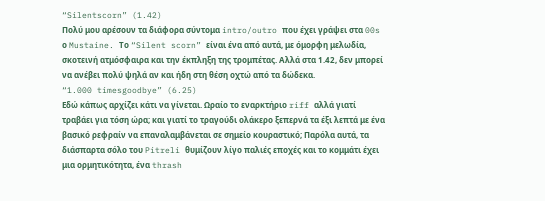“Silentscorn” (1.42)
Πολύ μου αρέσουν τα διάφορα σύντομα intro/outro που έχει γράψει στα 00s ο Mustaine. Το “Silent scorn” είναι ένα από αυτά, με όμορφη μελωδία, σκοτεινή ατμόσφαιρα και την έκπληξη της τρομπέτας. Αλλά στα 1.42, δεν μπορεί να ανέβει πολύ ψηλά αν και ήδη στη θέση οχτώ από τα δώδεκα.
“1.000 timesgoodbye” (6.25)
Εδώ κάπως αρχίζει κάτι να γίνεται. Ωραίο το εναρκτήριο riff αλλά γιατί τραβάει για τόση ώρα; και γιατί το τραγούδι ολάκερο ξεπερνά τα έξι λεπτά με ένα βασικό ρεφραίν να επαναλαμβάνεται σε σημείο κουραστικό; Παρόλα αυτά, τα διάσπαρτα σόλο του Pitreli θυμίζουν λίγο παλιές εποχές και το κομμάτι έχει μια ορμητικότητα, ένα thrash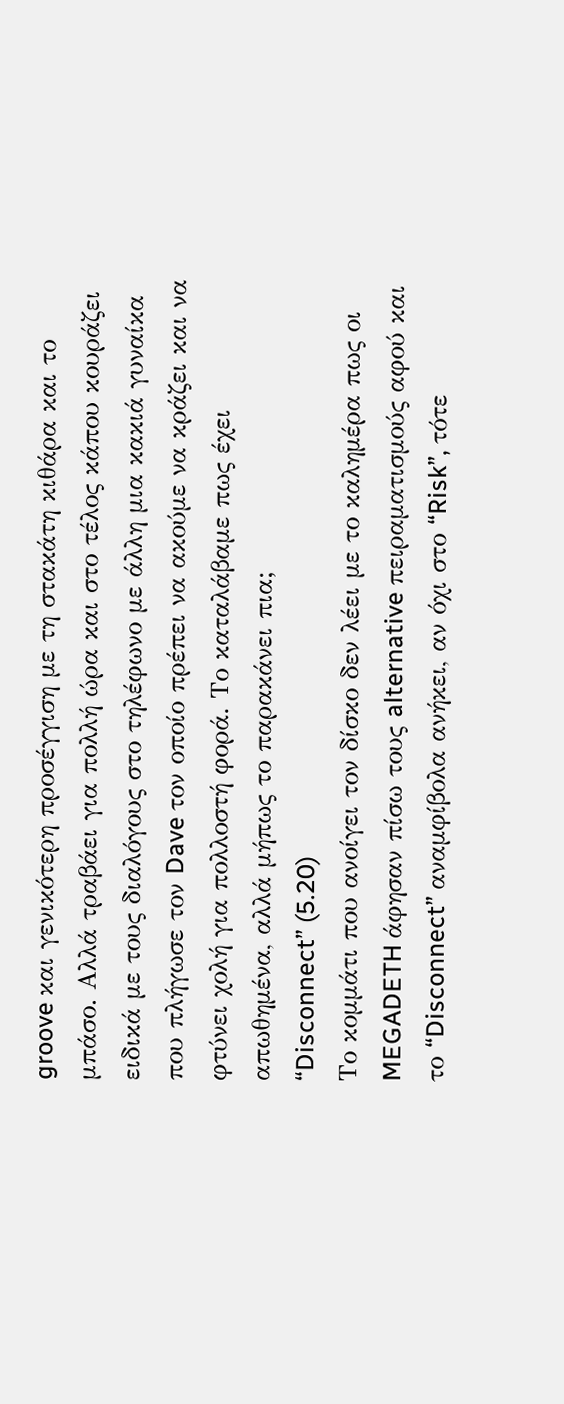groove και γενικότερη προσέγγιση με τη στακάτη κιθάρα και το μπάσο. Αλλά τραβάει για πολλή ώρα και στο τέλος κάπου κουράζει ειδικά με τους διαλόγους στο τηλέφωνο με άλλη μια κακιά γυναίκα που πλήγωσε τον Dave τον οποίο πρέπει να ακούμε να κράζει και να φτύνει χολή για πολλοστή φορά. Το καταλάβαμε πως έχει απωθημένα, αλλά μήπως το παρακάνει πια;
“Disconnect” (5.20)
Το κομμάτι που ανοίγει τον δίσκο δεν λέει με το καλημέρα πως οι MEGADETH άφησαν πίσω τους alternative πειραματισμούς αφού και το “Disconnect” αναμφίβολα ανήκει, αν όχι στο “Risk”, τότε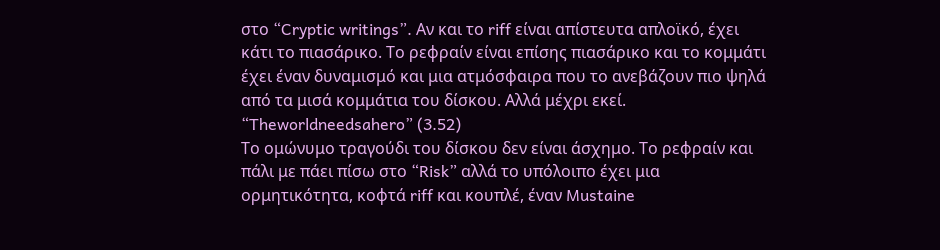στο “Cryptic writings”. Αν και το riff είναι απίστευτα απλοϊκό, έχει κάτι το πιασάρικο. Το ρεφραίν είναι επίσης πιασάρικο και το κομμάτι έχει έναν δυναμισμό και μια ατμόσφαιρα που το ανεβάζουν πιο ψηλά από τα μισά κομμάτια του δίσκου. Αλλά μέχρι εκεί.
“Theworldneedsahero” (3.52)
Το ομώνυμο τραγούδι του δίσκου δεν είναι άσχημο. Το ρεφραίν και πάλι με πάει πίσω στο “Risk” αλλά το υπόλοιπο έχει μια ορμητικότητα, κοφτά riff και κουπλέ, έναν Mustaine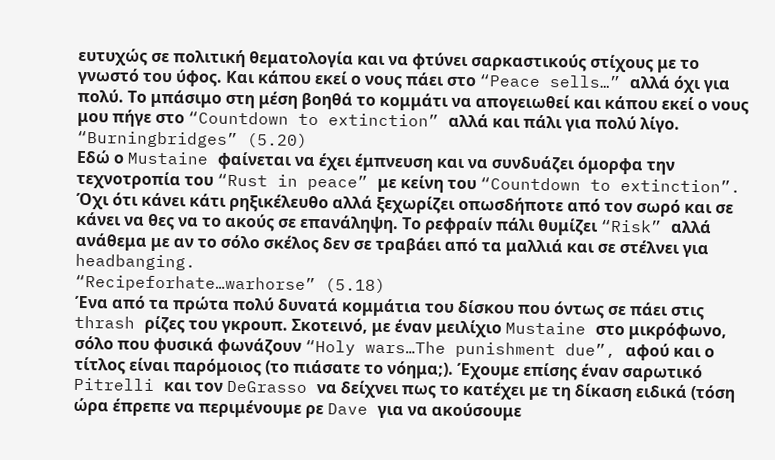ευτυχώς σε πολιτική θεματολογία και να φτύνει σαρκαστικούς στίχους με το γνωστό του ύφος. Και κάπου εκεί ο νους πάει στο “Peace sells…” αλλά όχι για πολύ. Το μπάσιμο στη μέση βοηθά το κομμάτι να απογειωθεί και κάπου εκεί ο νους μου πήγε στο “Countdown to extinction” αλλά και πάλι για πολύ λίγο.
“Burningbridges” (5.20)
Εδώ ο Mustaine φαίνεται να έχει έμπνευση και να συνδυάζει όμορφα την τεχνοτροπία του “Rust in peace” με κείνη του “Countdown to extinction”. Όχι ότι κάνει κάτι ρηξικέλευθο αλλά ξεχωρίζει οπωσδήποτε από τον σωρό και σε κάνει να θες να το ακούς σε επανάληψη. Το ρεφραίν πάλι θυμίζει “Risk” αλλά ανάθεμα με αν το σόλο σκέλος δεν σε τραβάει από τα μαλλιά και σε στέλνει για headbanging.
“Recipeforhate…warhorse” (5.18)
Ένα από τα πρώτα πολύ δυνατά κομμάτια του δίσκου που όντως σε πάει στις thrash ρίζες του γκρουπ. Σκοτεινό, με έναν μειλίχιο Mustaine στο μικρόφωνο, σόλο που φυσικά φωνάζουν “Holy wars…The punishment due”, αφού και ο τίτλος είναι παρόμοιος (το πιάσατε το νόημα;). Έχουμε επίσης έναν σαρωτικό Pitrelli και τον DeGrasso να δείχνει πως το κατέχει με τη δίκαση ειδικά (τόση ώρα έπρεπε να περιμένουμε ρε Dave για να ακούσουμε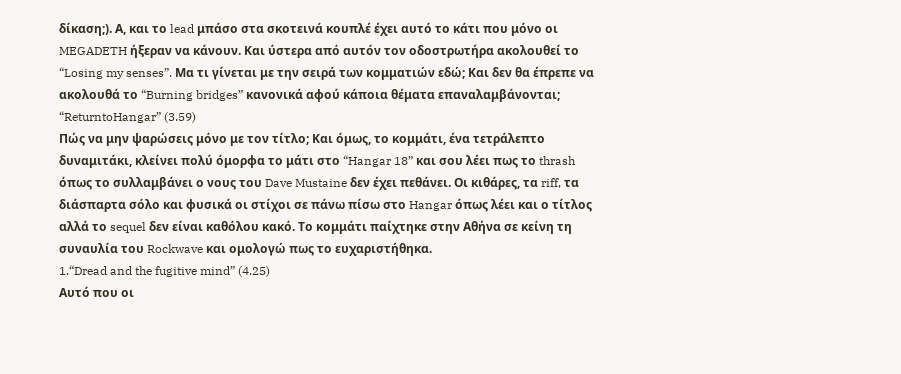δίκαση;). Α, και το lead μπάσο στα σκοτεινά κουπλέ έχει αυτό το κάτι που μόνο οι MEGADETH ήξεραν να κάνουν. Και ύστερα από αυτόν τον οδοστρωτήρα ακολουθεί το “Losing my senses”. Μα τι γίνεται με την σειρά των κομματιών εδώ; Και δεν θα έπρεπε να ακολουθά το “Burning bridges” κανονικά αφού κάποια θέματα επαναλαμβάνονται;
“ReturntoHangar” (3.59)
Πώς να μην ψαρώσεις μόνο με τον τίτλο; Και όμως, το κομμάτι, ένα τετράλεπτο δυναμιτάκι, κλείνει πολύ όμορφα το μάτι στο “Hangar 18” και σου λέει πως το thrash όπως το συλλαμβάνει ο νους του Dave Mustaine δεν έχει πεθάνει. Οι κιθάρες, τα riff, τα διάσπαρτα σόλο και φυσικά οι στίχοι σε πάνω πίσω στο Hangar όπως λέει και ο τίτλος αλλά το sequel δεν είναι καθόλου κακό. Το κομμάτι παίχτηκε στην Αθήνα σε κείνη τη συναυλία του Rockwave και ομολογώ πως το ευχαριστήθηκα.
1.“Dread and the fugitive mind” (4.25)
Αυτό που οι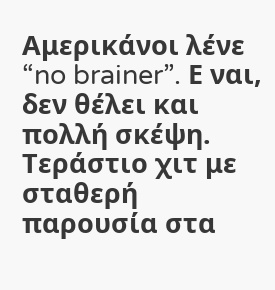Αμερικάνοι λένε “no brainer”. Ε ναι, δεν θέλει και πολλή σκέψη. Τεράστιο χιτ με σταθερή παρουσία στα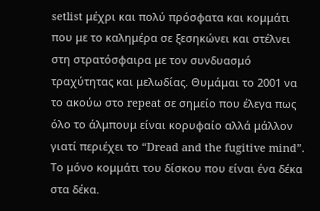setlist μέχρι και πολύ πρόσφατα και κομμάτι που με το καλημέρα σε ξεσηκώνει και στέλνει στη στρατόσφαιρα με τον συνδυασμό τραχύτητας και μελωδίας. Θυμάμαι το 2001 να το ακούω στο repeat σε σημείο που έλεγα πως όλο το άλμπουμ είναι κορυφαίο αλλά μάλλον γιατί περιέχει το “Dread and the fugitive mind”. Το μόνο κομμάτι του δίσκου που είναι ένα δέκα στα δέκα.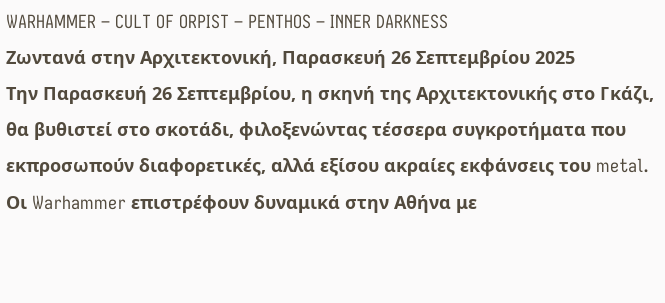WARHAMMER – CULT OF ORPIST – PENTHOS – INNER DARKNESS
Ζωντανά στην Αρχιτεκτονική, Παρασκευή 26 Σεπτεμβρίου 2025
Την Παρασκευή 26 Σεπτεμβρίου, η σκηνή της Αρχιτεκτονικής στο Γκάζι, θα βυθιστεί στο σκοτάδι, φιλοξενώντας τέσσερα συγκροτήματα που εκπροσωπούν διαφορετικές, αλλά εξίσου ακραίες εκφάνσεις του metal. Οι Warhammer επιστρέφουν δυναμικά στην Αθήνα με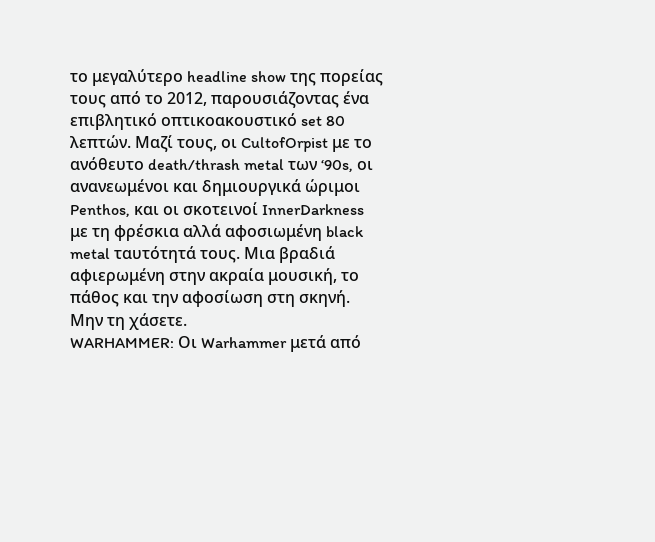το μεγαλύτερο headline show της πορείας τους από το 2012, παρουσιάζοντας ένα επιβλητικό οπτικοακουστικό set 80 λεπτών. Μαζί τους, οι CultofOrpist με το ανόθευτο death/thrash metal των ‘90s, οι ανανεωμένοι και δημιουργικά ώριμοι Penthos, και οι σκοτεινοί InnerDarkness με τη φρέσκια αλλά αφοσιωμένη black metal ταυτότητά τους. Μια βραδιά αφιερωμένη στην ακραία μουσική, το πάθος και την αφοσίωση στη σκηνή. Μην τη χάσετε.
WARHAMMER: Οι Warhammer μετά από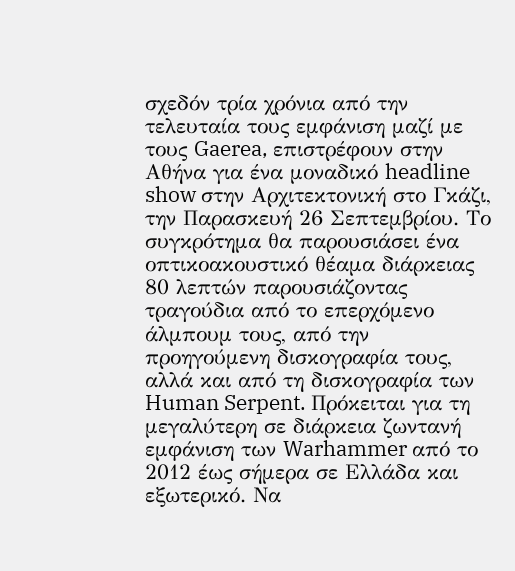σχεδόν τρία χρόνια από την τελευταία τους εμφάνιση μαζί με τους Gaerea, επιστρέφουν στην Αθήνα για ένα μοναδικό headline show στην Αρχιτεκτονική στο Γκάζι, την Παρασκευή 26 Σεπτεμβρίου. Το συγκρότημα θα παρουσιάσει ένα οπτικοακουστικό θέαμα διάρκειας 80 λεπτών παρουσιάζοντας τραγούδια από το επερχόμενο άλμπουμ τους, από την προηγούμενη δισκογραφία τους, αλλά και από τη δισκογραφία των Human Serpent. Πρόκειται για τη μεγαλύτερη σε διάρκεια ζωντανή εμφάνιση των Warhammer από το 2012 έως σήμερα σε Ελλάδα και εξωτερικό. Να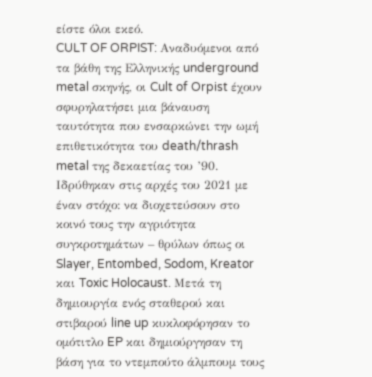είστε όλοι εκεό.
CULT OF ORPIST: Αναδυόμενοι από τα βάθη της Ελληνικής underground metal σκηνής, οι Cult of Orpist έχουν σφυρηλατήσει μια βάναυση ταυτότητα που ενσαρκώνει την ωμή επιθετικότητα του death/thrash metal της δεκαετίας του ’90. Ιδρύθηκαν στις αρχές του 2021 με έναν στόχο: να διοχετεύσουν στο κοινό τους την αγριότητα συγκροτημάτων – θρύλων όπως οι Slayer, Entombed, Sodom, Kreator και Toxic Holocaust. Μετά τη δημιουργία ενός σταθερού και στιβαρού line up κυκλοφόρησαν το ομότιτλο EP και δημιούργησαν τη βάση για το ντεμπούτο άλμπουμ τους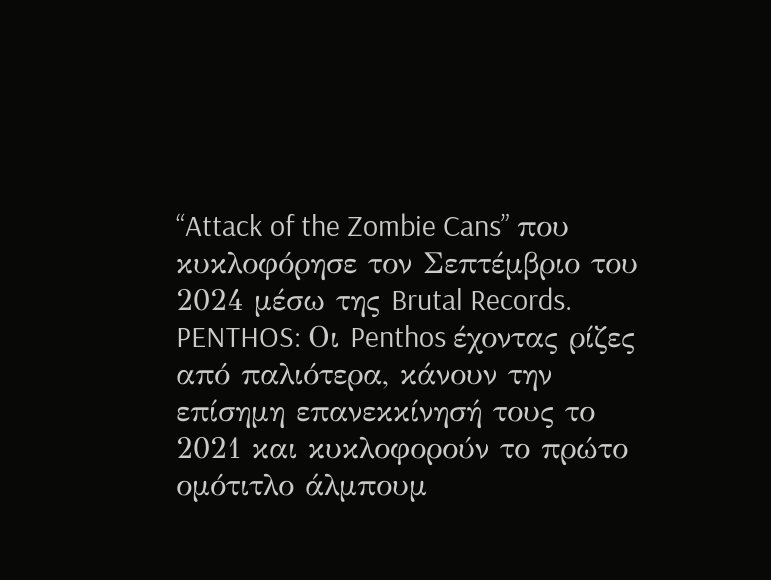“Attack of the Zombie Cans” που κυκλοφόρησε τον Σεπτέμβριο του 2024 μέσω της Brutal Records.
PENTHOS: Οι Penthos έχοντας ρίζες από παλιότερα, κάνουν την επίσημη επανεκκίνησή τους το 2021 και κυκλοφορούν το πρώτο ομότιτλο άλμπουμ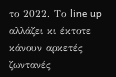το 2022. Το line up αλλάζει κι έκτοτε κάνουν αρκετές ζωντανές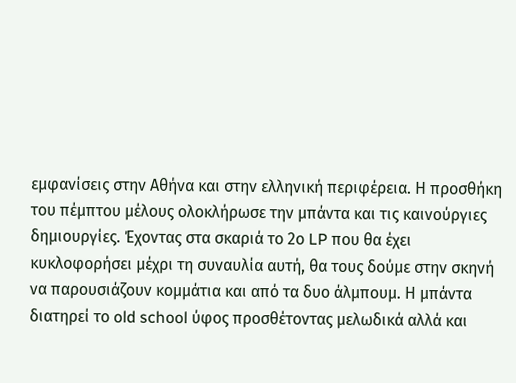εμφανίσεις στην Αθήνα και στην ελληνική περιφέρεια. Η προσθήκη του πέμπτου μέλους ολοκλήρωσε την μπάντα και τις καινούργιες δημιουργίες. Έχοντας στα σκαριά το 2ο LP που θα έχει κυκλοφορήσει μέχρι τη συναυλία αυτή, θα τους δούμε στην σκηνή να παρουσιάζουν κομμάτια και από τα δυο άλμπουμ. Η μπάντα διατηρεί το old school ύφος προσθέτοντας μελωδικά αλλά και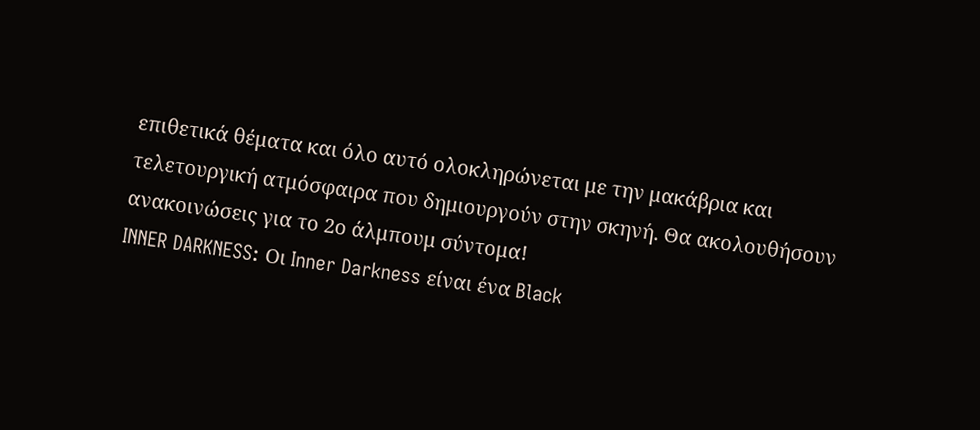επιθετικά θέματα και όλο αυτό ολοκληρώνεται με την μακάβρια και τελετουργική ατμόσφαιρα που δημιουργούν στην σκηνή. Θα ακολουθήσουν ανακοινώσεις για το 2ο άλμπουμ σύντομα!
INNER DARKNESS: Οι Inner Darkness είναι ένα Black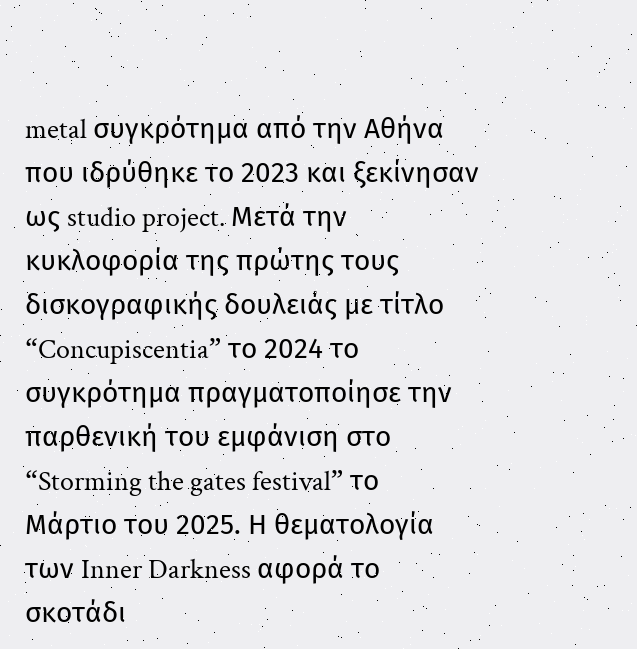metal συγκρότημα από την Αθήνα που ιδρύθηκε το 2023 και ξεκίνησαν ως studio project. Μετά την κυκλοφορία της πρώτης τους δισκογραφικής δουλειάς με τίτλο “Concupiscentia” το 2024 το συγκρότημα πραγματοποίησε την παρθενική του εμφάνιση στο “Storming the gates festival” το Μάρτιο του 2025. Η θεματολογία των Inner Darkness αφορά το σκοτάδι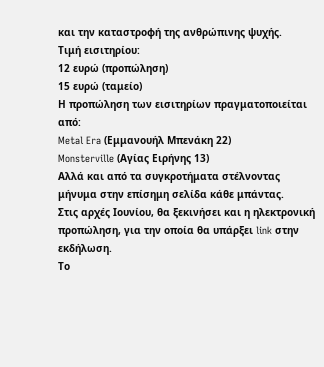και την καταστροφή της ανθρώπινης ψυχής.
Τιμή εισιτηρίου:
12 ευρώ (προπώληση)
15 ευρώ (ταμείο)
Η προπώληση των εισιτηρίων πραγματοποιείται από:
Metal Era (Εμμανουήλ Μπενάκη 22)
Monsterville (Αγίας Ειρήνης 13)
Αλλά και από τα συγκροτήματα στέλνοντας μήνυμα στην επίσημη σελίδα κάθε μπάντας.
Στις αρχές Ιουνίου, θα ξεκινήσει και η ηλεκτρονική προπώληση, για την οποία θα υπάρξει link στην εκδήλωση.
Το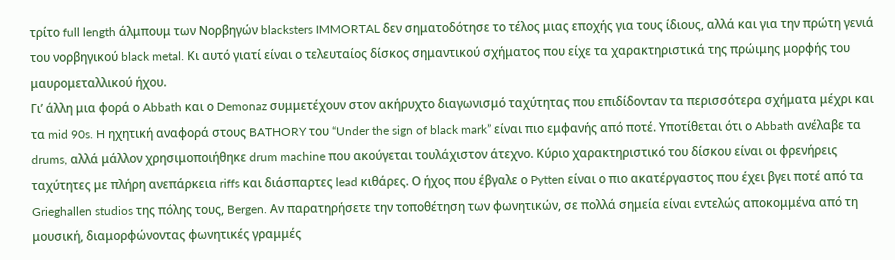τρίτο full length άλμπουμ των Νορβηγών blacksters IMMORTAL δεν σηματοδότησε το τέλος μιας εποχής για τους ίδιους, αλλά και για την πρώτη γενιά του νορβηγικού black metal. Κι αυτό γιατί είναι ο τελευταίος δίσκος σημαντικού σχήματος που είχε τα χαρακτηριστικά της πρώιμης μορφής του μαυρομεταλλικού ήχου.
Γι’ άλλη μια φορά ο Abbath και ο Demonaz συμμετέχουν στον ακήρυχτο διαγωνισμό ταχύτητας που επιδίδονταν τα περισσότερα σχήματα μέχρι και τα mid 90s. H ηχητική αναφορά στους BATHORY του “Under the sign of black mark” είναι πιο εμφανής από ποτέ. Υποτίθεται ότι ο Abbath ανέλαβε τα drums, αλλά μάλλον χρησιμοποιήθηκε drum machine που ακούγεται τουλάχιστον άτεχνο. Κύριο χαρακτηριστικό του δίσκου είναι οι φρενήρεις ταχύτητες με πλήρη ανεπάρκεια riffs και διάσπαρτες lead κιθάρες. Ο ήχος που έβγαλε ο Pytten είναι ο πιο ακατέργαστος που έχει βγει ποτέ από τα Grieghallen studios της πόλης τους, Bergen. Αν παρατηρήσετε την τοποθέτηση των φωνητικών, σε πολλά σημεία είναι εντελώς αποκομμένα από τη μουσική, διαμορφώνοντας φωνητικές γραμμές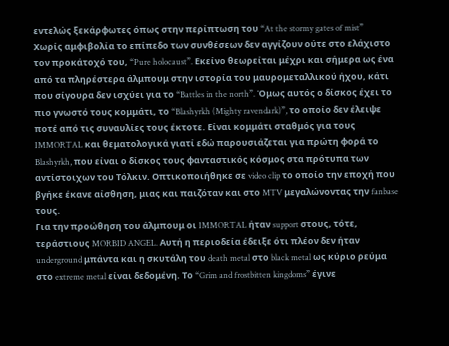εντελώς ξεκάρφωτες όπως στην περίπτωση του “At the stormy gates of mist”
Χωρίς αμφιβολία το επίπεδο των συνθέσεων δεν αγγίζουν ούτε στο ελάχιστο τον προκάτοχό του, “Pure holocaust”. Εκείνο θεωρείται μέχρι και σήμερα ως ένα από τα πληρέστερα άλμπουμ στην ιστορία του μαυρομεταλλικού ήχου, κάτι που σίγουρα δεν ισχύει για το “Battles in the north”. Όμως αυτός ο δίσκος έχει το πιο γνωστό τους κομμάτι, το “Blashyrkh (Mighty ravendark)”, το οποίο δεν έλειψε ποτέ από τις συναυλίες τους έκτοτε. Είναι κομμάτι σταθμός για τους IMMORTAL και θεματολογικά γιατί εδώ παρουσιάζεται για πρώτη φορά το Blashyrkh, που είναι ο δίσκος τους φανταστικός κόσμος στα πρότυπα των αντίστοιχων του Τόλκιν. Οπτικοποιήθηκε σε video clip το οποίο την εποχή που βγήκε έκανε αίσθηση, μιας και παιζόταν και στο MTV μεγαλώνοντας την fanbase τους.
Για την προώθηση του άλμπουμ οι IMMORTAL ήταν support στους, τότε, τεράστιους MORBID ANGEL. Αυτή η περιοδεία έδειξε ότι πλέον δεν ήταν underground μπάντα και η σκυτάλη του death metal στο black metal ως κύριο ρεύμα στο extreme metal είναι δεδομένη. Το “Grim and frostbitten kingdoms” έγινε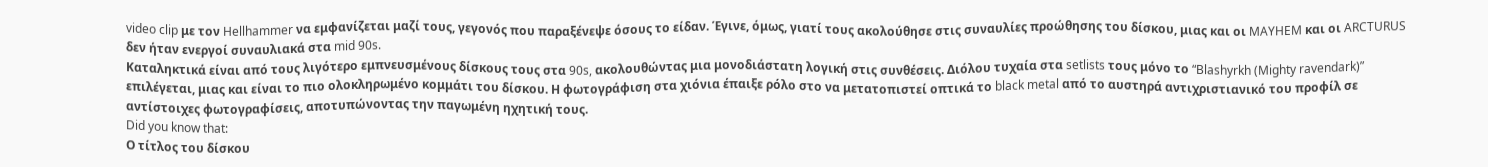video clip με τον Hellhammer να εμφανίζεται μαζί τους, γεγονός που παραξένεψε όσους το είδαν. Έγινε, όμως, γιατί τους ακολούθησε στις συναυλίες προώθησης του δίσκου, μιας και οι MAYHEM και οι ARCTURUS δεν ήταν ενεργοί συναυλιακά στα mid 90s.
Καταληκτικά είναι από τους λιγότερο εμπνευσμένους δίσκους τους στα 90s, ακολουθώντας μια μονοδιάστατη λογική στις συνθέσεις. Διόλου τυχαία στα setlists τους μόνο το “Blashyrkh (Mighty ravendark)” επιλέγεται, μιας και είναι το πιο ολοκληρωμένο κομμάτι του δίσκου. Η φωτογράφιση στα χιόνια έπαιξε ρόλο στο να μετατοπιστεί οπτικά το black metal από το αυστηρά αντιχριστιανικό του προφίλ σε αντίστοιχες φωτογραφίσεις, αποτυπώνοντας την παγωμένη ηχητική τους.
Did you know that:
Ο τίτλος του δίσκου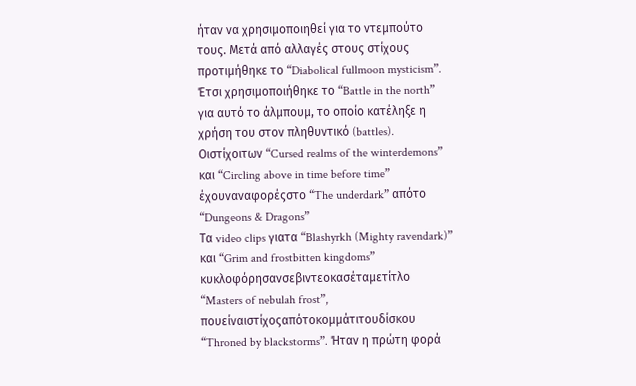ήταν να χρησιμοποιηθεί για το ντεμπούτο τους. Μετά από αλλαγές στους στίχους προτιμήθηκε το “Diabolical fullmoon mysticism”. Έτσι χρησιμοποιήθηκε το “Battle in the north” για αυτό το άλμπουμ, το οποίo κατέληξε η χρήση του στον πληθυντικό (battles).
Οιστίχοιτων “Cursed realms of the winterdemons” και “Circling above in time before time” έχουναναφορέςστο “The underdark” απότο “Dungeons & Dragons”
Τα video clips γιατα “Blashyrkh (Mighty ravendark)” και “Grim and frostbitten kingdoms” κυκλοφόρησανσεβιντεοκασέταμετίτλο “Masters of nebulah frost”, πουείναιστίχοςαπότοκομμάτιτουδίσκου “Throned by blackstorms”. Ήταν η πρώτη φορά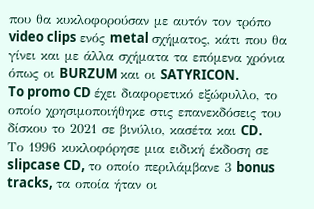που θα κυκλοφορούσαν με αυτόν τον τρόπο video clips ενός metal σχήματος, κάτι που θα γίνει και με άλλα σχήματα τα επόμενα χρόνια όπως οι BURZUM και οι SATYRICON.
To promo CD έχει διαφορετικό εξώφυλλο, το οποίο χρησιμοποιήθηκε στις επανεκδόσεις του δίσκου το 2021 σε βινύλιο, κασέτα και CD.
Το 1996 κυκλοφόρησε μια ειδική έκδοση σε slipcase CD, το οποίο περιλάμβανε 3 bonus tracks, τα οποία ήταν οι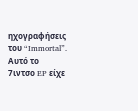ηχογραφήσεις του “Immortal”. Αυτό το 7ιντσο EP είχε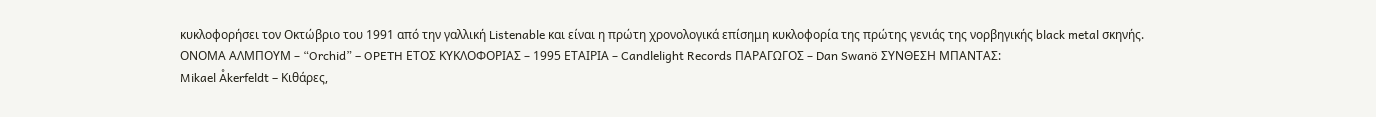κυκλοφορήσει τον Οκτώβριο του 1991 από την γαλλική Listenable και είναι η πρώτη χρονολογικά επίσημη κυκλοφορία της πρώτης γενιάς της νορβηγικής black metal σκηνής.
ΟΝΟΜΑ ΑΛΜΠΟΥΜ – “Orchid” – OPETH ΕΤΟΣ ΚΥΚΛΟΦΟΡΙΑΣ – 1995 ΕΤΑΙΡΙΑ – Candlelight Records ΠΑΡΑΓΩΓΟΣ – Dan Swanö ΣΥΝΘΕΣΗ ΜΠΑΝΤΑΣ:
Mikael Åkerfeldt – Κιθάρες,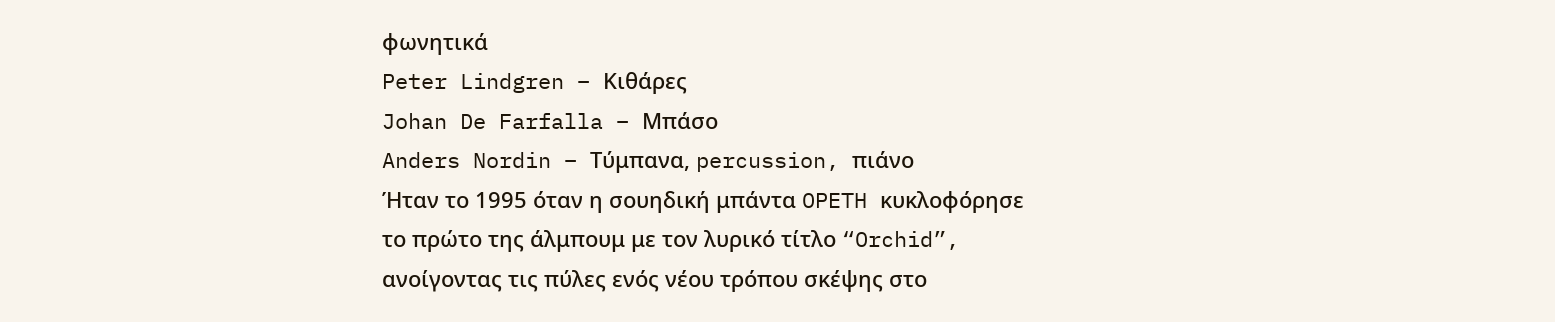φωνητικά
Peter Lindgren – Κιθάρες
Johan De Farfalla – Μπάσο
Anders Nordin – Τύμπανα, percussion, πιάνο
Ήταν το 1995 όταν η σουηδική μπάντα OPETH κυκλοφόρησε το πρώτο της άλμπουμ με τον λυρικό τίτλο “Orchid”, ανοίγοντας τις πύλες ενός νέου τρόπου σκέψης στο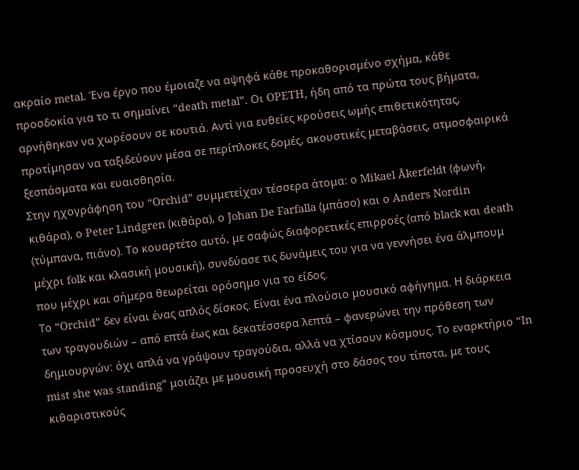ακραίο metal. Ένα έργο που έμοιαζε να αψηφά κάθε προκαθορισμένο σχήμα, κάθε προσδοκία για το τι σημαίνει “death metal”. Οι OPETH, ήδη από τα πρώτα τους βήματα, αρνήθηκαν να χωρέσουν σε κουτιά. Αντί για ευθείες κρούσεις ωμής επιθετικότητας, προτίμησαν να ταξιδεύουν μέσα σε περίπλοκες δομές, ακουστικές μεταβάσεις, ατμοσφαιρικά ξεσπάσματα και ευαισθησία.
Στην ηχογράφηση του “Orchid” συμμετείχαν τέσσερα άτομα: ο Mikael Åkerfeldt (φωνή, κιθάρα), ο Peter Lindgren (κιθάρα), ο Johan De Farfalla (μπάσο) και ο Anders Nordin (τύμπανα, πιάνο). Το κουαρτέτο αυτό, με σαφώς διαφορετικές επιρροές (από black και death μέχρι folk και κλασική μουσική), συνδύασε τις δυνάμεις του για να γεννήσει ένα άλμπουμ που μέχρι και σήμερα θεωρείται ορόσημο για το είδος.
Το “Orchid” δεν είναι ένας απλός δίσκος. Είναι ένα πλούσιο μουσικό αφήγημα. Η διάρκεια των τραγουδιών – από επτά έως και δεκατέσσερα λεπτά – φανερώνει την πρόθεση των δημιουργών: όχι απλά να γράψουν τραγούδια, αλλά να χτίσουν κόσμους. Το εναρκτήριο “In mist she was standing” μοιάζει με μουσική προσευχή στο δάσος του τίποτα, με τους κιθαριστικούς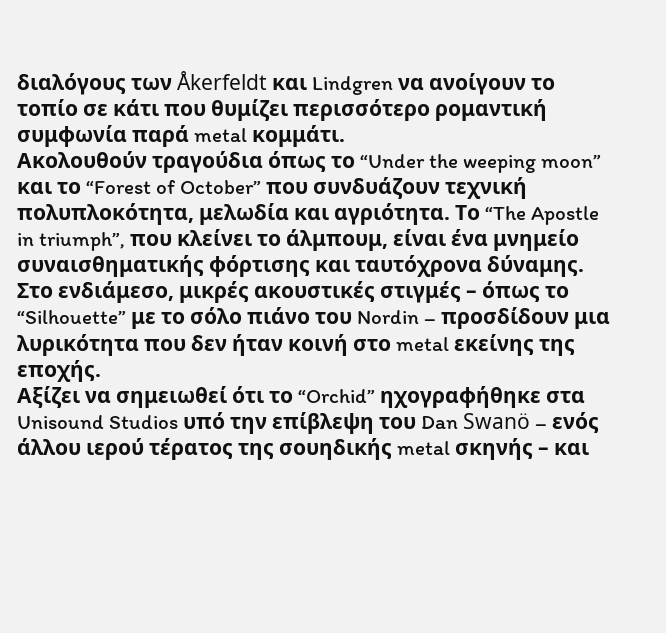διαλόγους των Åkerfeldt και Lindgren να ανοίγουν το τοπίο σε κάτι που θυμίζει περισσότερο ρομαντική συμφωνία παρά metal κομμάτι.
Ακολουθούν τραγούδια όπως το “Under the weeping moon” και το “Forest of October” που συνδυάζουν τεχνική πολυπλοκότητα, μελωδία και αγριότητα. Το “The Apostle in triumph”, που κλείνει το άλμπουμ, είναι ένα μνημείο συναισθηματικής φόρτισης και ταυτόχρονα δύναμης. Στο ενδιάμεσο, μικρές ακουστικές στιγμές – όπως το “Silhouette” με το σόλο πιάνο του Nordin – προσδίδουν μια λυρικότητα που δεν ήταν κοινή στο metal εκείνης της εποχής.
Αξίζει να σημειωθεί ότι το “Orchid” ηχογραφήθηκε στα Unisound Studios υπό την επίβλεψη του Dan Swanö – ενός άλλου ιερού τέρατος της σουηδικής metal σκηνής – και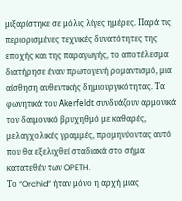μιξαρίστηκε σε μόλις λίγες ημέρες. Παρά τις περιορισμένες τεχνικές δυνατότητες της εποχής και της παραγωγής, το αποτέλεσμα διατήρησε έναν πρωτογενή ρομαντισμό, μια αίσθηση αυθεντικής δημιουργικότητας. Τα φωνητικά του Åkerfeldt συνδυάζουν αρμονικά τον δαιμονικό βρυχηθμό με καθαρές, μελαγχολικές γραμμές, προμηνύοντας αυτό που θα εξελιχθεί σταδιακά στο σήμα κατατεθέν των OPETH.
Το “Orchid” ήταν μόνο η αρχή μιας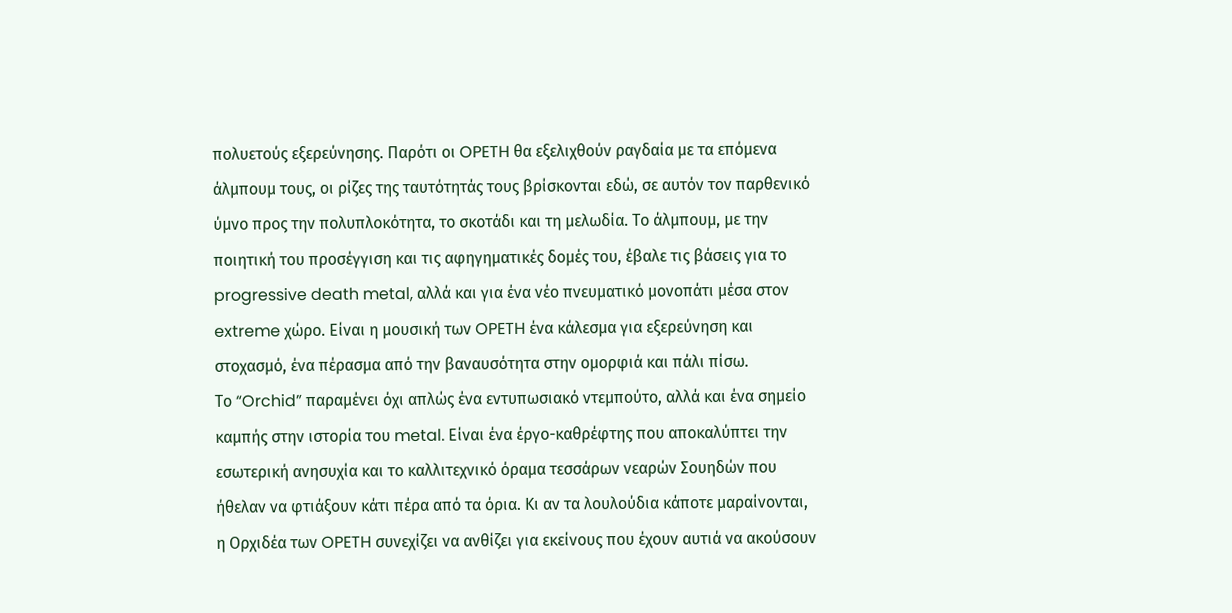πολυετούς εξερεύνησης. Παρότι οι OPETH θα εξελιχθούν ραγδαία με τα επόμενα άλμπουμ τους, οι ρίζες της ταυτότητάς τους βρίσκονται εδώ, σε αυτόν τον παρθενικό ύμνο προς την πολυπλοκότητα, το σκοτάδι και τη μελωδία. Το άλμπουμ, με την ποιητική του προσέγγιση και τις αφηγηματικές δομές του, έβαλε τις βάσεις για το progressive death metal, αλλά και για ένα νέο πνευματικό μονοπάτι μέσα στον extreme χώρο. Είναι η μουσική των OPETH ένα κάλεσμα για εξερεύνηση και στοχασμό, ένα πέρασμα από την βαναυσότητα στην ομορφιά και πάλι πίσω.
Το “Orchid” παραμένει όχι απλώς ένα εντυπωσιακό ντεμπούτο, αλλά και ένα σημείο καμπής στην ιστορία του metal. Είναι ένα έργο-καθρέφτης που αποκαλύπτει την εσωτερική ανησυχία και το καλλιτεχνικό όραμα τεσσάρων νεαρών Σουηδών που ήθελαν να φτιάξουν κάτι πέρα από τα όρια. Κι αν τα λουλούδια κάποτε μαραίνονται, η Ορχιδέα των OPETH συνεχίζει να ανθίζει για εκείνους που έχουν αυτιά να ακούσουν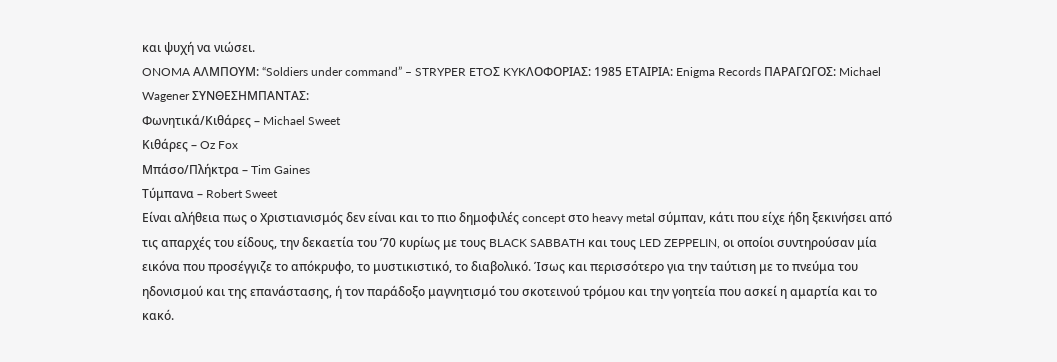και ψυχή να νιώσει.
ONOMA ΑΛΜΠΟΥΜ: “Soldiers under command” – STRYPER ETOΣ KYKΛΟΦΟΡΙΑΣ: 1985 ΕΤΑΙΡΙΑ: Enigma Records ΠΑΡΑΓΩΓΟΣ: Michael Wagener ΣΥΝΘΕΣΗΜΠΑΝΤΑΣ:
Φωνητικά/Κιθάρες – Michael Sweet
Κιθάρες – Oz Fox
Mπάσο/Πλήκτρα – Tim Gaines
Τύμπανα – Robert Sweet
Είναι αλήθεια πως ο Χριστιανισμός δεν είναι και το πιο δημοφιλές concept στο heavy metal σύμπαν, κάτι που είχε ήδη ξεκινήσει από τις απαρχές του είδους, την δεκαετία του ’70 κυρίως με τους BLACK SABBATH και τους LED ZEPPELIN, οι οποίοι συντηρούσαν μία εικόνα που προσέγγιζε το απόκρυφο, το μυστικιστικό, το διαβολικό. Ίσως και περισσότερο για την ταύτιση με το πνεύμα του ηδονισμού και της επανάστασης, ή τον παράδοξο μαγνητισμό του σκοτεινού τρόμου και την γοητεία που ασκεί η αμαρτία και το κακό.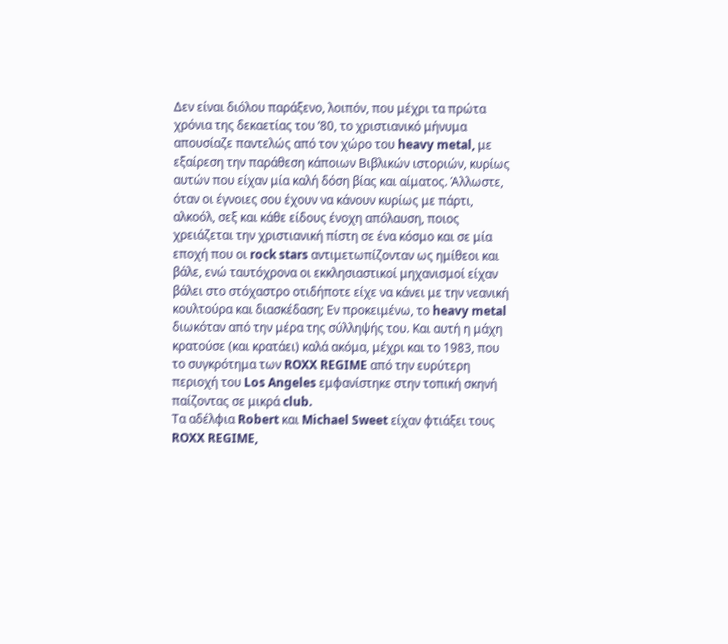Δεν είναι διόλου παράξενο, λοιπόν, που μέχρι τα πρώτα χρόνια της δεκαετίας του ’80, το χριστιανικό μήνυμα απουσίαζε παντελώς από τον χώρο του heavy metal, με εξαίρεση την παράθεση κάποιων Βιβλικών ιστοριών, κυρίως αυτών που είχαν μία καλή δόση βίας και αίματος. Άλλωστε, όταν οι έγνοιες σου έχουν να κάνουν κυρίως με πάρτι, αλκοόλ, σεξ και κάθε είδους ένοχη απόλαυση, ποιος χρειάζεται την χριστιανική πίστη σε ένα κόσμο και σε μία εποχή που οι rock stars αντιμετωπίζονταν ως ημίθεοι και βάλε, ενώ ταυτόχρονα οι εκκλησιαστικοί μηχανισμοί είχαν βάλει στο στόχαστρο οτιδήποτε είχε να κάνει με την νεανική κουλτούρα και διασκέδαση; Εν προκειμένω, το heavy metal διωκόταν από την μέρα της σύλληψής του. Και αυτή η μάχη κρατούσε (και κρατάει) καλά ακόμα, μέχρι και το 1983, που το συγκρότημα των ROXX REGIME από την ευρύτερη περιοχή του Los Angeles εμφανίστηκε στην τοπική σκηνή παίζοντας σε μικρά club.
Τα αδέλφια Robert και Michael Sweet είχαν φτιάξει τους ROXX REGIME,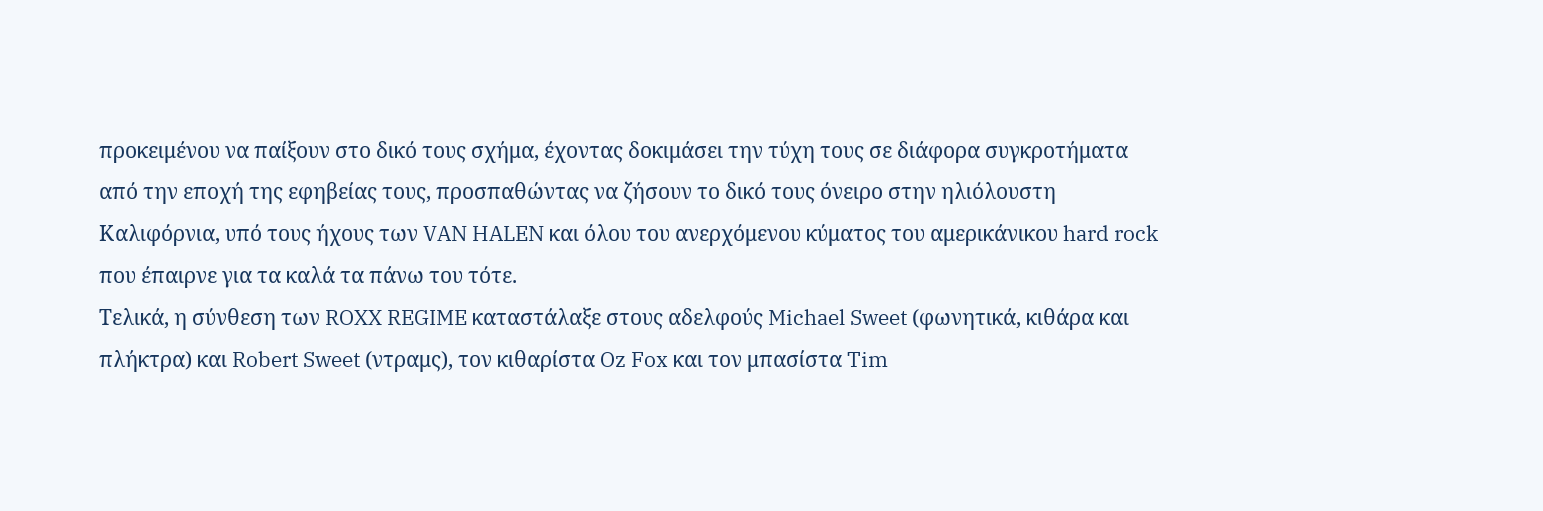προκειμένου να παίξουν στο δικό τους σχήμα, έχοντας δοκιμάσει την τύχη τους σε διάφορα συγκροτήματα από την εποχή της εφηβείας τους, προσπαθώντας να ζήσουν το δικό τους όνειρο στην ηλιόλουστη Καλιφόρνια, υπό τους ήχους των VAN HALEN και όλου του ανερχόμενου κύματος του αμερικάνικου hard rock που έπαιρνε για τα καλά τα πάνω του τότε.
Τελικά, η σύνθεση των ROXX REGIME καταστάλαξε στους αδελφούς Michael Sweet (φωνητικά, κιθάρα και πλήκτρα) και Robert Sweet (ντραμς), τον κιθαρίστα Oz Fox και τον μπασίστα Tim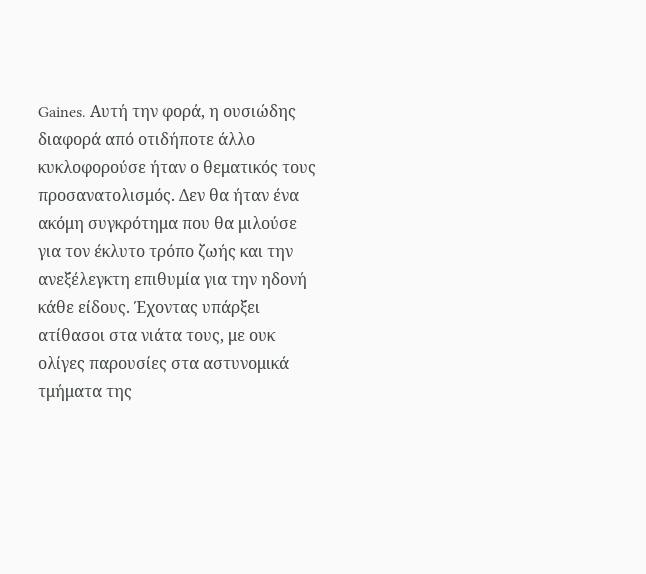Gaines. Αυτή την φορά, η ουσιώδης διαφορά από οτιδήποτε άλλο κυκλοφορούσε ήταν ο θεματικός τους προσανατολισμός. Δεν θα ήταν ένα ακόμη συγκρότημα που θα μιλούσε για τον έκλυτο τρόπο ζωής και την ανεξέλεγκτη επιθυμία για την ηδονή κάθε είδους. Έχοντας υπάρξει ατίθασοι στα νιάτα τους, με ουκ ολίγες παρουσίες στα αστυνομικά τμήματα της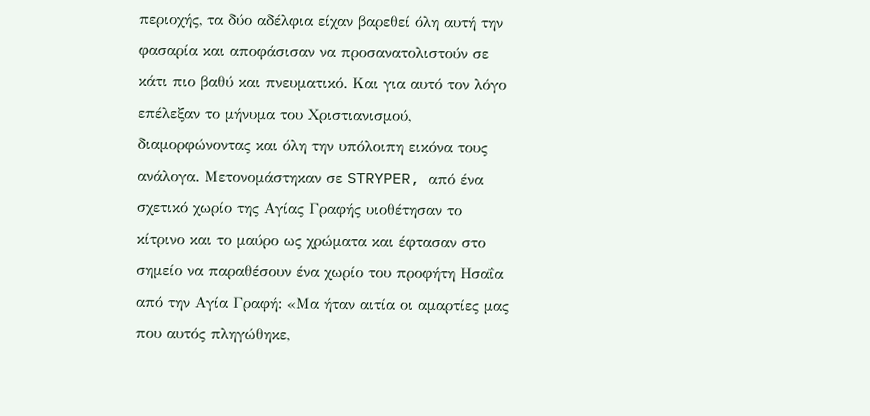περιοχής, τα δύο αδέλφια είχαν βαρεθεί όλη αυτή την φασαρία και αποφάσισαν να προσανατολιστούν σε κάτι πιο βαθύ και πνευματικό. Και για αυτό τον λόγο επέλεξαν το μήνυμα του Χριστιανισμού, διαμορφώνοντας και όλη την υπόλοιπη εικόνα τους ανάλογα. Μετονομάστηκαν σε STRYPER, από ένα σχετικό χωρίο της Αγίας Γραφής υιοθέτησαν το κίτρινο και το μαύρο ως χρώματα και έφτασαν στο σημείο να παραθέσουν ένα χωρίο του προφήτη Ησαΐα από την Αγία Γραφή: «Μα ήταν αιτία οι αμαρτίες μας που αυτός πληγώθηκε,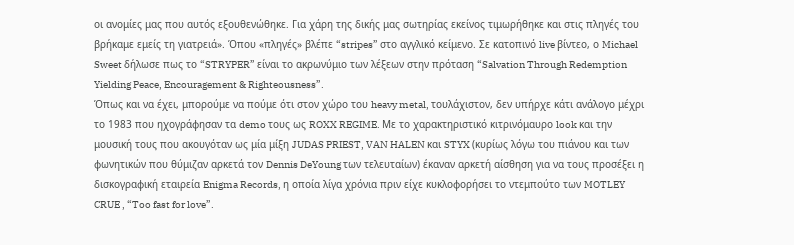οι ανομίες μας που αυτός εξουθενώθηκε. Για χάρη της δικής μας σωτηρίας εκείνος τιμωρήθηκε και στις πληγές του βρήκαμε εμείς τη γιατρειά». Όπου «πληγές» βλέπε “stripes” στο αγγλικό κείμενο. Σε κατοπινό live βίντεο, ο Michael Sweet δήλωσε πως το “STRYPER” είναι το ακρωνύμιο των λέξεων στην πρόταση “Salvation Through Redemption Yielding Peace, Encouragement & Righteousness”.
Όπως και να έχει, μπορούμε να πούμε ότι στον χώρο του heavy metal, τουλάχιστον, δεν υπήρχε κάτι ανάλογο μέχρι το 1983 που ηχογράφησαν τα demo τους ως ROXX REGIME. Με το χαρακτηριστικό κιτρινόμαυρο look και την μουσική τους που ακουγόταν ως μία μίξη JUDAS PRIEST, VAN HALEN και STYX (κυρίως λόγω του πιάνου και των φωνητικών που θύμιζαν αρκετά τον Dennis DeYoung των τελευταίων) έκαναν αρκετή αίσθηση για να τους προσέξει η δισκογραφική εταιρεία Enigma Records, η οποία λίγα χρόνια πριν είχε κυκλοφορήσει το ντεμπούτο των MOTLEY CRUE , “Too fast for love”.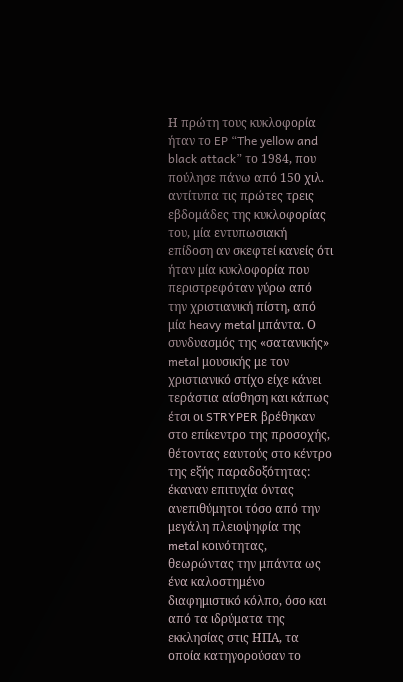Η πρώτη τους κυκλοφορία ήταν το EP “The yellow and black attack” το 1984, που πούλησε πάνω από 150 χιλ. αντίτυπα τις πρώτες τρεις εβδομάδες της κυκλοφορίας του, μία εντυπωσιακή επίδοση αν σκεφτεί κανείς ότι ήταν μία κυκλοφορία που περιστρεφόταν γύρω από την χριστιανική πίστη, από μία heavy metal μπάντα. Ο συνδυασμός της «σατανικής» metal μουσικής με τον χριστιανικό στίχο είχε κάνει τεράστια αίσθηση και κάπως έτσι οι STRYPER βρέθηκαν στο επίκεντρο της προσοχής, θέτοντας εαυτούς στο κέντρο της εξής παραδοξότητας: έκαναν επιτυχία όντας ανεπιθύμητοι τόσο από την μεγάλη πλειοψηφία της metal κοινότητας, θεωρώντας την μπάντα ως ένα καλοστημένο διαφημιστικό κόλπο, όσο και από τα ιδρύματα της εκκλησίας στις ΗΠΑ, τα οποία κατηγορούσαν το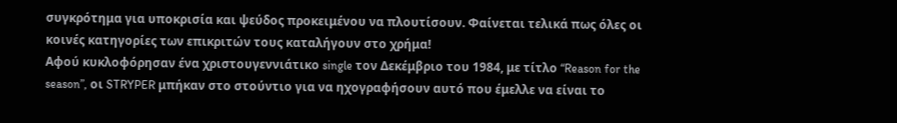συγκρότημα για υποκρισία και ψεύδος προκειμένου να πλουτίσουν. Φαίνεται τελικά πως όλες οι κοινές κατηγορίες των επικριτών τους καταλήγουν στο χρήμα!
Αφού κυκλοφόρησαν ένα χριστουγεννιάτικο single τον Δεκέμβριο του 1984, με τίτλο “Reason for the season”, οι STRYPER μπήκαν στο στούντιο για να ηχογραφήσουν αυτό που έμελλε να είναι το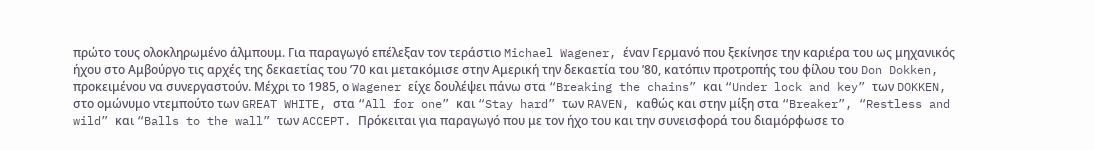πρώτο τους ολοκληρωμένο άλμπουμ. Για παραγωγό επέλεξαν τον τεράστιο Michael Wagener, έναν Γερμανό που ξεκίνησε την καριέρα του ως μηχανικός ήχου στο Αμβούργο τις αρχές της δεκαετίας του ’70 και μετακόμισε στην Αμερική την δεκαετία του ’80, κατόπιν προτροπής του φίλου του Don Dokken, προκειμένου να συνεργαστούν. Μέχρι το 1985, ο Wagener είχε δουλέψει πάνω στα “Breaking the chains” και “Under lock and key” των DOKKEN, στο ομώνυμο ντεμπούτο των GREAT WHITE, στα “All for one” και “Stay hard” των RAVEN, καθώς και στην μίξη στα “Breaker”, “Restless and wild” και “Balls to the wall” των ACCEPT. Πρόκειται για παραγωγό που με τον ήχο του και την συνεισφορά του διαμόρφωσε το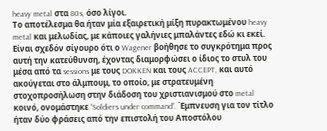heavy metal στα 80s, όσο λίγοι.
Το αποτέλεσμα θα ήταν μία εξαιρετική μίξη πυρακτωμένου heavy metal και μελωδίας, με κάποιες γαλήνιες μπαλάντες εδώ κι εκεί. Είναι σχεδόν σίγουρο ότι ο Wagener βοήθησε το συγκρότημα προς αυτή την κατεύθυνση, έχοντας διαμορφώσει ο ίδιος το στυλ του μέσα από τα sessions με τους DOKKEN και τους ACCEPT, και αυτό ακούγεται στο άλμπουμ, το οποίο, με στρατευμένη στοχοπροσήλωση στην διάδοση του χριστιανισμού στο metal κοινό, ονομάστηκε “Soldiers under command”. Έμπνευση για τον τίτλο ήταν δύο φράσεις από την επιστολή του Αποστόλου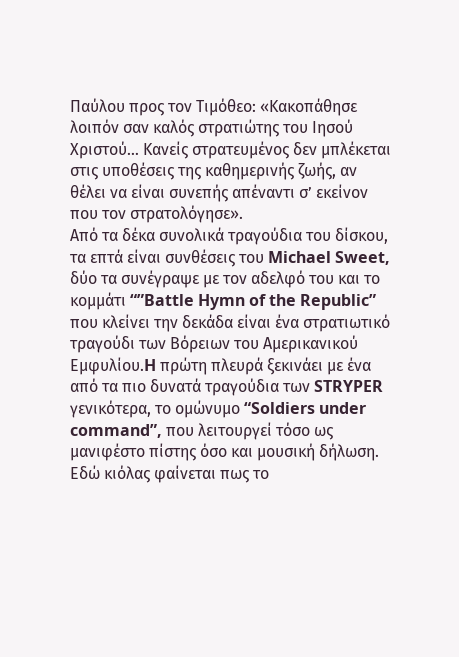Παύλου προς τον Τιμόθεο: «Κακοπάθησε λοιπόν σαν καλός στρατιώτης του Ιησού Χριστού… Κανείς στρατευμένος δεν μπλέκεται στις υποθέσεις της καθημερινής ζωής, αν θέλει να είναι συνεπής απέναντι σ’ εκείνον που τον στρατολόγησε».
Από τα δέκα συνολικά τραγούδια του δίσκου, τα επτά είναι συνθέσεις του Michael Sweet, δύο τα συνέγραψε με τον αδελφό του και το κομμάτι “”Battle Hymn of the Republic” που κλείνει την δεκάδα είναι ένα στρατιωτικό τραγούδι των Βόρειων του Αμερικανικού Εμφυλίου.H πρώτη πλευρά ξεκινάει με ένα από τα πιο δυνατά τραγούδια των STRYPER γενικότερα, το ομώνυμο “Soldiers under command”, που λειτουργεί τόσο ως μανιφέστο πίστης όσο και μουσική δήλωση. Εδώ κιόλας φαίνεται πως το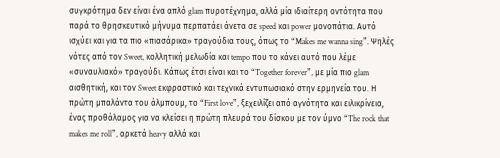συγκρότημα δεν είναι ένα απλό glam πυροτέχνημα, αλλά μία ιδιαίτερη οντότητα που παρά το θρησκευτικό μήνυμα περπατάει άνετα σε speed και power μονοπάτια. Αυτό ισχύει και για τα πιο «πιασάρικα» τραγούδια τους, όπως το “Makes me wanna sing”. Ψηλές νότες από τον Sweet, κολλητική μελωδία και tempo που το κάνει αυτό που λέμε «συναυλιακό» τραγούδι. Κάπως έτσι είναι και το “Together forever”, με μία πιο glam αισθητική, και τον Sweet εκφραστικό και τεχνικά εντυπωσιακό στην ερμηνεία του. Η πρώτη μπαλάντα του άλμπουμ, το “First love”, ξεχειλίζει από αγνότητα και ειλικρίνεια, ένας προθάλαμος για να κλείσει η πρώτη πλευρά του δίσκου με τον ύμνο “The rock that makes me roll”, αρκετά heavy αλλά και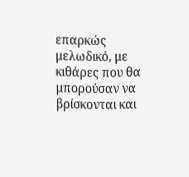επαρκώς μελωδικό, με κιθάρες που θα μπορούσαν να βρίσκονται και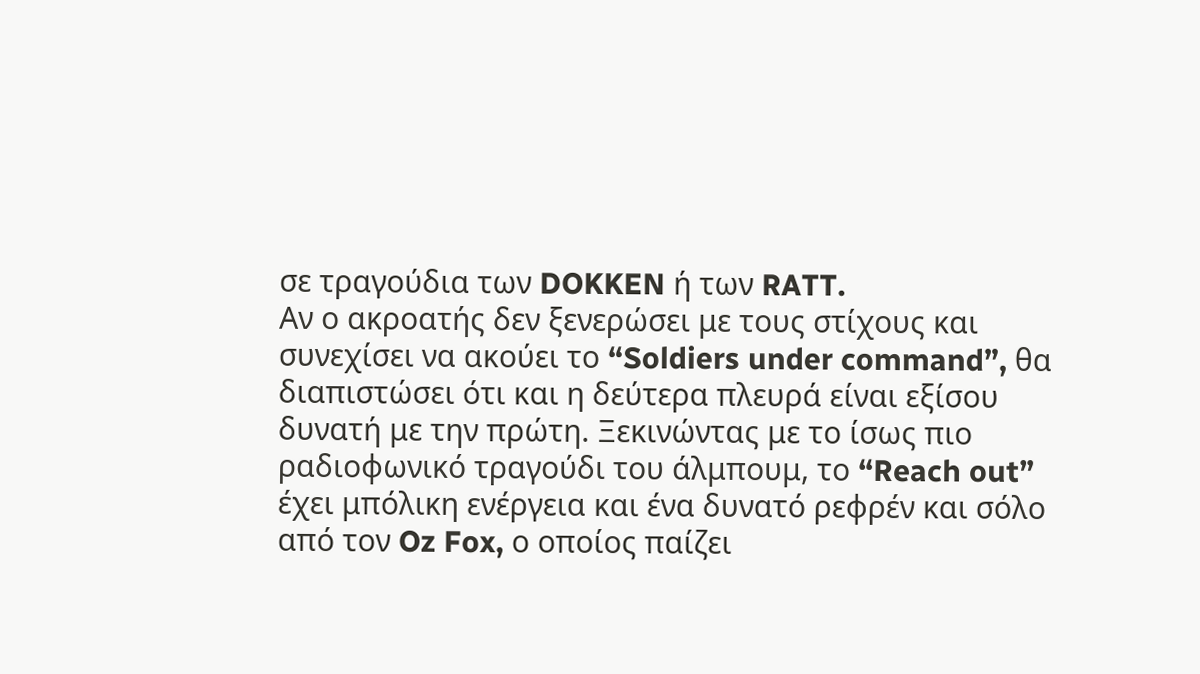σε τραγούδια των DOKKEN ή των RATT.
Αν ο ακροατής δεν ξενερώσει με τους στίχους και συνεχίσει να ακούει το “Soldiers under command”, θα διαπιστώσει ότι και η δεύτερα πλευρά είναι εξίσου δυνατή με την πρώτη. Ξεκινώντας με το ίσως πιο ραδιοφωνικό τραγούδι του άλμπουμ, το “Reach out” έχει μπόλικη ενέργεια και ένα δυνατό ρεφρέν και σόλο από τον Oz Fox, ο οποίος παίζει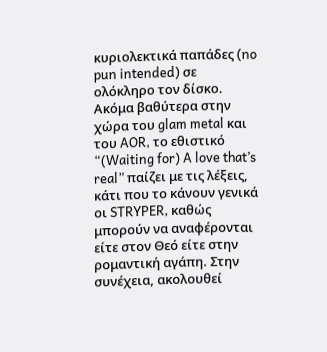κυριολεκτικά παπάδες (no pun intended) σε ολόκληρο τον δίσκο. Ακόμα βαθύτερα στην χώρα του glam metal και του AOR, το εθιστικό “(Waiting for) A love that’s real” παίζει με τις λέξεις, κάτι που το κάνουν γενικά οι STRYPER, καθώς μπορούν να αναφέρονται είτε στον Θεό είτε στην ρομαντική αγάπη. Στην συνέχεια, ακολουθεί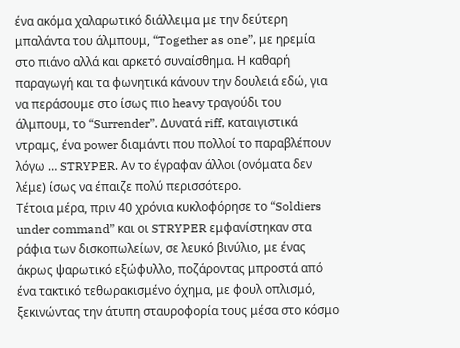ένα ακόμα χαλαρωτικό διάλλειμα με την δεύτερη μπαλάντα του άλμπουμ, “Together as one”, με ηρεμία στο πιάνο αλλά και αρκετό συναίσθημα. Η καθαρή παραγωγή και τα φωνητικά κάνουν την δουλειά εδώ, για να περάσουμε στο ίσως πιο heavy τραγούδι του άλμπουμ, το “Surrender”. Δυνατά riff, καταιγιστικά ντραμς, ένα power διαμάντι που πολλοί το παραβλέπουν λόγω … STRYPER. Αν το έγραφαν άλλοι (ονόματα δεν λέμε) ίσως να έπαιζε πολύ περισσότερο.
Τέτοια μέρα, πριν 40 χρόνια κυκλοφόρησε το “Soldiers under command” και οι STRYPER εμφανίστηκαν στα ράφια των δισκοπωλείων, σε λευκό βινύλιο, με ένας άκρως ψαρωτικό εξώφυλλο, ποζάροντας μπροστά από ένα τακτικό τεθωρακισμένο όχημα, με φουλ οπλισμό, ξεκινώντας την άτυπη σταυροφορία τους μέσα στο κόσμο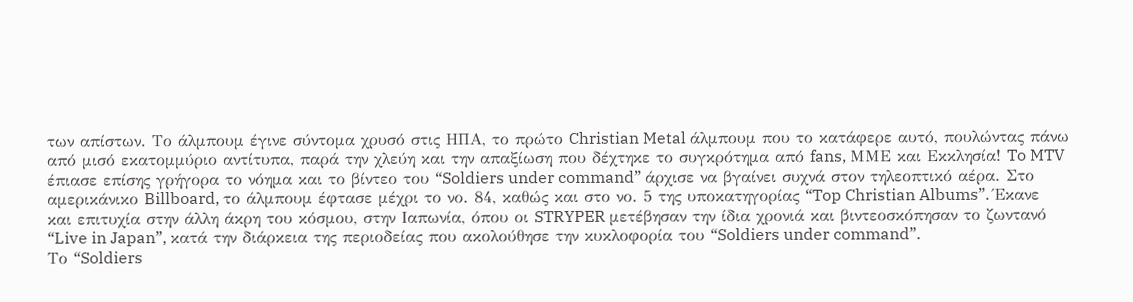των απίστων. Το άλμπουμ έγινε σύντομα χρυσό στις ΗΠΑ, το πρώτο Christian Metal άλμπουμ που το κατάφερε αυτό, πουλώντας πάνω από μισό εκατομμύριο αντίτυπα, παρά την χλεύη και την απαξίωση που δέχτηκε το συγκρότημα από fans, ΜΜΕ και Εκκλησία! To MTV έπιασε επίσης γρήγορα το νόημα και το βίντεο του “Soldiers under command” άρχισε να βγαίνει συχνά στον τηλεοπτικό αέρα. Στο αμερικάνικο Billboard, το άλμπουμ έφτασε μέχρι το νο. 84, καθώς και στο νο. 5 της υποκατηγορίας “Top Christian Albums”. Έκανε και επιτυχία στην άλλη άκρη του κόσμου, στην Ιαπωνία, όπου οι STRYPER μετέβησαν την ίδια χρονιά και βιντεοσκόπησαν το ζωντανό “Live in Japan”, κατά την διάρκεια της περιοδείας που ακολούθησε την κυκλοφορία του “Soldiers under command”.
Το “Soldiers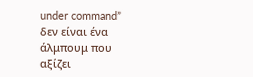under command” δεν είναι ένα άλμπουμ που αξίζει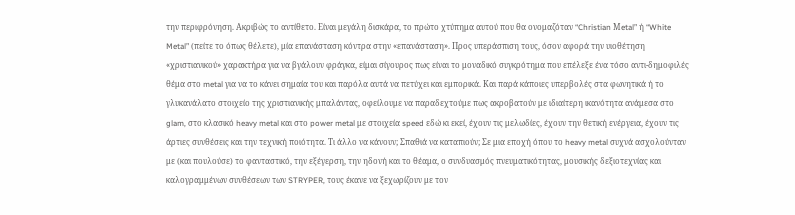την περιφρόνηση. Ακριβώς το αντίθετο. Είναι μεγάλη δισκάρα, το πρώτο χτύπημα αυτού που θα ονομαζόταν “Christian Μetal” ή “White Metal” (πείτε το όπως θέλετε), μία επανάσταση κόντρα στην «επανάσταση». Προς υπεράσπιση τους, όσον αφορά την υιοθέτηση «χριστιανικού» χαρακτήρα για να βγάλουν φράγκα, είμαι σίγουρος πως είναι το μοναδικό συγκρότημα που επέλεξε ένα τόσο αντι-δημοφιλές θέμα στο metal για να το κάνει σημαία του και παρόλα αυτά να πετύχει και εμπορικά. Και παρά κάποιες υπερβολές στα φωνητικά ή το γλυκανάλατο στοιχείο της χριστιανικής μπαλάντας, οφείλουμε να παραδεχτούμε πως ακροβατούν με ιδιαίτερη ικανότητα ανάμεσα στο glam, στο κλασικό heavy metal και στο power metal με στοιχεία speed εδώ κι εκεί, έχουν τις μελωδίες, έχουν την θετική ενέργεια, έχουν τις άρτιες συνθέσεις και την τεχνική ποιότητα. Τι άλλο να κάνουν; Σπαθιά να καταπιούν; Σε μια εποχή όπου το heavy metal συχνά ασχολούνταν με (και πουλούσε) το φανταστικό, την εξέγερση, την ηδονή και το θέαμα, ο συνδυασμός πνευματικότητας, μουσικής δεξιοτεχνίας και καλογραμμένων συνθέσεων των STRYPER, τους έκανε να ξεχωρίζουν με τον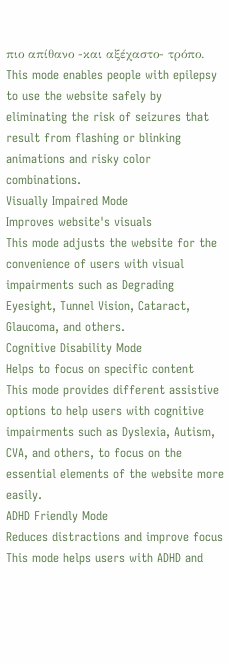πιο απίθανο -και αξέχαστο- τρόπο.
This mode enables people with epilepsy to use the website safely by eliminating the risk of seizures that result from flashing or blinking animations and risky color combinations.
Visually Impaired Mode
Improves website's visuals
This mode adjusts the website for the convenience of users with visual impairments such as Degrading Eyesight, Tunnel Vision, Cataract, Glaucoma, and others.
Cognitive Disability Mode
Helps to focus on specific content
This mode provides different assistive options to help users with cognitive impairments such as Dyslexia, Autism, CVA, and others, to focus on the essential elements of the website more easily.
ADHD Friendly Mode
Reduces distractions and improve focus
This mode helps users with ADHD and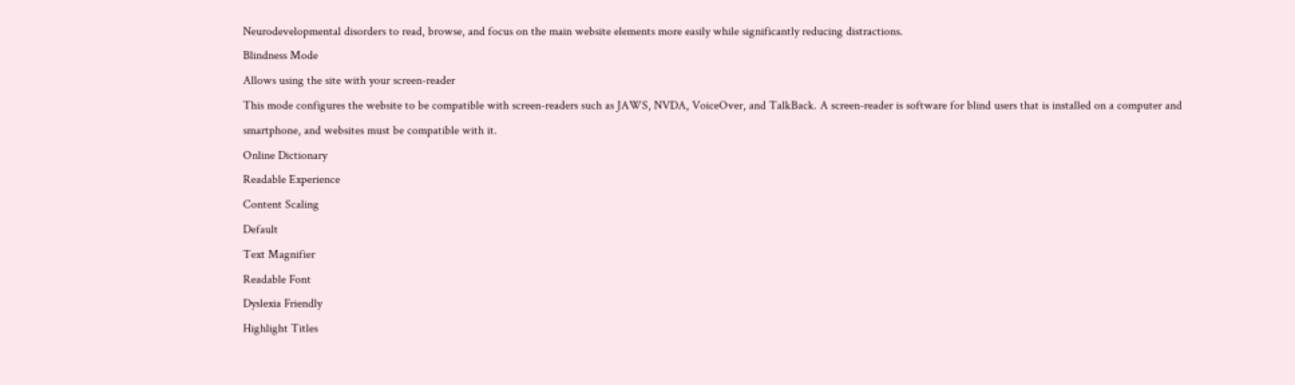Neurodevelopmental disorders to read, browse, and focus on the main website elements more easily while significantly reducing distractions.
Blindness Mode
Allows using the site with your screen-reader
This mode configures the website to be compatible with screen-readers such as JAWS, NVDA, VoiceOver, and TalkBack. A screen-reader is software for blind users that is installed on a computer and smartphone, and websites must be compatible with it.
Online Dictionary
Readable Experience
Content Scaling
Default
Text Magnifier
Readable Font
Dyslexia Friendly
Highlight Titles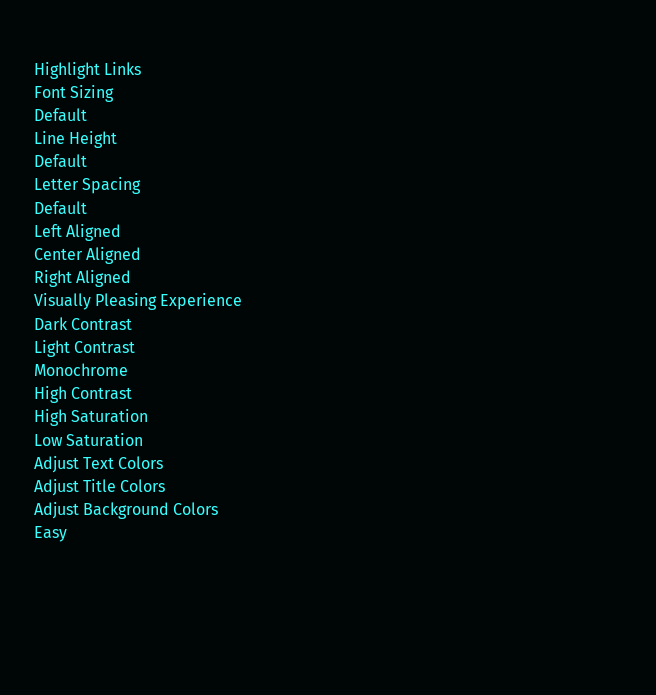Highlight Links
Font Sizing
Default
Line Height
Default
Letter Spacing
Default
Left Aligned
Center Aligned
Right Aligned
Visually Pleasing Experience
Dark Contrast
Light Contrast
Monochrome
High Contrast
High Saturation
Low Saturation
Adjust Text Colors
Adjust Title Colors
Adjust Background Colors
Easy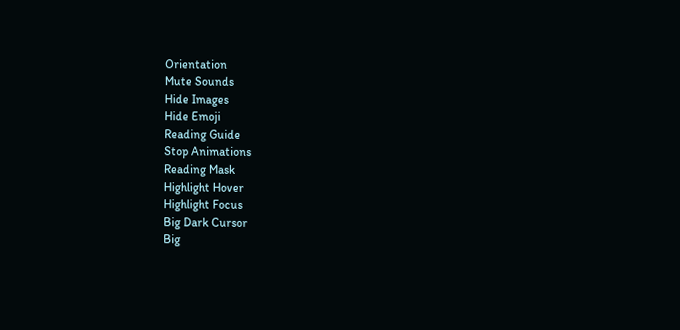Orientation
Mute Sounds
Hide Images
Hide Emoji
Reading Guide
Stop Animations
Reading Mask
Highlight Hover
Highlight Focus
Big Dark Cursor
Big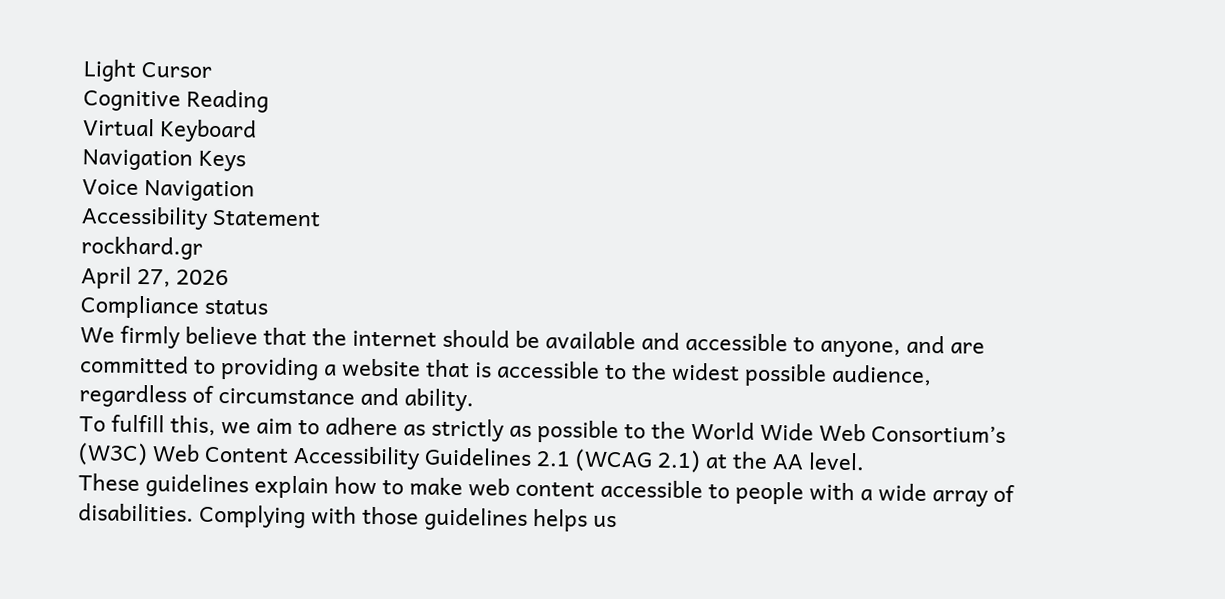Light Cursor
Cognitive Reading
Virtual Keyboard
Navigation Keys
Voice Navigation
Accessibility Statement
rockhard.gr
April 27, 2026
Compliance status
We firmly believe that the internet should be available and accessible to anyone, and are committed to providing a website that is accessible to the widest possible audience,
regardless of circumstance and ability.
To fulfill this, we aim to adhere as strictly as possible to the World Wide Web Consortium’s (W3C) Web Content Accessibility Guidelines 2.1 (WCAG 2.1) at the AA level.
These guidelines explain how to make web content accessible to people with a wide array of disabilities. Complying with those guidelines helps us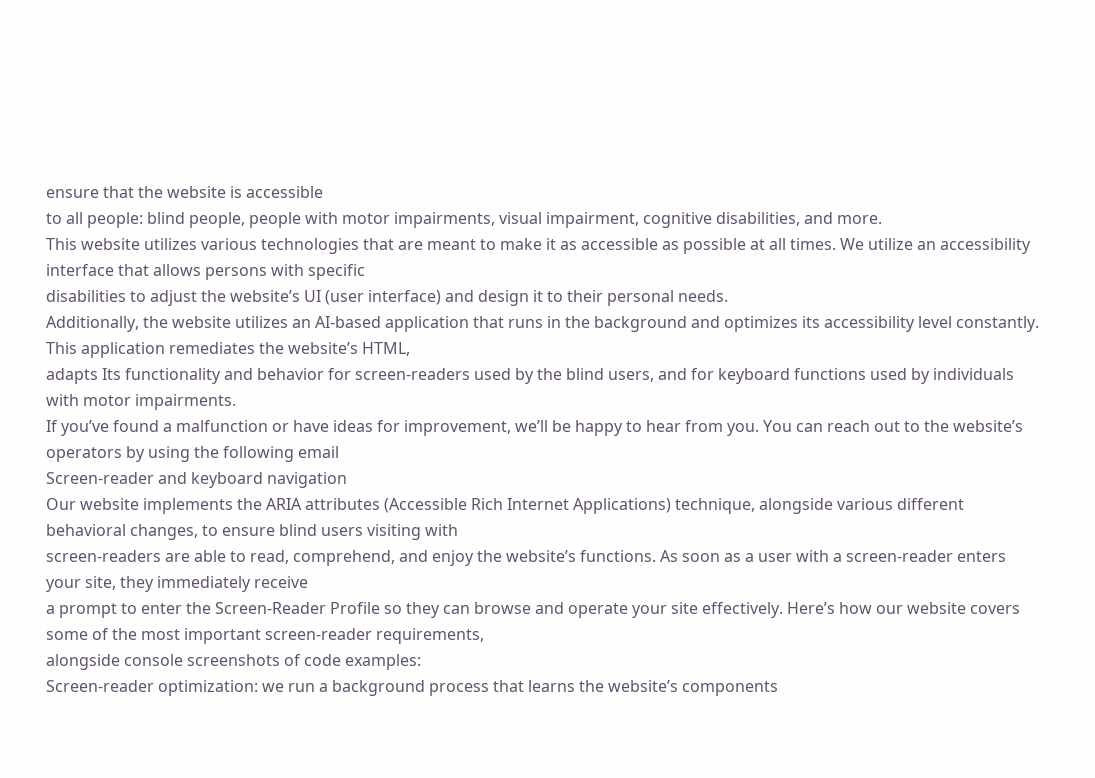ensure that the website is accessible
to all people: blind people, people with motor impairments, visual impairment, cognitive disabilities, and more.
This website utilizes various technologies that are meant to make it as accessible as possible at all times. We utilize an accessibility interface that allows persons with specific
disabilities to adjust the website’s UI (user interface) and design it to their personal needs.
Additionally, the website utilizes an AI-based application that runs in the background and optimizes its accessibility level constantly. This application remediates the website’s HTML,
adapts Its functionality and behavior for screen-readers used by the blind users, and for keyboard functions used by individuals with motor impairments.
If you’ve found a malfunction or have ideas for improvement, we’ll be happy to hear from you. You can reach out to the website’s operators by using the following email
Screen-reader and keyboard navigation
Our website implements the ARIA attributes (Accessible Rich Internet Applications) technique, alongside various different behavioral changes, to ensure blind users visiting with
screen-readers are able to read, comprehend, and enjoy the website’s functions. As soon as a user with a screen-reader enters your site, they immediately receive
a prompt to enter the Screen-Reader Profile so they can browse and operate your site effectively. Here’s how our website covers some of the most important screen-reader requirements,
alongside console screenshots of code examples:
Screen-reader optimization: we run a background process that learns the website’s components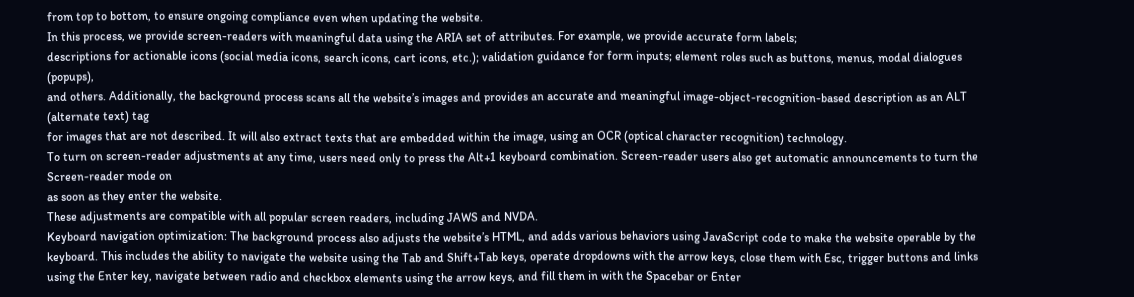from top to bottom, to ensure ongoing compliance even when updating the website.
In this process, we provide screen-readers with meaningful data using the ARIA set of attributes. For example, we provide accurate form labels;
descriptions for actionable icons (social media icons, search icons, cart icons, etc.); validation guidance for form inputs; element roles such as buttons, menus, modal dialogues (popups),
and others. Additionally, the background process scans all the website’s images and provides an accurate and meaningful image-object-recognition-based description as an ALT (alternate text) tag
for images that are not described. It will also extract texts that are embedded within the image, using an OCR (optical character recognition) technology.
To turn on screen-reader adjustments at any time, users need only to press the Alt+1 keyboard combination. Screen-reader users also get automatic announcements to turn the Screen-reader mode on
as soon as they enter the website.
These adjustments are compatible with all popular screen readers, including JAWS and NVDA.
Keyboard navigation optimization: The background process also adjusts the website’s HTML, and adds various behaviors using JavaScript code to make the website operable by the keyboard. This includes the ability to navigate the website using the Tab and Shift+Tab keys, operate dropdowns with the arrow keys, close them with Esc, trigger buttons and links using the Enter key, navigate between radio and checkbox elements using the arrow keys, and fill them in with the Spacebar or Enter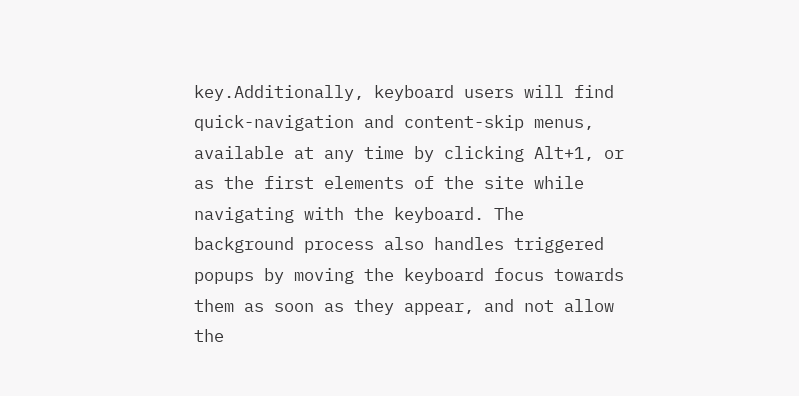key.Additionally, keyboard users will find quick-navigation and content-skip menus, available at any time by clicking Alt+1, or as the first elements of the site while navigating with the keyboard. The background process also handles triggered popups by moving the keyboard focus towards them as soon as they appear, and not allow the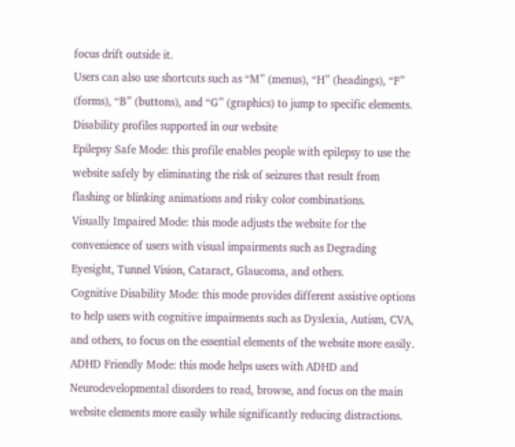focus drift outside it.
Users can also use shortcuts such as “M” (menus), “H” (headings), “F” (forms), “B” (buttons), and “G” (graphics) to jump to specific elements.
Disability profiles supported in our website
Epilepsy Safe Mode: this profile enables people with epilepsy to use the website safely by eliminating the risk of seizures that result from flashing or blinking animations and risky color combinations.
Visually Impaired Mode: this mode adjusts the website for the convenience of users with visual impairments such as Degrading Eyesight, Tunnel Vision, Cataract, Glaucoma, and others.
Cognitive Disability Mode: this mode provides different assistive options to help users with cognitive impairments such as Dyslexia, Autism, CVA, and others, to focus on the essential elements of the website more easily.
ADHD Friendly Mode: this mode helps users with ADHD and Neurodevelopmental disorders to read, browse, and focus on the main website elements more easily while significantly reducing distractions.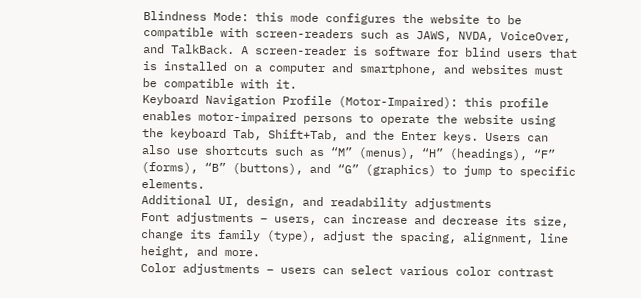Blindness Mode: this mode configures the website to be compatible with screen-readers such as JAWS, NVDA, VoiceOver, and TalkBack. A screen-reader is software for blind users that is installed on a computer and smartphone, and websites must be compatible with it.
Keyboard Navigation Profile (Motor-Impaired): this profile enables motor-impaired persons to operate the website using the keyboard Tab, Shift+Tab, and the Enter keys. Users can also use shortcuts such as “M” (menus), “H” (headings), “F” (forms), “B” (buttons), and “G” (graphics) to jump to specific elements.
Additional UI, design, and readability adjustments
Font adjustments – users, can increase and decrease its size, change its family (type), adjust the spacing, alignment, line height, and more.
Color adjustments – users can select various color contrast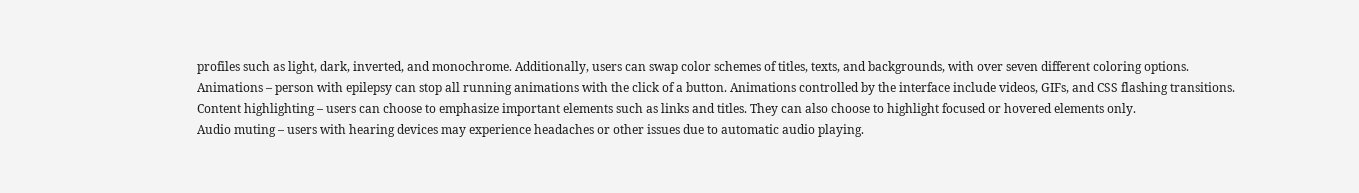profiles such as light, dark, inverted, and monochrome. Additionally, users can swap color schemes of titles, texts, and backgrounds, with over seven different coloring options.
Animations – person with epilepsy can stop all running animations with the click of a button. Animations controlled by the interface include videos, GIFs, and CSS flashing transitions.
Content highlighting – users can choose to emphasize important elements such as links and titles. They can also choose to highlight focused or hovered elements only.
Audio muting – users with hearing devices may experience headaches or other issues due to automatic audio playing.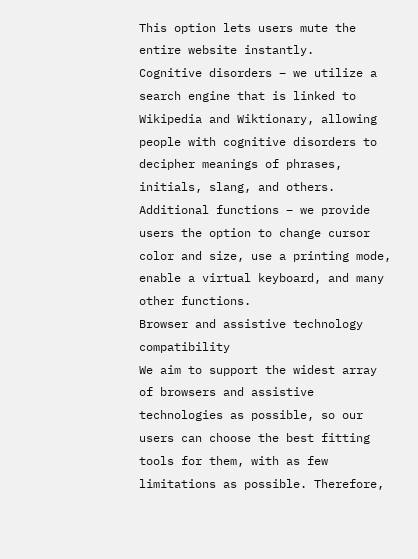This option lets users mute the entire website instantly.
Cognitive disorders – we utilize a search engine that is linked to Wikipedia and Wiktionary, allowing people with cognitive disorders to decipher meanings of phrases, initials, slang, and others.
Additional functions – we provide users the option to change cursor color and size, use a printing mode, enable a virtual keyboard, and many other functions.
Browser and assistive technology compatibility
We aim to support the widest array of browsers and assistive technologies as possible, so our users can choose the best fitting tools for them, with as few limitations as possible. Therefore,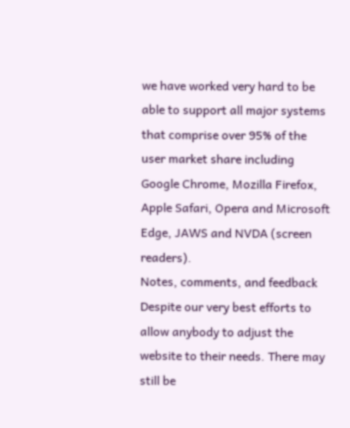we have worked very hard to be able to support all major systems that comprise over 95% of the user market share including Google Chrome, Mozilla Firefox, Apple Safari, Opera and Microsoft Edge, JAWS and NVDA (screen readers).
Notes, comments, and feedback
Despite our very best efforts to allow anybody to adjust the website to their needs. There may still be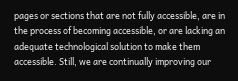pages or sections that are not fully accessible, are in the process of becoming accessible, or are lacking an adequate technological solution to make them accessible. Still, we are continually improving our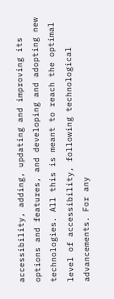accessibility, adding, updating and improving its options and features, and developing and adopting new technologies. All this is meant to reach the optimal level of accessibility, following technological advancements. For any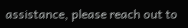assistance, please reach out to